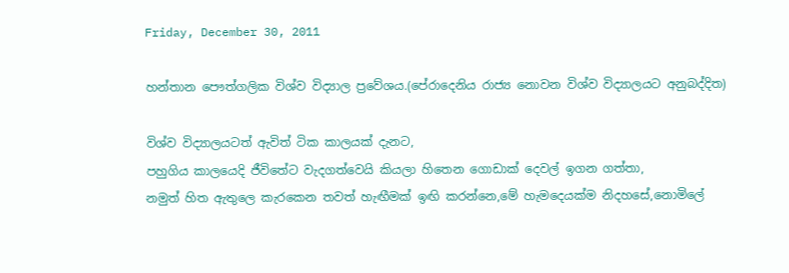Friday, December 30, 2011

හන්තාන පෞත්ගලික විශ්ව විද්‍යාල ප්‍රවේශය.(පේරාදෙනිය රාජ්‍ය නොවන විශ්ව විද්‍යාලයට අනුබද්දිත)

විශ්ව විද්‍යාලයටත් ඇවිත් ටික කාලයක් දැනට,
පහුගිය කාලයෙදි ජීවිතේට වැදගත්වෙයි කියලා හිතෙන ගොඩාක් දෙවල් ඉගන ගත්තා,
නමුත් හිත ඇතුලෙ කැරකෙන තවත් හැඟීමක් ඉඟි කරන්නෙ,මේ හැමදෙයක්ම නිදහසේ,නොමිලේ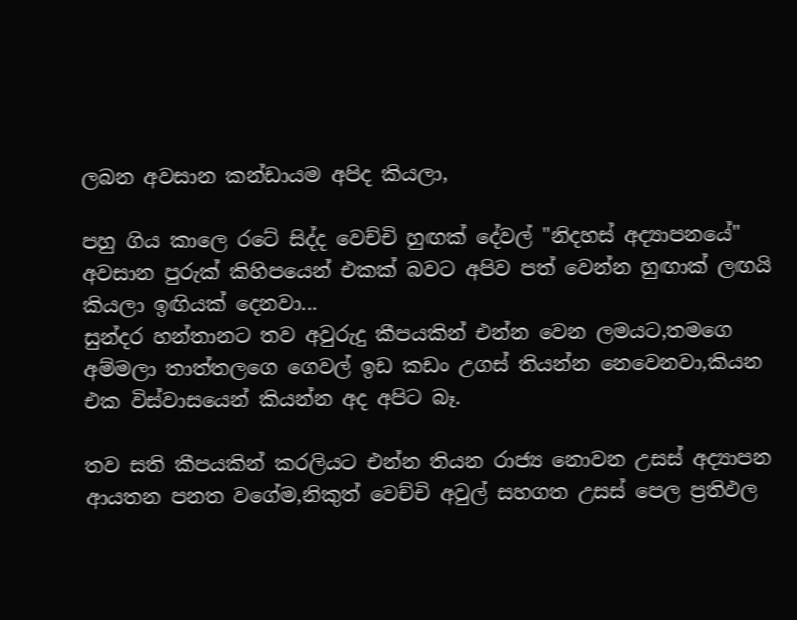ලබන අවසාන කන්ඩායම අපිද කියලා,

පහු ගිය කාලෙ රටේ සිද්ද වෙච්චි හුඟක් දේවල් "නිදහස් අද්‍යාපනයේ" අවසාන පුරුක් කිහිපයෙන් එකක් බවට අපිව පත් වෙන්න හුඟාක් ලඟයි කියලා ඉඟියක් දෙනවා...
සුන්දර හන්තානට තව අවුරුදු කීපයකින් එන්න වෙන ලමයට,තම‍ගෙ අම්මලා තාත්තලගෙ ගෙවල් ඉඩ කඩං උගස් තියන්න නෙවෙනවා,කියන එක විස්වාසයෙන් කියන්න අද අපිට බෑ.

තව සති කීපයකින් කරලියට එන්න තියන රාජ්‍ය නොවන උසස් අද්‍යාපන ආයතන පනත වගේම,නිකුත් වෙච්චි අවුල් සහගත උසස් පෙල ප්‍රතිඵල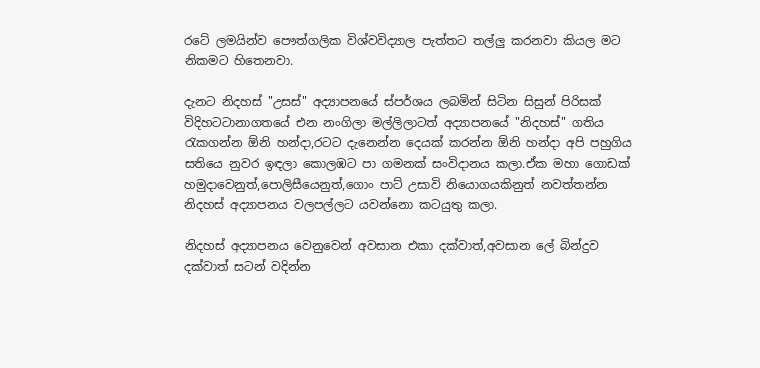රටේ ලමයින්ව පෞත්ගලික විශ්‍වවිද්‍යාල පැත්තට තල්ලු කරනවා කියල මට නිකමට හිතෙනවා.

දැනට නිදහස් "උසස්" අද්‍යාපනයේ ස්පර්ශය ලබමින් සිටින සිසුන් පිරිසක් විදිහටටානාගතයේ එන නංගිලා මල්ලිලාටත් අද්‍යාපනයේ "නිදහස්" ගතිය රැකගන්න ඕනි හන්දා,රටට දැනෙන්න දෙයක් කරන්න ඕනි හන්දා අපි පහුගිය සතියෙ නුවර ඉඳලා කොලඹට පා ගමනක් සංවිදානය කලා.ඒක මහා ගොඩක් හමුදාවෙනුත්,පොලිසීයෙනුත්,ගොං පාට් උසාවි නියොගයකිනුත් නවත්තන්න නිදහස් අද්‍යාපනය වලපල්ලට යවන්නො කටයුතු කලා.

නිදහස් අද්‍යාපනය වෙනුවෙන් අවසාන එකා දක්වාත්,අවසාන ලේ බින්දුව දක්වාත් සටන් වදින්න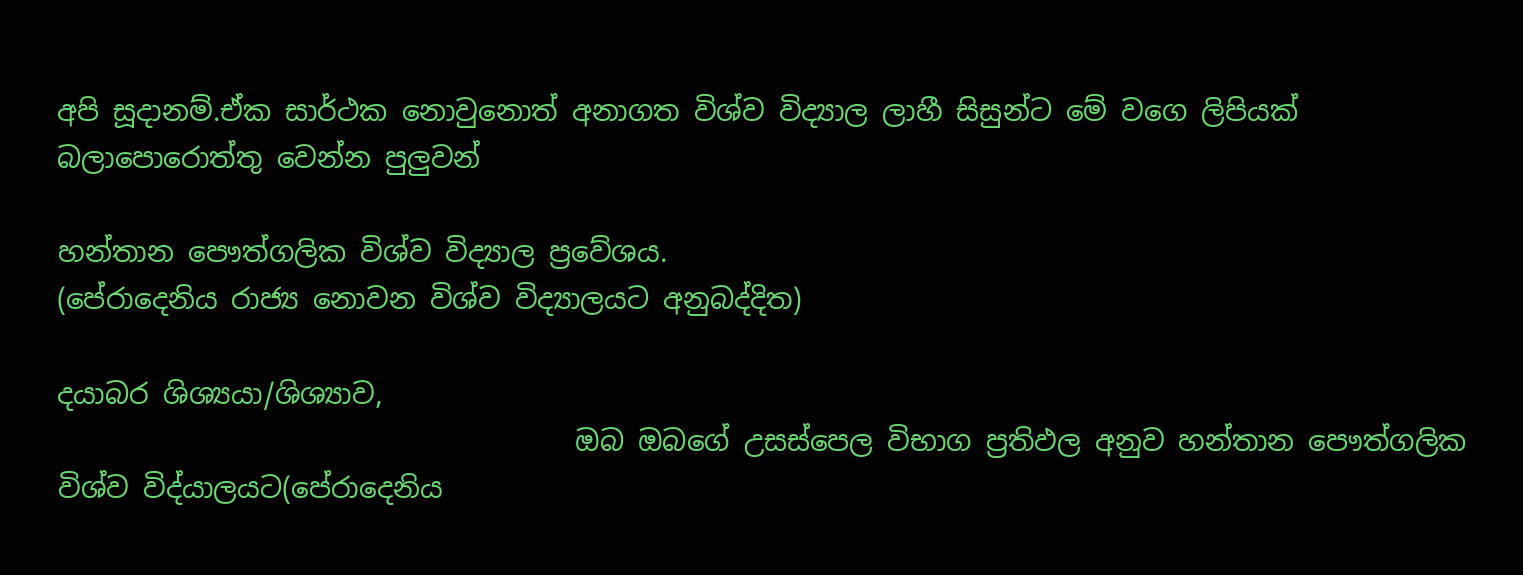අපි සූදානම්.ඒක සාර්ථක නොවුනොත් අනාගත විශ්ව විද්‍යාල ලාහී සිසුන්ට මේ වගෙ ලිපියක් බලාපොරොත්තු වෙන්න පුලුවන්

හන්තාන පෞත්ගලික විශ්ව විද්‍යාල ප්‍රවේශය.
(පේරාදෙනිය රාජ්‍ය නොවන විශ්ව විද්‍යාලයට අනුබද්දිත)

දයාබර ශිශ්‍යයා/ශිශ්‍යාව,
                                     ඔබ ඔබගේ උසස්පෙල විභාග ප්‍රතිඵල අනුව හන්තාන පෞත්ගලික විශ්ව විද්යාලයට(පේරාදෙනිය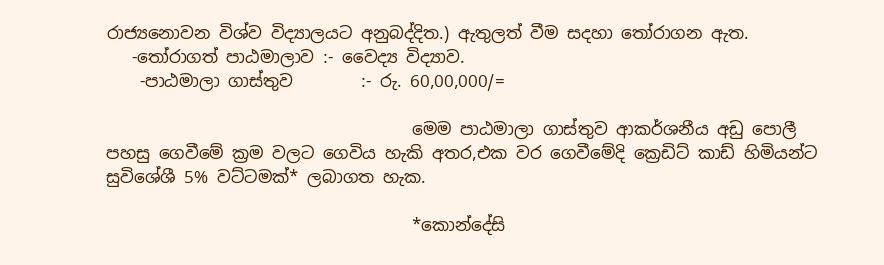රාජ්‍යනොවන විශ්ව විද්‍යාලයට අනුබද්දිත.) ඇතුලත් වීම සදහා තෝරාගන ඇත.
   -තෝරාගත් පාඨමාලාව :- වෛද්‍ය විද්‍යාව.
    -පාඨමාලා ගාස්තුව        :- රු. 60,00,000/=

                                    මෙම පාඨමාලා ගාස්තුව ආකර්ශනීය අඩු පොලී පහසු ගෙවීමේ ක්‍රම වලට ගෙවිය හැකි අතර,එක වර ගෙවීමේදි ක්‍රෙඩිට් කාඩ් හිමියන්ට සුවිශේශී 5% වට්ටමක්* ලබාගත හැක.

                                    *කොන්දේසි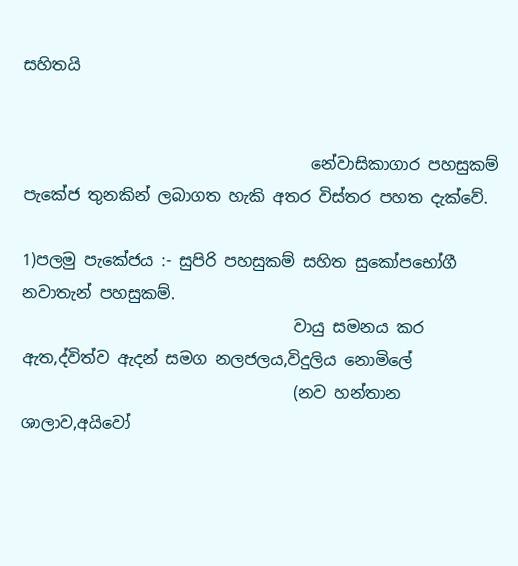සහිතයි


                                    නේවාසිකාගාර පහසුකම් පැකේජ තුනකින් ලබාගත හැකි අතර විස්තර පහත දැක්වේ.

1)පලමු පැකේජය :- සුපිරි පහසුකම් සහිත සුකෝපභෝගී නවාතැන් පහසුකම්.
                                  වායු සමනය කර ඇත,ද්විත්ව ඇදන් සමග නලජලය,විදුලිය නොමිලේ
                                  (නව හන්තාන ශාලාව,අයිවෝ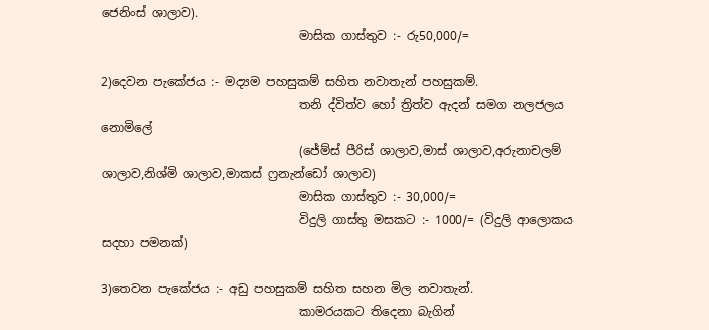ජෙනිංස් ශාලාව).
                                 මාසික ගාස්තුව :- රු50,000/=

2)දෙවන පැකේජය :- මද්‍යම පහසුකම් සහිත නවාතැන් පහසුකම්.
                                 තනි ද්විත්ව හෝ ත්‍රිත්ව ඇදන් සමග නලජලය නොමිලේ
                                 (ජේම්ස් පීරිස් ශාලාව,මාස් ශාලාව,අරුනාචලම් ශාලාව,නිශ්මි ශාලාව,මාකස් ෆ්‍රනැන්ඩෝ ශාලාව)
                                 මාසික ගාස්තුව :- 30,000/=
                                 විදුලි ගාස්තු මසකට :- 1000/= (විදුලි ආලොකය සදහා පමනක්)

3)තෙවන පැකේජය :- අඩු පහසුකම් සහිත සහන මිල නවාතැන්.
                                 කාමරයකට තිදෙනා බැගින්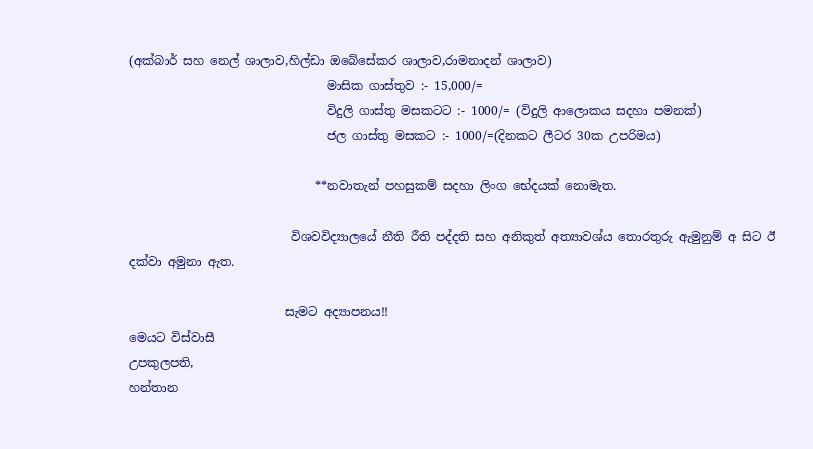(අක්බාර් සහ නෙල් ශාලාව,හිල්ඩා ඔබේසේකර ශාලාව,රාමනාදන් ශාලාව)
                                 මාසික ගාස්තුව :- 15,000/=
                                 විදුලි ගාස්තු මසකටට :- 1000/= (විදුලි ආලොකය සදහා පමනක්)
                                 ජල ගාස්තු මසකට :- 1000/=(දිනකට ලීටර 30ක උපරිමය)

                               **නවාතැන් පහසුකම් සදහා ලිංග භේදයක් නොමැත.

                           විශවවිද්‍යාලයේ නීති රීති පද්දති සහ අනිකුත් අත්‍යාවශ්ය තොරතුරු ඇමුනුම් අ සිට ඊ දක්වා අමුනා ඇත.

                          සැමට අද්‍යාපනය!!
මෙයට විස්වාසී
උපකුලපති,
හන්තාන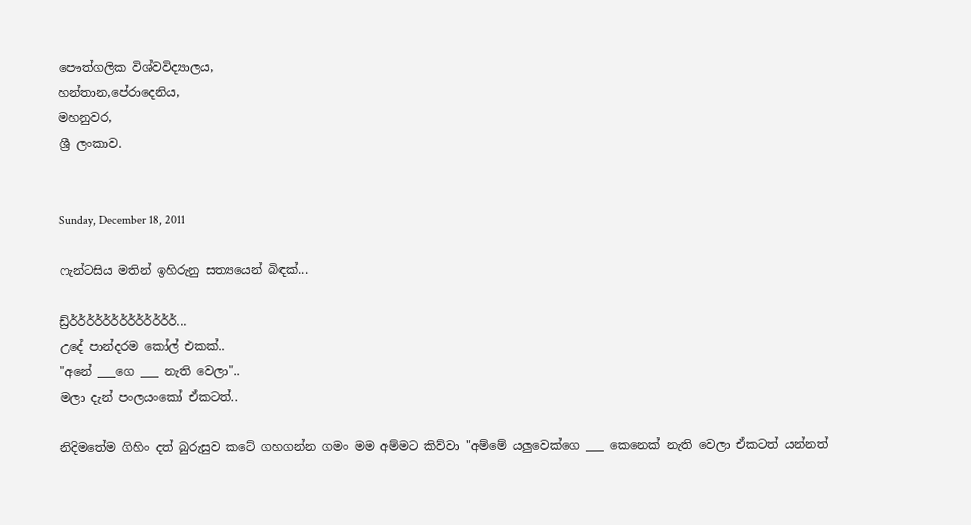පෞත්ගලික විශ්වවිද්‍යාලය,
හන්තාන,පේරාදෙනිය,
මහනුවර,
ශ්‍රී ලංකාව.


Sunday, December 18, 2011

ෆැන්ටසිය මතින් ඉහිරුනු සත්‍යයෙන් බිඳක්...

ඩ්‍ර්ර්ර්ර්ර්ර්ර්ර්ර්ර්ර්ර්ර්ර්...
උදේ පාන්දරම කෝල් එකක්..
"අනේ ___ගෙ ___ නැති වෙලා"..
මලා දැන් පංලයංකෝ ඒකටත්..

නිදිමතේම ගිහිං දත් බුරුසුව කටේ ගහගන්න ගමං මම අම්මට කිව්වා "අම්මේ යලුවෙක්ගෙ ___ කෙනෙක් නැති වෙලා ඒකටත් යන්නත්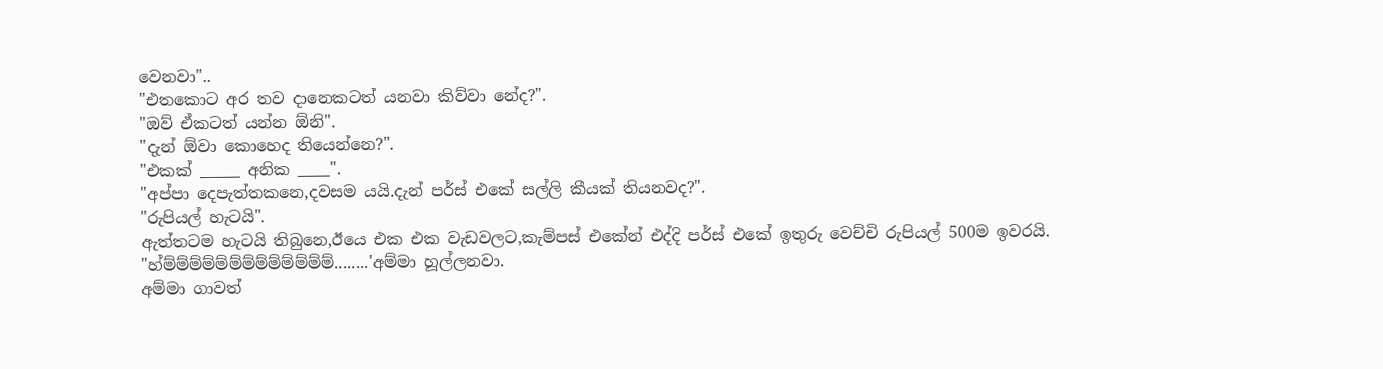වෙනවා"..
"එතකොට අර තව දානෙකටත් යනවා කිව්වා නේද?".
"ඔව් ඒකටත් යන්න ඕනි".
"දැන් ඕවා කොහෙද තියෙන්නෙ?".
"එකක් _____ අනික ____".
"අප්පා දෙපැත්තකනෙ,දවසම යයි.දැන් පර්ස් එකේ සල්ලි කීයක් තියනවද?".
"රුපියල් හැටයි".
ඇත්තටම හැටයි තිබුනෙ,ඊයෙ එක එක වැඩවලට,කැම්පස් එකේන් එද්දි පර්ස් එකේ ඉතුරු වෙච්චි රුපියල් 500ම ඉවරයි.
"හ්ම්ම්ම්ම්ම්ම්ම්ම්ම්ම්ම්ම්ම්........'අම්මා හූල්ලනවා.
අම්මා ගාවත්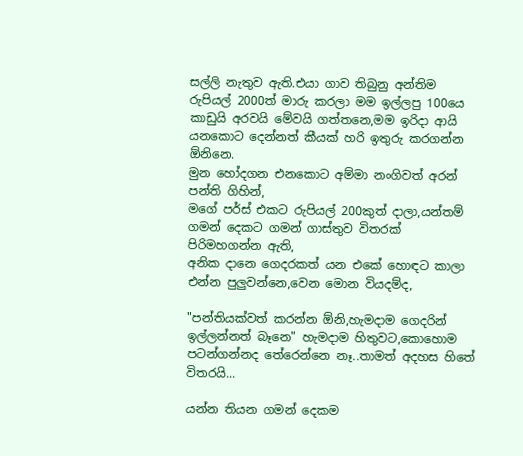සල්ලි නැතුව ඇති.එයා ගාව තිබුනු අන්තිම රුපියල් 2000ත් මාරු කරලා මම ඉල්ලපු 100යෙ කාඩුයි අරවයි මේවයි ගත්තනෙ,මම ඉරිදා ආයි යනකොට දෙන්නත් කීයක් හරි ඉතුරු කරගන්න ඕනිනෙ.
මුන හෝදගන එනකොට අම්මා නංගිවත් අරන් පන්ති ගිහින්,
මගේ පර්ස් එකට රුපියල් 200කුත් දාලා,යන්තම් ගමන් දෙකට ගමන් ගාස්තුව විතරක් පිරිමහගන්න ඇති,
අනික දානෙ ගෙදරකත් යන එකේ හොඳට කාලා එන්න පුලුවන්නෙ,වෙන මොන වියදම්ද,

"පන්තියක්වත් කරන්න ඕනි,හැමදාම ගෙදරින් ඉල්ලන්නත් බෑනෙ" හැමදාම හිතුවට,කොහොම පටන්ගන්නද තේරෙන්නෙ නෑ..තාමත් අදහස හිතේ විතරයි...

යන්න තියන ගමන් දෙකම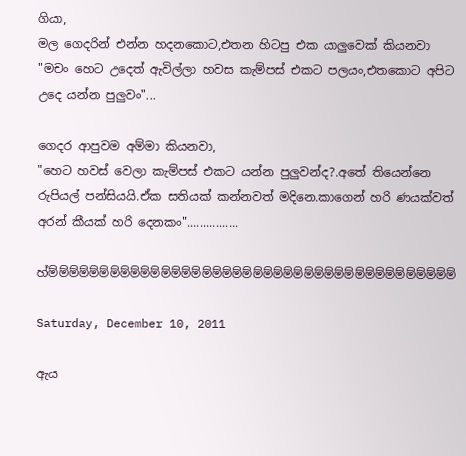ගියා,
මල ගෙදරින් එන්න හදනකොට,එතන හිටපු එක යාලුවෙක් කියනවා "මචං හෙට උදෙත් ඇවිල්ලා හවස කැම්පස් එකට පලයං,එතකොට අපිට උදෙ යන්න පුලුවං"...

ගෙදර ආපුවම අම්මා කියනවා,
"හෙට හවස් වෙලා කැම්පස් එකට යන්න පුලුවන්ද?.අතේ තියෙන්නෙ රුපියල් පන්සියයි.ඒක සතියක් කන්නවත් මදිනෙ.කාගෙන් හරි ණයක්වත් අරන් කීයක් හරි දෙනකං"................

හ්ම්ම්ම්ම්ම්ම්ම්ම්ම්ම්ම්ම්ම්ම්ම්ම්ම්ම්ම්ම්ම්ම්ම්ම්ම්ම්ම්ම්ම්ම්ම්ම්ම්ම්ම්ම්ම්ම්ම්ම්

Saturday, December 10, 2011

ඇය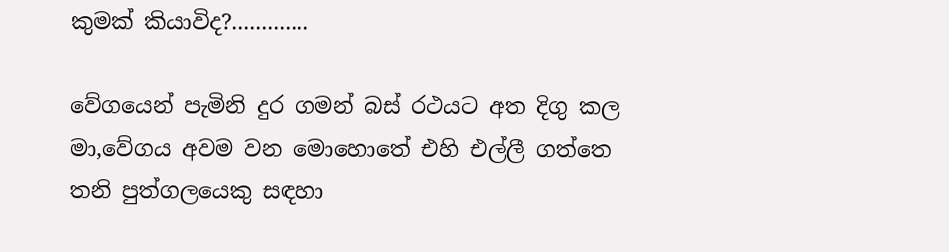කුමක් කියාවිද?.............

වේගයෙන් පැමිනි දුර ගමන් බස් රථයට අත දිගු කල මා,වේගය අවම වන මොහොතේ එහි එල්ලී ගත්තෙ තනි පුත්ගලයෙකු සඳහා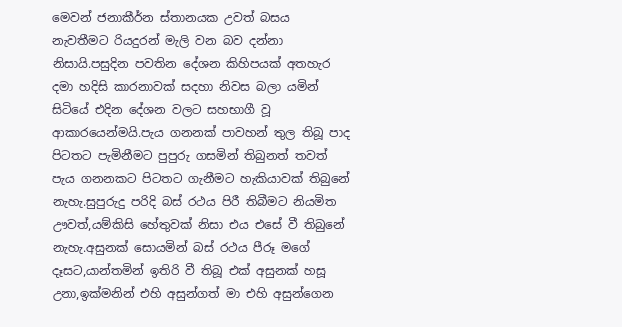මෙවන් ජනාකීර්න ස්තානයක උවත් බසය නැවතීමට රියදුරන් මැලි වන බව දන්නා නිසායි.පසුදින පවතින දේශන කිහිපයක් අතහැර දමා හදිසි කාරනාවක් සදහා නිවස බලා යමින් සිටියේ එදින දේශන වලට සහභාගී වූ ආකාරයෙන්මයි.පැය ගනනක් පාවහන් තුල තිබූ පාද පිටතට පැමිනීමට පුපුරු ගසමින් තිබුනත් තවත් පැය ගනනකට පිටතට ගැනීමට හැකියාවක් තිබුනේ නැහැ.සුපුරුදු පරිදි බස් රථය පිරී තිබීමට නියමිත ඌවත්,යම්කිසි හේතුවක් නිසා එය එසේ වී තිබුනේ නැහැ.අසුනක් සොයමින් බස් රථය පීරූ මගේ දෑසට,යාන්තමින් ඉතිරි වී තිබූ එක් අසුනක් හසූ උනා,ඉක්මනින් එහි අසුන්ගත් මා එහි අසුන්ගෙන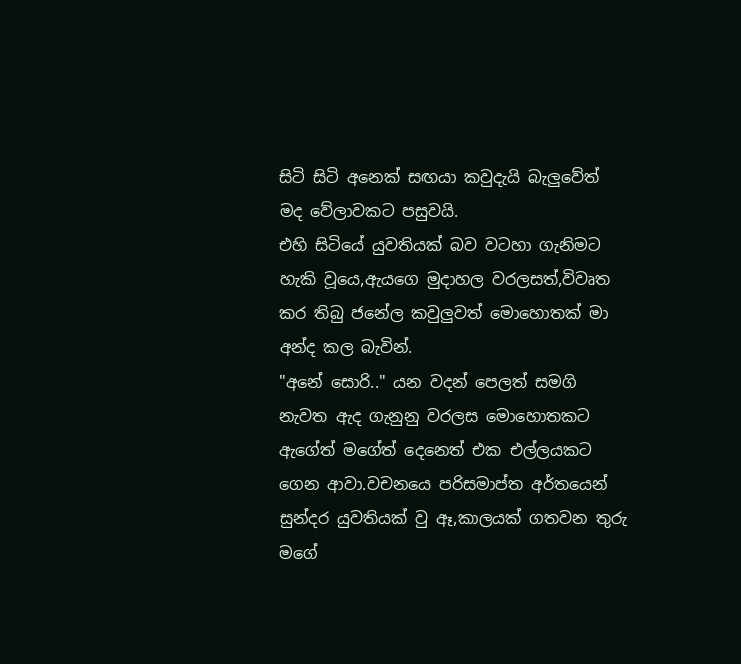සිටි සිටි අනෙක් සඟයා කවුදැයි බැලුවේත් මද වේලාවකට පසුවයි.
එහි සිටියේ යුවතියක් බව වටහා ගැනිමට හැකි වූයෙ,ඇයගෙ මුදාහල වරලසත්,විවෘත කර තිබු ජනේල කවුලුවත් මොහොතක් මා අන්ද කල බැවින්.
"අනේ සොරි.." යන වදන් පෙලත් සමගි නැවත ඇද ගැනුනු වරලස මොහොතකට ඇගේත් මගේත් දෙනෙත් එක එල්ලයකට ගෙන ආවා.වචනයෙ පරිසමාප්ත අර්තයෙන් සුන්දර යුවතියක් වු ඈ,කාලයක් ගතවන තුරු මගේ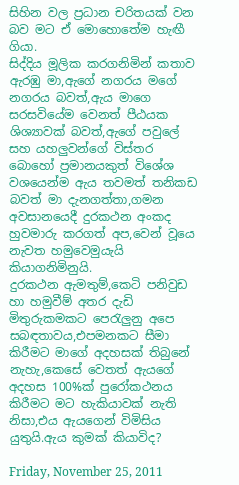සිහින වල ප්‍රධාන චරිතයක් වන බව මට ඒ මොහොතේම හැඟී ගියා.
සිද්දිය මූලික කරගනිමින් කතාව ඇරඹු මා,ඇගේ නගරය මගේ නගරය බවත්,ඇය මාගෙ සරසවියේම වෙනත් පී‍ඨයක ශිශ්‍යාවක් බවත්,ඇගේ පවුලේ සහ යහලුවන්ගේ විස්තර බොහෝ ප්‍රමානයකුත් විශේශ වශයෙන්ම ඇය තවමත් තනිකඩ බවත් මා දැනගත්තා,ගමන අවසානයෙදී දුරකථන අංකද හුවමාරු කරගත් අප,වෙන් වූයෙ නැවත හමුවෙමුයැයි කියාගනිමිනුයි.
දුරකථන ඇමතුම්,කෙටි පනිවුඩ හා හමුවීම් අතර දැඩි මිතුරුකමකට පෙරැලුනු අපෙ සබඳතාවය,එපමනකට සීමා කිරීමට මාගේ අදහසක් තිබුනේ නැහැ,කෙසේ වෙතත් ඇයගේ අදහස 100%ක් පුරෝකථනය කිරීමට මට හැකියාවක් නැති නිසා,එය ඇයගෙන් විමිසිය යුතුයි.ඇය කුමක් කියාවිද?

Friday, November 25, 2011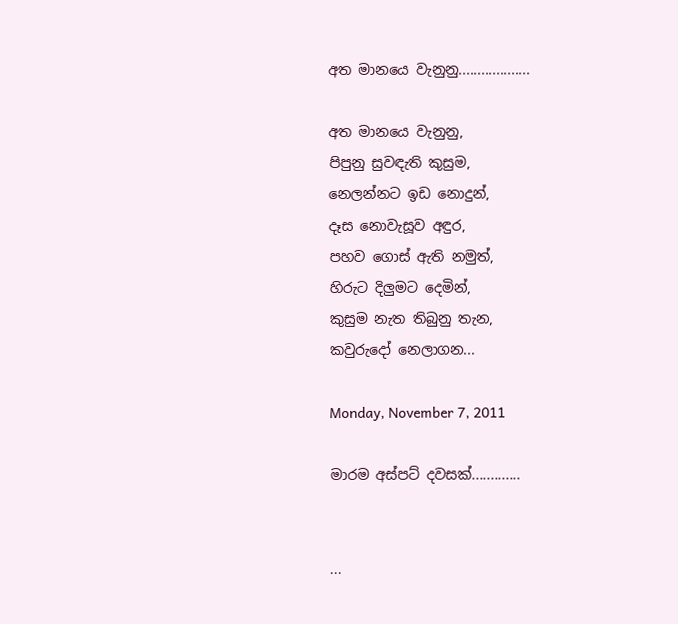අත මානයෙ වැනුනු...................

අත මානයෙ වැනුනු,
පිපුනු සුවඳැති කුසුම,
නෙලන්නට ඉඩ නොදුන්,
දෑස නොවැසූව අඳුර,
පහව ගොස් ඇති නමුත්,
හිරුට දිලුමට දෙමින්,
කුසුම නැත තිබුනු තැන,
කවුරුදෝ නෙලාගන...

Monday, November 7, 2011

මාරම අස්පට් දවසක්.............


...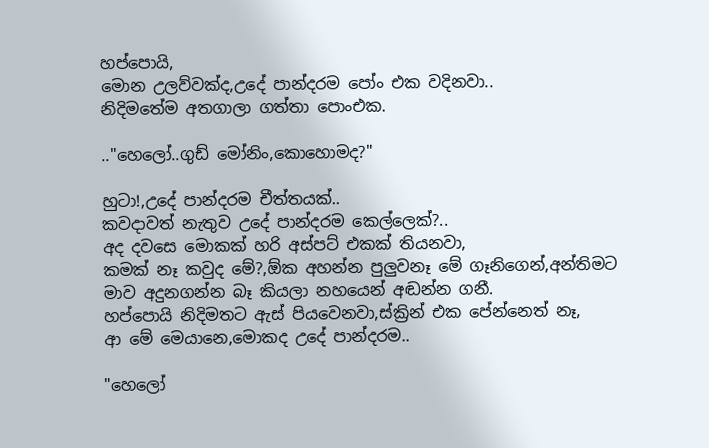හප්පොයි,
මොන උලව්වක්ද,උදේ පාන්දරම පෝං එක වදිනවා..
නිදිමතේම අතගාලා ගත්තා පොංඑක.

.."හෙලෝ..ගුඩ් මෝනිං,කොහොමද?"

හුටා!,උදේ පාන්දරම චීත්තයක්..
කවදාවත් නැතුව උදේ පාන්දරම කෙල්ලෙක්?..
අද දවසෙ මොකක් හරි අස්පට් එකක් තියනවා,
කමක් නෑ කවුද මේ?,ඕක අහන්න පුලුවනෑ මේ ගෑනිගෙන්,අන්තිමට මාව අදුනගන්න බෑ කියලා නහයෙන් අඬන්න ගනී.
හප්පොයි නිදිමතට ඇස් පියවෙනවා,ස්ක්‍රින් එක පේන්නෙත් නෑ,
ආ මේ මෙයානෙ,මොකද උදේ පාන්දරම..

"හෙලෝ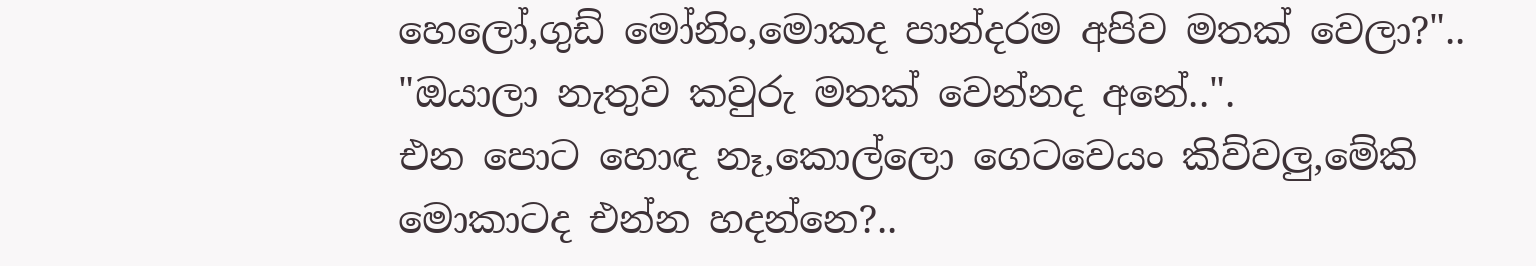හෙලෝ,ගුඩ් මෝනිං,මොකද පාන්දරම අපිව මතක් වෙලා?"..
"ඔයාලා නැතුව කවුරු මතක් වෙන්නද අනේ..".
එන පොට හොඳ නෑ,කොල්ලො ගෙටවෙයං කිව්වලු,මේකි මොකාටද එන්න හදන්නෙ?..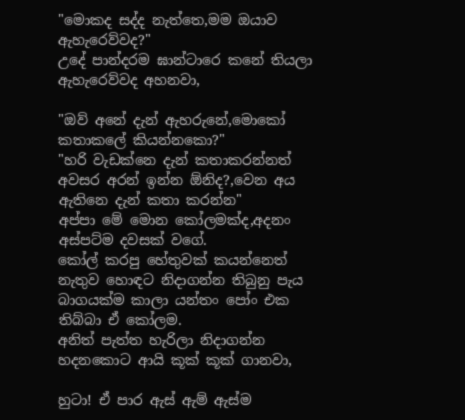"මොකද සද්ද නැත්තෙ,මම ඔයාව ඇහැරෙව්වද?"
උදේ පාන්දරම ඝාන්ටාරෙ කනේ තියලා ඇහැරෙව්වද අහනවා,

"ඔව් අනේ දැන් ඇහරුනේ,මොකෝ කතාකලේ කියන්නකො?"
"හරි වැඩක්නෙ දැන් කතාකරන්නත් අවසර අරන් ඉන්න ඕනිද?,වෙන අය ඇතිනෙ දැන් කතා කරන්න"
අප්පා මේ මොන කෝලමක්ද,අදනං අස්පට්ම දවසක් වගේ.
කෝල් කරපු හේතුවක් කයන්නෙත් නැතුව හොඳට නිදාගන්න තිබුනු පැය බාගයක්ම කාලා යන්තං පෝං එක තිබ්බා ඒ කෝලම.
අනිත් පැත්ත හැරිලා නිදාගන්න හදනකොට ආයි කූක් කූක් ගානවා,

හුටා! ඒ පාර ඇස් ඇම් ඇස්ම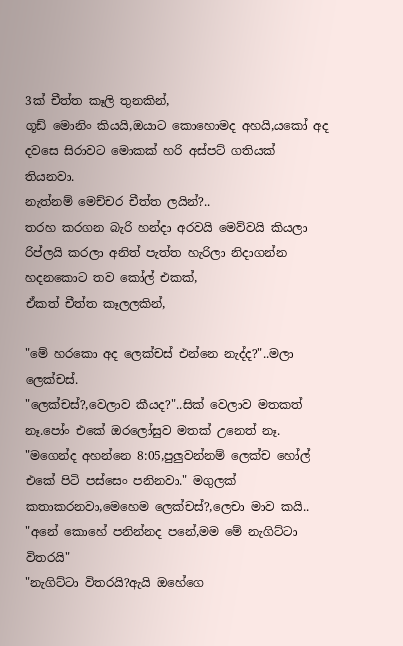3ක් චීත්ත කෑලි තුනකින්,
ගූඩ් මොනිං කියයි,ඔයාට කොහොමද අහයි,යකෝ අද දවසෙ සිරාවට මොකක් හරි අස්පට් ගතියක් තියනවා.
නැත්නම් මෙච්චර චීත්ත ලයින්?..
තරහ කරගන බැරි හන්දා අරවයි මෙව්වයි කියලා රිප්ලයි කරලා අනිත් පැත්ත හැරිලා නිදාගන්න හදනකොට තව කෝල් එකක්,
ඒකත් චීත්ත කෑලලකින්,

"මේ හරකො අද ලෙක්චස් එන්නෙ නැද්ද?"..මලා ලෙක්චස්.
"ලෙක්චස්?,වෙලාව කීයද?"..සික් වෙලාව මතකත් නෑ.පෝං එකේ ඔරලෝසුව මතක් උනෙත් නෑ.
"මගෙන්ද අහන්නෙ 8:05,පුලුවන්නම් ලෙක්ච හෝල් එකේ පිටි පස්සෙං පනිනවා." මගුලක් කතාකරනවා,මෙහෙම ලෙක්චස්?,ලෙචා මාව කයි..
"අනේ කොහේ පනින්නද පනේ,මම මේ නැගිට්ටා විතරයි"
"නැගිට්ටා විතරයි?ඇයි ඔහේගෙ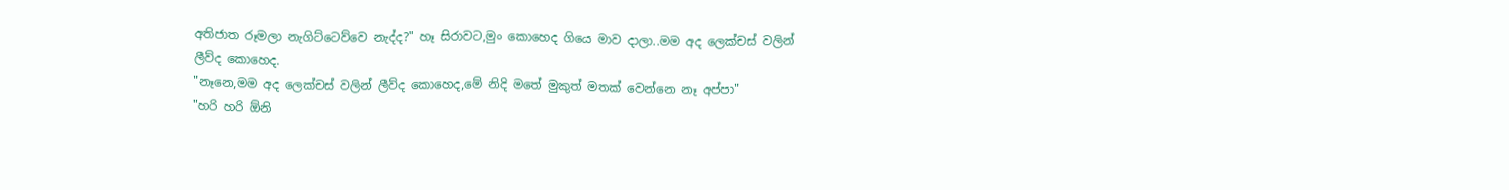අතිජාත රූමලා නැගිට්ටෙව්වෙ නැද්ද?" හෑ සිරාවට,මුං කොහෙද ගියෙ මාව දාලා..මම අද ලෙක්චස් වලින් ලීව්ද කොහෙද.
"නෑනෙ,මම අද ලෙක්චස් වලින් ලීව්ද කොහෙද,මේ නිදි මතේ මුකුත් මතක් වෙන්නෙ නෑ අප්පා"
"හරි හරි ඕනි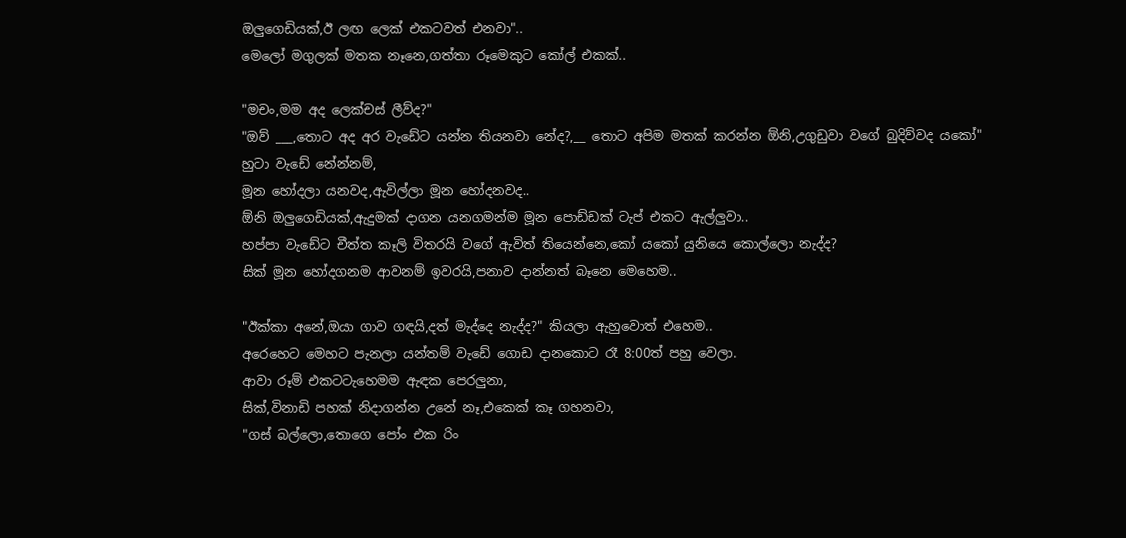ඔලුගෙඩියක්,ඊ ලඟ ලෙක් එකටවත් එනවා"..
මෙලෝ මගුලක් මතක නෑනෙ,ගත්තා රූමෙකුට කෝල් එකක්..

"මචං,මම අද ලෙක්චස් ලීව්ද?"
"ඔව් ___,තොට අද අර වැඩේට යන්න තියනවා නේද?,__ තොට අපිම මතක් කරන්න ඕනි,උගුඩුවා වගේ බුදිව්වද යකෝ"
හුටා වැඩේ නේන්නම්,
මූන හෝදලා යනවද,ඇවිල්ලා මූන හෝදනවද..
ඕනි ඔලුගෙඩියක්,ඇදුමක් දාගන යනගමන්ම මූන පොඩ්ඩක් ටැප් එකට ඇල්ලුවා..
හප්පා වැඩේට චීත්ත කෑලි විතරයි වගේ ඇවිත් තියෙන්නෙ,කෝ යකෝ යුනියෙ කොල්ලො නැද්ද?
සික් මූන හෝදගනම ආවනම් ඉවරයි,පනාව දාන්නත් බෑනෙ මෙහෙම..

"ඊක්කා අනේ,ඔයා ගාව ගඳයි,දත් මැද්දෙ නැද්ද?" කියලා ඇහුවොත් එහෙම..
අරෙහෙට මෙහට පැනලා යන්තම් වැඩේ ගොඩ දානකොට රෑ 8:00ත් පහු වෙලා.
ආවා රූම් එකටටැහෙමම ඇඳක පෙරලුනා,
සික්,විනාඩි පහක් නිදාගන්න උනේ නෑ,එකෙක් කෑ ගහනවා,
"ගස් බල්ලො,තොගෙ පෝං එක රිං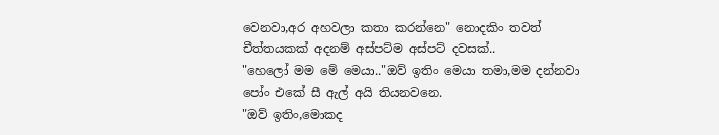වෙනවා,අර අහවලා කතා කරන්නෙ" නොදකිං තවත් චීත්තයකක් අදනම් අස්පට්ම අස්පට් දවසක්..
"හෙලෝ මම මේ මෙයා.."ඔව් ඉතිං මෙයා තමා,මම දන්නවා පෝං එකේ සී ඇල් අයි තියනවනෙ.
"ඔව් ඉතිං,මොකද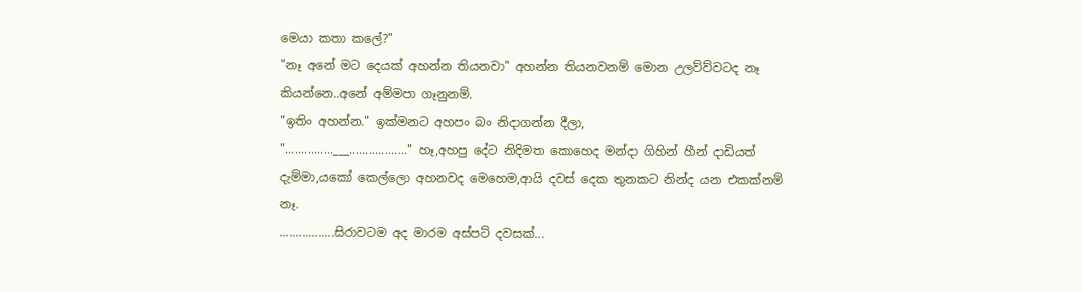මෙයා කතා කලේ?"
"නෑ අනේ මට දෙයක් අහන්න තියනවා" අහන්න තියනවනම් මොන උලව්ව්වටද නෑ කියන්නෙ..අනේ අම්මපා ගෑනුනම්.
"ඉතිං අහන්න." ඉක්මනට අහපං බං නිදාගන්න දීලා,
"...............___.................." හෑ,අහපු දේට නිදිමත කොහෙද මන්දා ගිහින් හීන් දාඩියත් දැම්මා,යකෝ කෙල්ලො අහනවද මෙහෙම,ආයි දවස් දෙක තුනකට නින්ද යන එකක්නම් නෑ.
.................සිරාවටම අද මාරම අස්පට් දවසක්...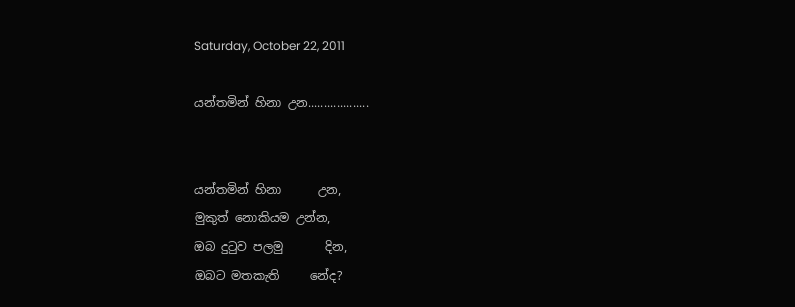Saturday, October 22, 2011

යන්තමින් හිනා උන...................


යන්තමින් හිනා      උන,
මුකුත් නොකියම උන්න,
ඔබ දුටුව පලමු       දින,
ඔබට මතකැති     නේද?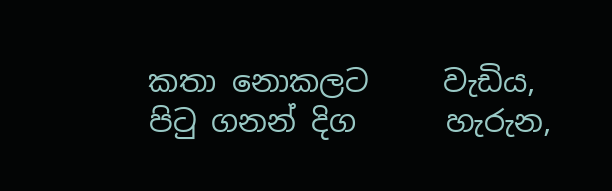කතා නොකලට     වැඩිය,
පිටු ගනන් දිග      හැරුන,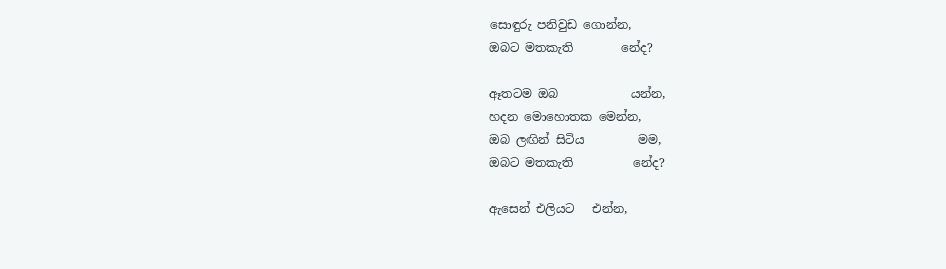සොඳුරු පනිවුඩ ගොන්න,
ඔබට මතකැති        නේද?

ඈතටම ඔබ            යන්න,
හදන මොහොතක මෙන්න,
ඔබ ලඟින් සිටිය         මම,
ඔබට මතකැති          නේද?

ඇසෙන් එලියට   එන්න,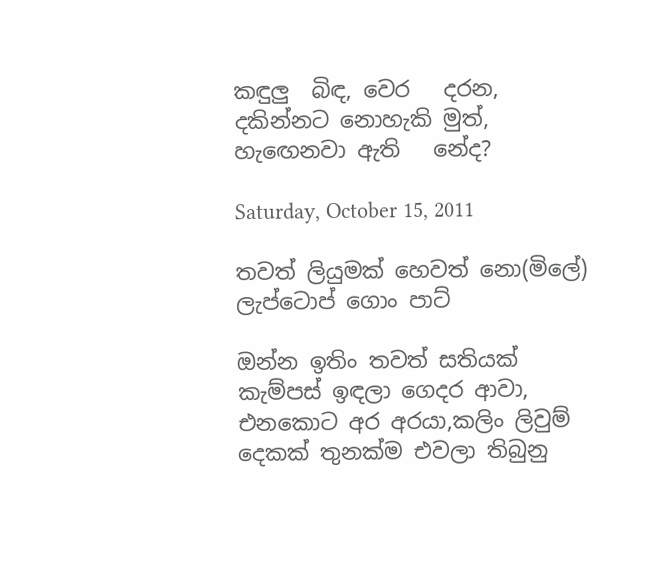කඳුලු  බිඳ, වෙර   දරන,
දකින්නට නොහැකි මුත්,
හැඟෙනවා ඇති   නේද?

Saturday, October 15, 2011

තවත් ලියුමක් හෙවත් නො(මිලේ) ලැප්ටොප් ගොං පාට්

ඔන්න ඉතිං තවත් සතියක් කැම්පස් ඉඳලා ගෙදර ආවා,
එනකොට අර අරයා,කලිං ලිවුම් දෙකක් තුනක්ම එවලා තිබුනු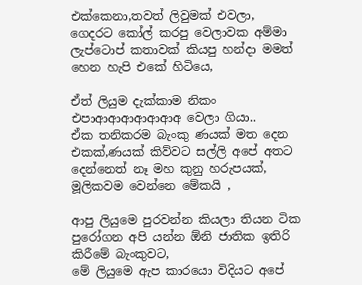එක්කෙනා,තවත් ලිවුමක් එවලා,
ගෙදරට කෝල් කරපු වෙලාවක අම්මා ලැප්ටොප් කතාවක් කියපු හන්දා මමත් හෙන හැපි එකේ හිටියෙ,

ඒත් ලියුම දැක්කාම නිකං එපාආආආආආආඅ වෙලා ගියා..
ඒක තනිකරම බැංකු ණයක් මත දෙන එකක්,ණයක් කිව්වට සල්ලි අපේ අතට දෙන්නෙත් නෑ මහ කුනු හරුපයක්,
මූලිකවම වෙන්නෙ මේකයි ,

ආපු ලියුමෙ පුරවන්න කියලා තියන ටික පුරෝගන අපි යන්න ඕනි ජාතික ඉතිරි කිරීමේ බැංකුවට,
මේ ලියුමෙ ඇප කාරයො විදියට අපේ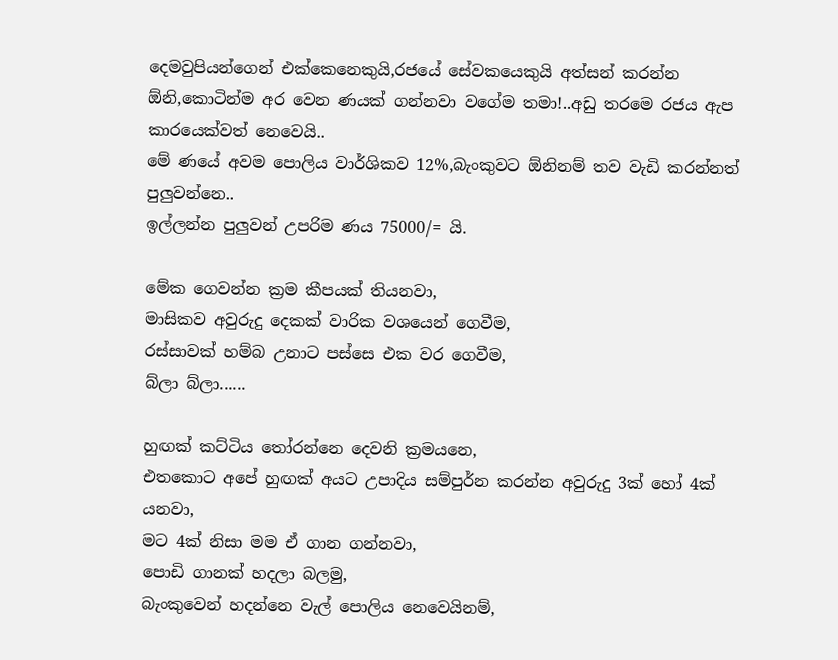දෙමවුපියන්ගෙන් එක්කෙනෙකුයි,රජයේ සේවකයෙකුයි අත්සන් කරන්න ඕනි,කොටින්ම අර වෙන ණයක් ගන්නවා වගේම තමා!..අඩු තරමෙ රජය ඇප කාරයෙක්වත් නෙවෙයි..
මේ ණයේ අවම පොලිය වාර්ශිකව 12%,බැංකුවට ඕනිනම් තව වැඩි කරන්නත් පුලුවන්නෙ..
ඉල්ලන්න පුලුවන් උපරිම ණය 75000/= යි.

මේක ගෙවන්න ක්‍රම කීපයක් තියනවා,
මාසිකව අවුරුදු දෙකක් වාරික වශයෙන් ගෙවීම,
රස්සාවක් හම්බ උනාට පස්සෙ එක වර ගෙවීම,
බ්ලා බ්ලා......

හුඟක් කට්ටිය තෝරන්නෙ දෙවනි ක්‍රමයනෙ,
එතකොට අපේ හුඟක් අයට උපාදිය සම්පුර්න කරන්න අවුරුදු 3ක් හෝ 4ක් යනවා,
මට 4ක් නිසා මම ඒ ගාන ගන්නවා,
පොඩි ගානක් හදලා බලමු,
බැංකුවෙන් හදන්නෙ වැල් පොලිය නෙවෙයිනම්,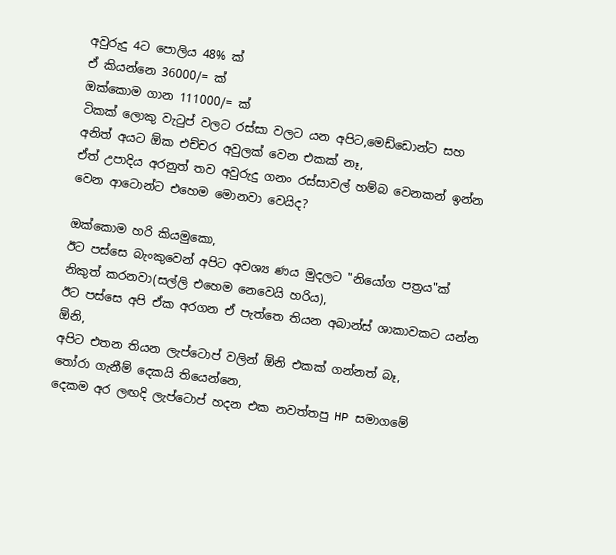අවුරුදු 4ට පොලිය 48% ක්
ඒ කියන්නෙ 36000/= ක්
ඔක්කොම ගාන 111000/= ක්
ටිකක් ලොකු වැටුප් වලට රස්සා වලට යන අපිට,මෙඩ්ඩොන්ට සහ අනිත් අයට ඕක එච්චර අවුලක් වෙන එකක් නෑ,
ඒත් උපාදිය අරනුත් තව අවුරුදු ගනං රස්සාවල් හම්බ වෙනකන් ඉන්න වෙන ආටොන්ට එහෙම මොනවා වෙයිද?

ඔක්කොම හරි කියමුකො,
ඊට පස්සෙ බැංකුවෙන් අපිට අවශ්‍ය ණය මුදලට "නියෝග පත්‍රය"ක් නිකුත් කරනවා(සල්ලි එහෙම නෙවෙයි හරිය),
ඊට පස්සෙ අපි ඒක අරගන ඒ පැත්තෙ තියන අබාන්ස් ශාකාවකට යන්න ඕනි,
අපිට එතන තියන ලැප්ටොප් වලින් ඕනි එකක් ගන්නත් බෑ,
තෝරා ගැනීම් දෙකයි තියෙන්නෙ,
දෙකම අර ලඟදි ලැප්ටොප් හදන එක නවත්තපු HP සමාගමේ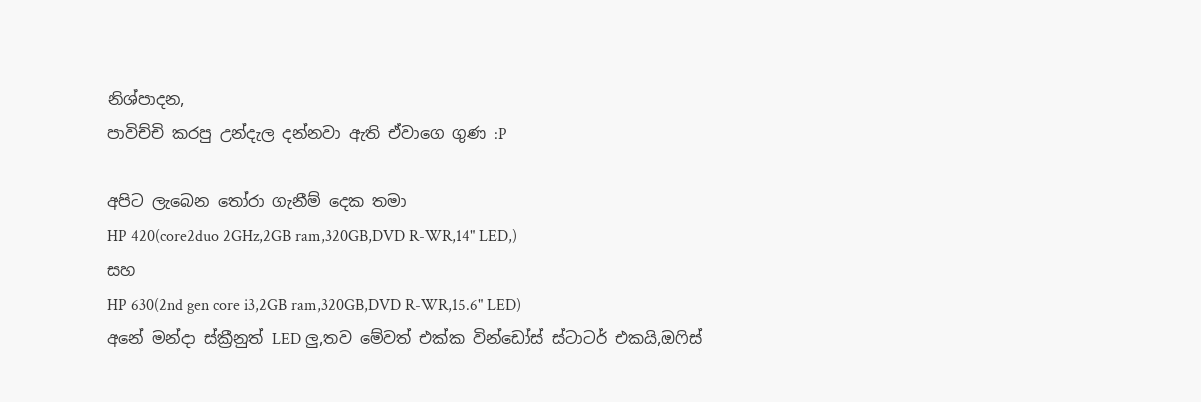නිශ්පාදන,
පාවිච්චි කරපු උන්දැල දන්නවා ඇති ඒවාගෙ ගුණ :P

අපිට ලැබෙන තෝරා ගැනීම් දෙක තමා
HP 420(core2duo 2GHz,2GB ram,320GB,DVD R-WR,14" LED,)
සහ
HP 630(2nd gen core i3,2GB ram,320GB,DVD R-WR,15.6" LED)
අනේ මන්දා ස්ක්‍රීනුත් LED ලු,තව මේවත් එක්ක වින්ඩෝස් ස්ටාටර් එකයි,ඔෆිස්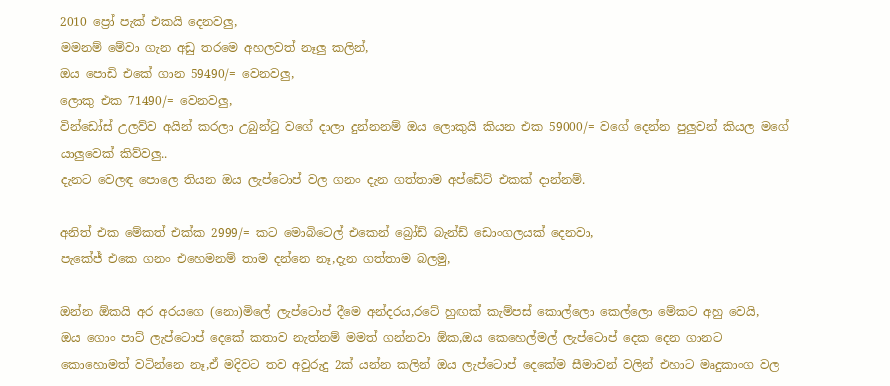2010 ප්‍රෝ පැක් එකයි දෙනවලු,
මමනම් මේවා ගැන අඩු තරමෙ අහලවත් නෑලු කලින්,
ඔය පොඩි එකේ ගාන 59490/= වෙනවලු,
ලොකු එක 71490/= වෙනවලු,
වින්ඩෝස් උලව්ව අයින් කරලා උබුන්ටු වගේ දාලා දුන්නනම් ඔය ලොකුයි කියන එක 59000/= වගේ දෙන්න පුලුවන් කියල මගේ යාලුවෙක් කිව්වලු..
දැනට වෙලඳ පොලෙ තියන ඔය ලැප්ටොප් වල ගනං දැන ගත්තාම අප්ඩේට් එකක් දාන්නම්.

අනිත් එක මේකත් එක්ක 2999/= කට මොබිටෙල් එකෙන් බ්‍රෝඩ් බැන්ඩ් ඩොංගලයක් දෙනවා,
පැකේජ් එකෙ ගනං එහෙමනම් තාම දන්නෙ නෑ,දැන ගත්තාම බලමු,

ඔන්න ඕකයි අර අරයගෙ (නො)මිලේ ලැප්ටොප් දීමෙ අන්දරය,රටේ හුඟක් කැම්පස් කොල්ලො කෙල්ලො මේකට අහු වෙයි,
ඔය ගොං පාට් ලැප්ටොප් දෙකේ කතාව නැත්නම් මමත් ගන්නවා ඕක,ඔය කෙහෙල්මල් ලැප්ටොප් දෙක දෙන ගානට කොහොමත් වටින්නෙ නෑ,ඒ මදිවට තව අවුරුදු 2ක් යන්න කලින් ඔය ලැප්ටොප් දෙකේම සීමාවන් වලින් එහාට මෘදුකාංග වල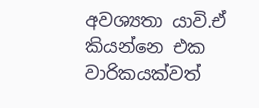අවශ්‍යතා යාවි.ඒ කියන්නෙ එක වාරිකයක්වත්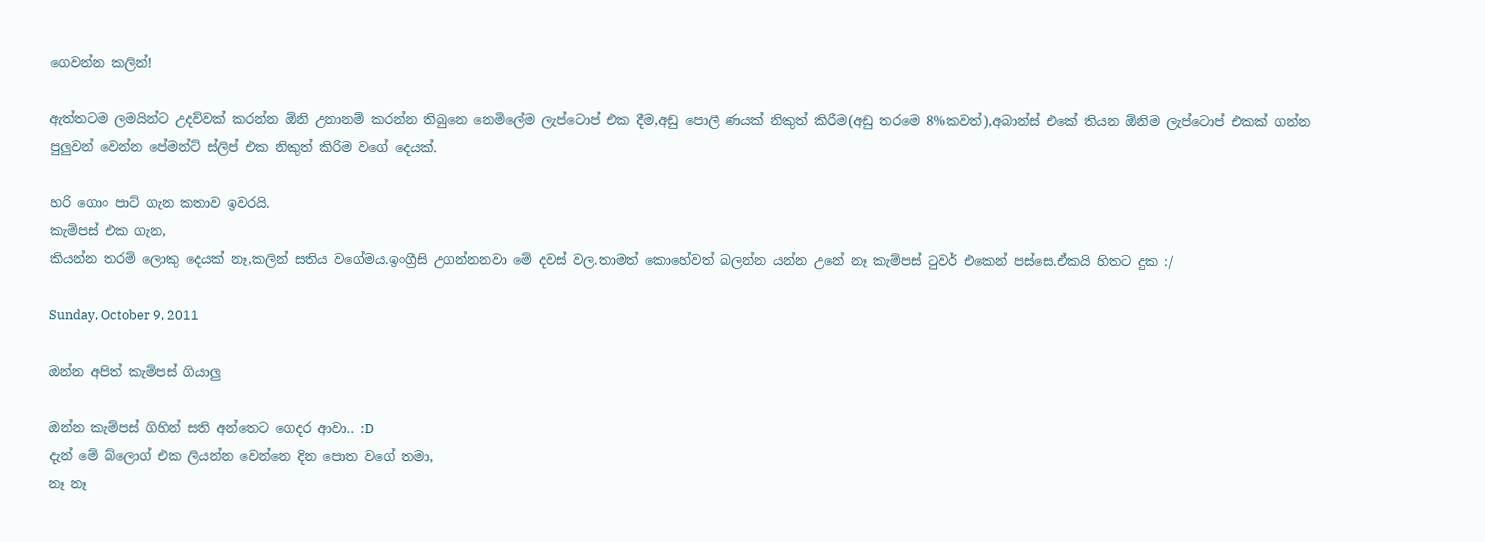ගෙවන්න කලින්!

ඇත්තටම ලමයින්ට උදව්වක් කරන්න ඕනි උනානම් කරන්න තිබුනෙ නෙමිලේම ලැප්ටොප් එක දීම,අඩු පොලී ණයක් නිකුත් කිරීම(අඩු තරමෙ 8%කවත්),අබාන්ස් එකේ තියන ඕනිම ලැප්ටොප් එකක් ගන්න පුලුවන් වෙන්න පේමන්ට් ස්ලිප් එක නිකුත් කිරිම වගේ දෙයක්.

හරි ගොං පාට් ගැන කතාව ඉවරයි.
කැම්පස් එක ගැන,
කියන්න තරම් ලොකු දෙයක් නෑ,කලින් සතිය වගේමය.ඉංග්‍රීසි උගන්නනවා මේ දවස් වල.තාමත් කොහේවත් බලන්න යන්න උනේ නෑ කැම්පස් ටුවර් එකෙන් පස්සෙ.ඒකයි හිතට දුක :/

Sunday, October 9, 2011

ඔන්න අපිත් කැම්පස් ගියාලු

ඔන්න කැම්පස් ගිහින් සති අන්තෙට ගෙදර ආවා.. :D
දැන් මේ බ්ලොග් එක ලියන්න වෙන්නෙ දින පොත වගේ තමා,
නෑ නෑ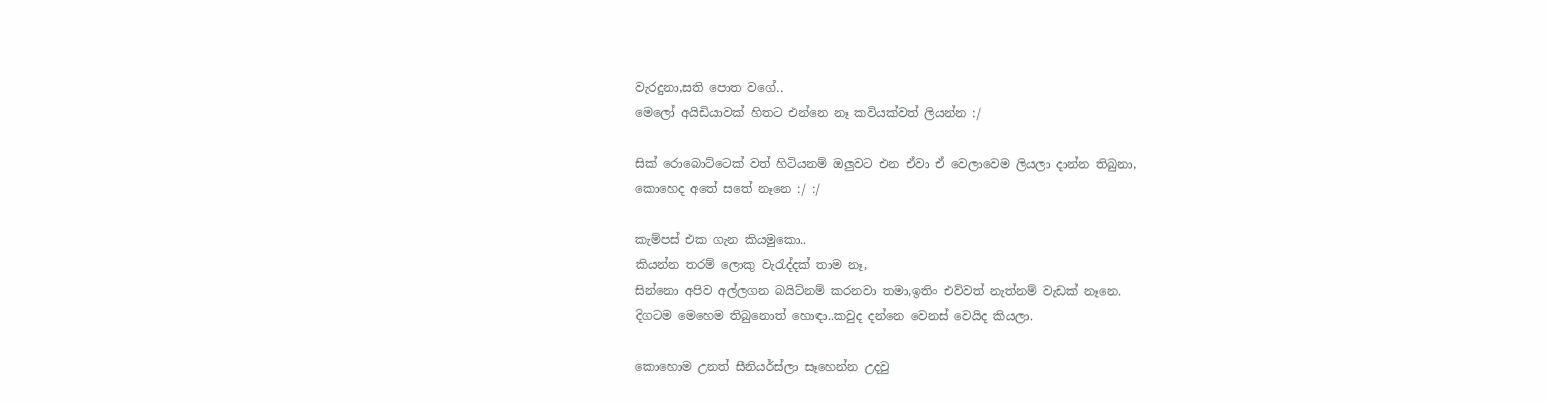වැරදුනා,සති පොත වගේ..
මෙලෝ අයිඩියාවක් හිතට එන්නෙ නෑ කවියක්වත් ලියන්න :/

සික් රොබොට්ටෙක් වත් හිටියනම් ඔලුවට එන ඒවා ඒ වෙලාවෙම ලියලා දාන්න තිබුනා,
කොහෙද අතේ සතේ නෑනෙ :/ :/

කැම්පස් එක ගැන කියමුකො..
කියන්න තරම් ලොකු වැරැද්දක් තාම නෑ,
සින්නො අපිව අල්ලගන බයිට්නම් කරනවා තමා,ඉතිං එව්වත් නැත්නම් වැඩක් නෑනෙ.
දිගටම මෙහෙම තිබුනොත් හොඳා..කවුද දන්නෙ වෙනස් වෙයිද කියලා.

කොහොම උනත් සීනියර්ස්ලා සෑහෙන්න උදවු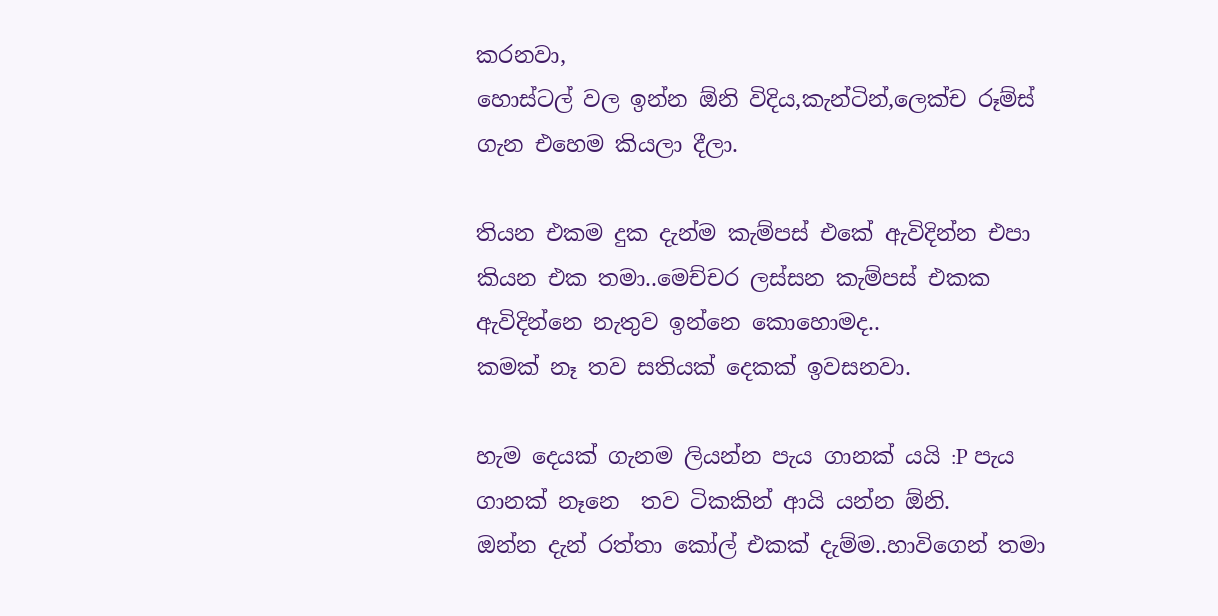කරනවා,
හොස්ටල් වල ඉන්න ඕනි විදිය,කැන්ටින්,ලෙක්ච රූම්ස් ගැන එහෙම කියලා දීලා.

තියන එකම දුක දැන්ම කැම්පස් එකේ ඇවිදින්න එපා කියන එක තමා..මෙච්චර ලස්සන කැම්පස් එකක ඇවිදින්නෙ නැතුව ඉන්නෙ කොහොමද..
කමක් නෑ තව සතියක් දෙකක් ඉවසනවා.

හැම දෙයක් ගැනම ලියන්න පැය ගානක් යයි :P පැය ගානක් නෑනෙ  තව ටිකකින් ආයි යන්න ඕනි.
ඔන්න දැන් රත්තා කෝල් එකක් දැම්ම..හාවිගෙන් තමා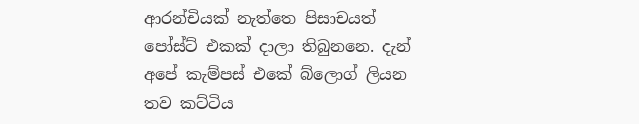ආරන්චියක් නැත්තෙ පිසාචයත් පෝස්ට් එකක් දාලා තිබුනනෙ. දැන් අපේ කැම්පස් එකේ බ්ලොග් ලියන තව කට්ටිය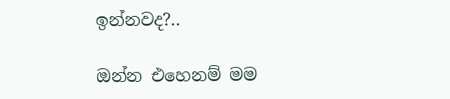ඉන්නවද?..

ඔන්න එහෙනම් මම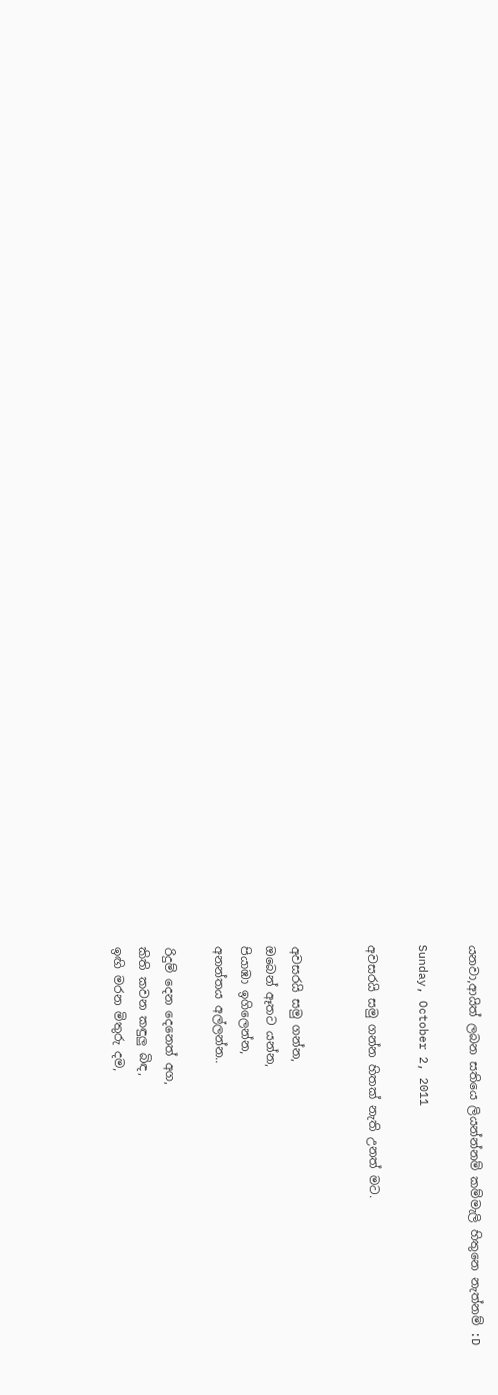යනවා,ආයිත් ලබන සතියෙ ලියන්න්නම් කම්මැලි හිතුනෙ නැත්නම් :D

Sunday, October 2, 2011

අවසරයි සමු ගන්න හිතක් නැති උනත් මට.


අවසරයි සමු ගන්න,
ඔබෙන් ඈතට යන්න,
පියාඹා ඉගිලෙන්න,
අනන්තය අල්ලන්න..

රිදුම් දෙන දෙනෙත් අග,
කිති කවන කඳුලු බිඳ,
ඉඟි මරන මිතුරු දම,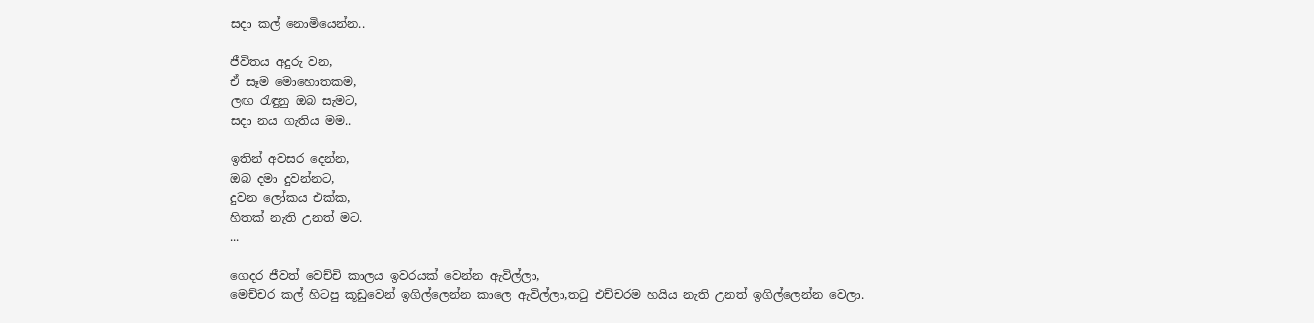සදා කල් නොමියෙන්න..

ජීවිතය අදුරු වන,
ඒ සෑම මොහොතකම,
ලඟ රැඳුනු ඔබ සැමට,
සදා නය ගැතිය මම..

ඉතින් අවසර දෙන්න,
ඔබ දමා දුවන්නට,
දුවන ලෝකය එක්ක,
හිතක් නැති උනත් මට.
...

ගෙදර ජීවත් වෙච්චි කාලය ඉවරයක් වෙන්න ඇවිල්ලා,
මෙච්චර කල් හිටපු කූඩුවෙන් ඉගිල්ලෙන්න කාලෙ ඇවිල්ලා,තටු එච්චරම හයිය නැති උනත් ඉගිල්ලෙන්න වෙලා.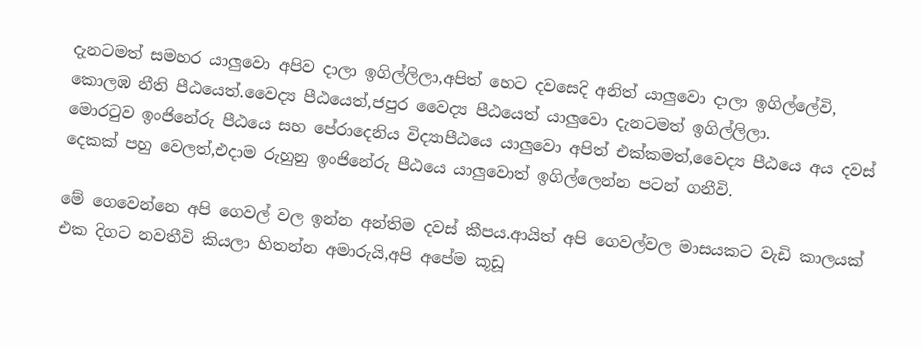දැනටමත් සමහර යාලුවො අපිව දාලා ඉගිල්ලිලා,අපිත් හෙට දවසෙදි අනිත් යාලුවො දාලා ඉගිල්ලේවි,
කොලඹ නීති පීඨයෙත්.වෛද්‍ය පීඨයෙත්,ජපුර වෛද්‍ය පීඨයෙත් යාලුවො දැනටමත් ඉගිල්ලිලා.
මොරටුව ඉංජිනේරු පීඨයෙ සහ පේරාදෙනිය විද්‍යාපීඨයෙ යාලුවො අපිත් එක්කමත්,වෛද්‍ය පීඨයෙ අය දවස් දෙකක් පහු වෙලත්,එදාම රුහුනු ඉංජිනේරු පීඨයෙ යාලුවොත් ඉගිල්ලෙන්න පටන් ගනීවි.

මේ ගෙවෙන්නෙ අපි ගෙවල් වල ඉන්න අන්තිම දවස් කීපය.ආයිත් අපි ගෙවල්වල මාසයකට වැඩි කාලයක් එක දිගට නවතීවි කියලා හිතන්න අමාරුයි,අපි අපේම කූඩූ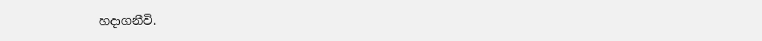හදාගනීවි.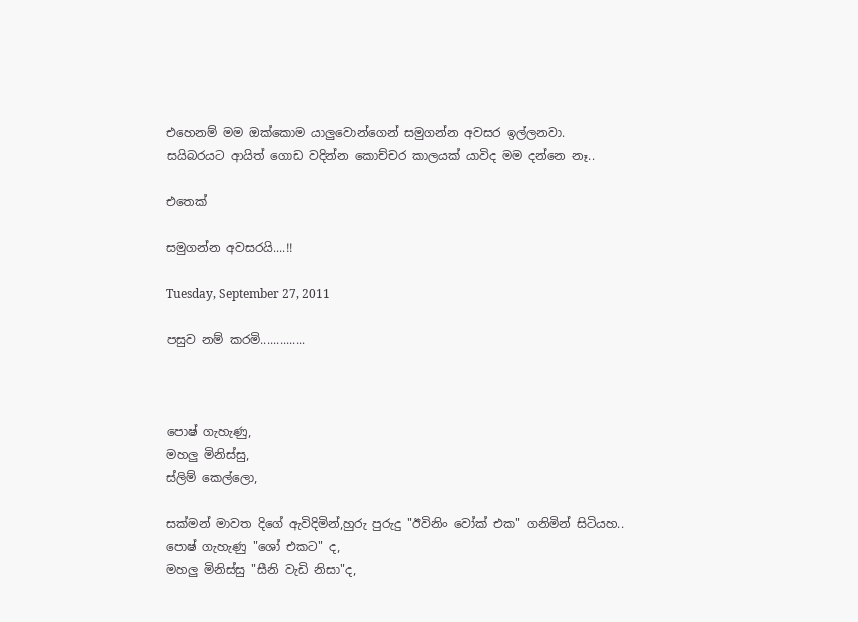එහෙනම් මම ඔක්කොම යාලුවොන්ගෙන් සමුගන්න අවසර ඉල්ලනවා.
සයිබරයට ආයිත් ගොඩ වදින්න කොච්චර කාලයක් යාවිද මම දන්නෙ නෑ..

එතෙක්

සමුගන්න අවසරයි....!!

Tuesday, September 27, 2011

පසුව නම් කරමි..............



පොෂ් ගැහැණු,
මහලු මිනිස්සු,
ස්ලිම් කෙල්ලො,

සක්මන් මාවත දිගේ ඇවිදිමින්,හුරු පුරුදු "ඊවිනිං වෝක් එක" ගනිමින් සිටියහ..
පොෂ් ගැහැණු "ශෝ එකට" ද,
මහලු මිනිස්සු "සීනි වැඩි නිසා"ද,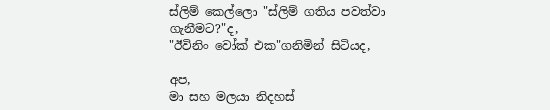ස්ලිම් කෙල්ලො "ස්ලිම් ගතිය පවත්වා ගැනීමට?"ද,
"ඊවිනිං වෝක් එක"ගනිමින් සිටියද,

අප,
මා සහ මලයා නිදහස්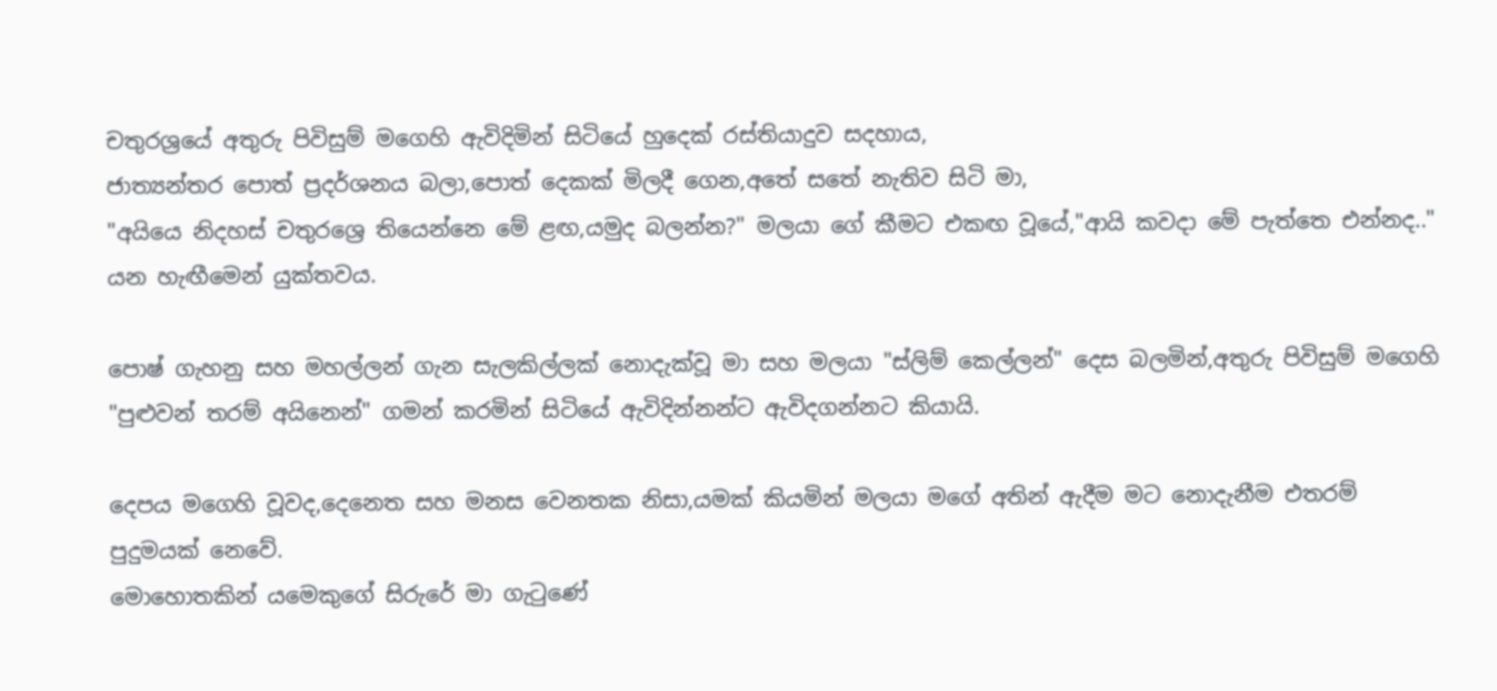චතුරශ්‍රයේ අතුරු පිවිසුම් මගෙහි ඇවිදිමින් සිටියේ හුදෙක් රස්තියාදුව සදහාය,
ජාත්‍යන්තර පොත් ප්‍රදර්ශනය බලා,පොත් දෙකක් මිලදී ගෙන,අතේ සතේ නැතිව සිටි මා,
"අයියෙ නිදහස් චතුරශ්‍රෙ තියෙන්නෙ මේ ළඟ,යමුද බලන්න?" මලයා ගේ කීමට එකඟ වූයේ,"ආයි කවදා මේ පැත්තෙ එන්නද.." යන හැඟීමෙන් යුක්තවය.

පොෂ් ගැහනු සහ මහල්ලන් ගැන සැලකිල්ලක් නොදැක්වූ මා සහ මලයා "ස්ලිම් කෙල්ලන්" දෙස බලමින්,අතුරු පිවිසුම් මගෙහි "පුළුවන් තරම් අයිනෙන්" ගමන් කරමින් සිටියේ ඇවිදින්නන්ට ඇවිදගන්නට කියායි.

දෙපය මගෙහි වූවද,දෙනෙත සහ මනස වෙනතක නිසා,යමක් කියමින් මලයා මගේ අතින් ඇදීම මට නොදැනීම එතරම් පුදුමයක් නෙවේ.
මොහොතකින් යමෙකුගේ සිරුරේ මා ගැටුණේ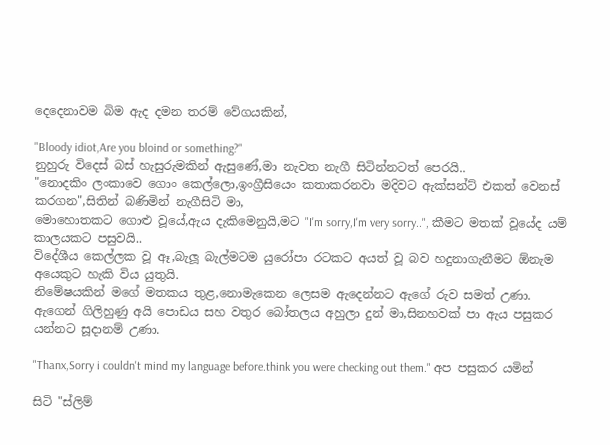දෙදෙනාවම බිම ඇද දමන තරම් වේගයකින්,

"Bloody idiot,Are you bloind or something?"
නුහුරු විදෙස් බස් හැසුරුමකින් ඇසුණේ,මා නැවත නැගී සිටින්නටත් පෙරයි..
"නොදකිං ලංකාවෙ ගොං කෙල්ලො,ඉංග්‍රීසියෙං කතාකරනවා මදිවට ඇක්සන්ට් එකත් වෙනස් කරගන",සිතින් බණිමින් නැගීසිටි මා,
මොහොතකට ගොළු වූයේ,ඇය දැකිමෙනුයි,මට "I'm sorry,I'm very sorry..", කීමට මතක් වූයේද යම් කාලයකට පසුවයි..
විදේශීය කෙල්ලක වූ ඈ,බැලූ බැල්මටම යුරෝපා රටකට අයත් වූ බව හදුනාගැනීමට ඕනැම අයෙකුට හැකි විය යුතුයි.
නිමේෂයකින් මගේ මතකය තුළ,නොමැකෙන ලෙසම ඇදෙන්නට ඇගේ රුව සමත් උණා.
ඇගෙන් ගිලිහුණු අයි පොඩය සහ වතුර බෝතලය අහුලා දුන් මා,සිනහවක් පා ඇය පසුකර යන්නට සූදානම් උණා.

"Thanx,Sorry i couldn't mind my language before.think you were checking out them." අප පසුකර යමින්

සිටි "ස්ලිම්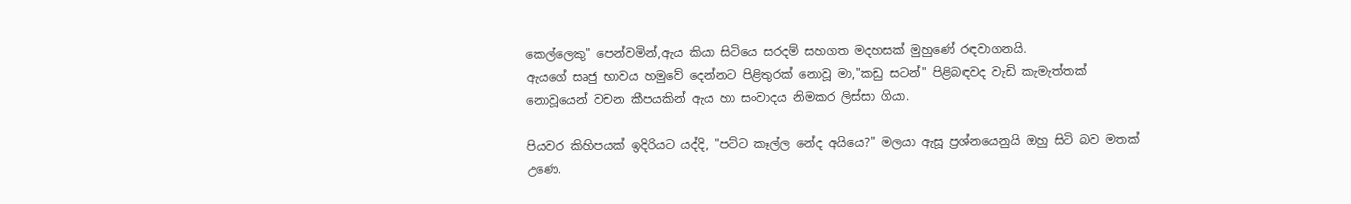කෙල්ලෙකු" පෙන්වමින්,ඇය කියා සිටියෙ සරදම් සහගත මදහසක් මුහුණේ රඳවාගනයි.
ඇයගේ සෘජු භාවය හමුවේ දෙන්නට පිළිතුරක් නොවූ මා,"කඩු සටන්" පිළිබඳවද වැඩි කැමැත්තක් නොවූයෙන් වචන කීපයකින් ඇය හා සංවාදය නිමකර ලිස්සා ගියා.

පියවර කිහිපයක් ඉදිරියට යද්දි, "පට්ට කෑල්ල නේද අයියෙ?" මලයා ඇසූ ප්‍රශ්නයෙනුයි ඔහු සිටි බව මතක් උණෙ.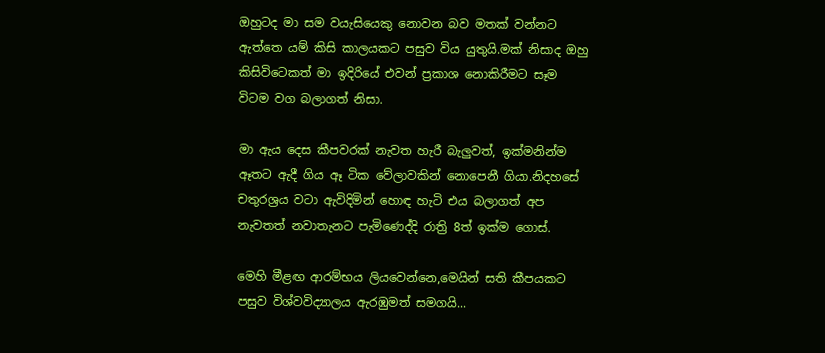ඔහුටද මා සම වයැසියෙකු නොවන බව මතක් වන්නට ඇත්තෙ යම් කිසි කාලයකට පසුව විය යුතුයි.මක් නිසාද ඔහු කිසිවිටෙකත් මා ඉදිරියේ එවන් ප්‍රකාශ නොකිරීමට සෑම විටම වග බලාගත් නිසා.

මා ඇය දෙස කීපවරක් නැවත හැරී බැලුවත්, ඉක්මනින්ම ඈතට ඇදී ගිය ඈ ටික වේලාවකින් නොපෙනී ගියා.නිදහසේ චතුරශ්‍රය වටා ඇවිදිමින් හොඳ හැටි එය බලාගත් අප නැවතත් නවාතැනට පැමිණෙද්දි රාත්‍රි 8ත් ඉක්ම ගොස්.

මෙහි මීළඟ ආරම්භය ලියවෙන්නෙ,මෙයින් සති කීපයකට පසුව විශ්වවිද්‍යාලය ඇරඹුමත් සමගයි...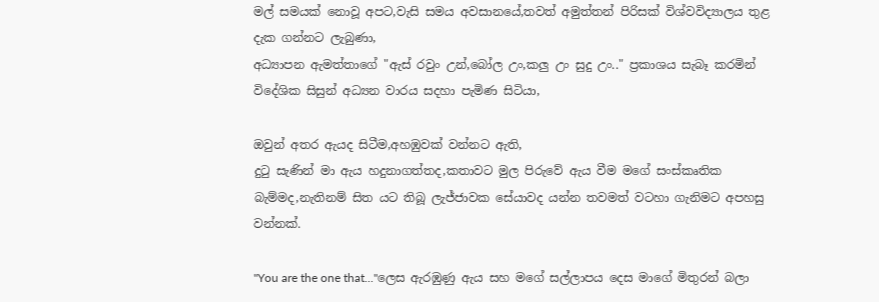මල් සමයක් නොවූ අපට,වැසි සමය අවසානයේ,තවත් අමුත්තන් පිරිසක් විශ්වවිද්‍යාලය තුළ දැක ගන්නට ලැබුණා,
අධ්‍යාපන ඇමත්තාගේ "ඇස් රවුං උන්,බෝල උං,කලු උං සුදු උං.." ප්‍රකාශය සැබෑ කරමින් විදේශික සිසුන් අධ්‍යන වාරය සදහා පැමිණ සිටියා,

ඔවුන් අතර ඇයද සිටීම,අහඹුවක් වන්නට ඇති,
දුටු සැණින් මා ඇය හදුනාගත්තද,කතාවට මුල පිරුවේ ඇය වීම මගේ සංස්කෘතික බැම්මද,නැතිනම් සිත යට තිබූ ලැජ්ජාවක සේයාවද යන්න තවමත් වටහා ගැනිමට අපහසු වන්නක්.

"You are the one that..."ලෙස ඇරඹුණු ඇය සහ මගේ සල්ලාපය දෙස මාගේ මිතුරන් බලා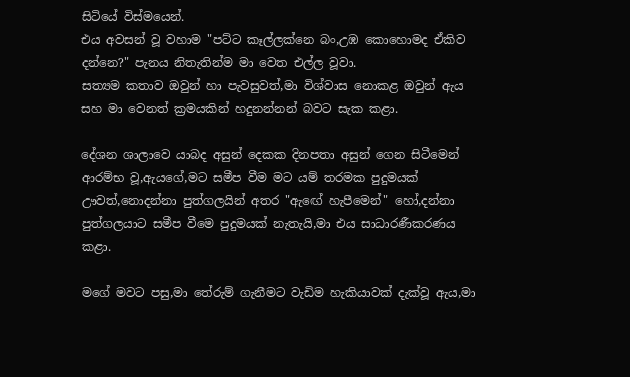සිටියේ විස්මයෙන්.
එය අවසන් වූ වහාම "පට්ට කෑල්ලක්නෙ බං,උඹ කොහොමද ඒකිව දන්නෙ?" පැනය නිතැතින්ම මා වෙත එල්ල වූවා.
සත්‍යම කතාව ඔවුන් හා පැවසුවත්,මා විශ්වාස නොකළ ඔවුන් ඇය සහ මා වෙනත් ක්‍රමයකින් හදුනන්නන් බවට සැක කළා.

දේශන ශාලාවෙ යාබද අසුන් දෙකක දිනපතා අසුන් ගෙන සිටීමෙන් ආරම්භ වූ,ඇයගේ,මට සමීප වීම මට යම් තරමක පුදුමයක් ඌවත්,නොදන්නා පුත්ගලයින් අතර "ඇඟේ හැපීමෙන්" හෝ,දන්නා පුත්ගලයාට සමීප වීමෙ පුදුමයක් නැතැයි,මා එය සාධාරණීකරණය කළා.

මගේ මවට පසු,මා තේරුම් ගැනීමට වැඩිම හැකියාවක් දැක්වූ ඇය,මා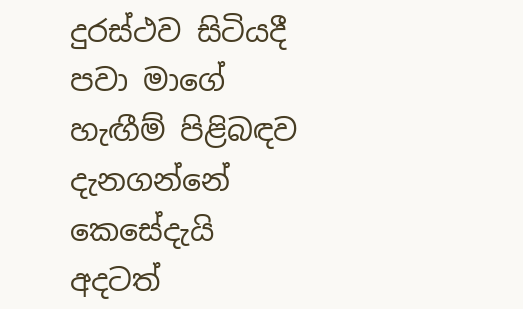දුරස්ථව සිටියදී පවා මාගේ හැඟීම් පිළිබඳව දැනගන්නේ කෙසේදැයි අදටත්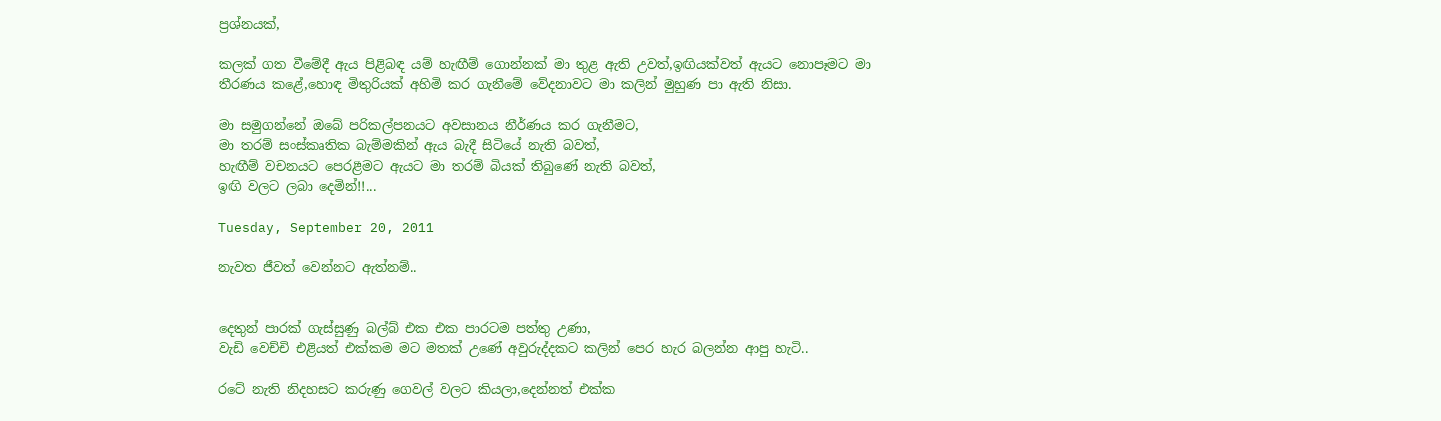ප්‍රශ්නයක්,

කලක් ගත වීමේදී ඇය පිළිබඳ යම් හැඟීම් ගොන්නක් මා තුළ ඇති උවත්,ඉඟියක්වත් ඇයට නොපෑමට මා තීරණය කළේ,හොඳ මිතුරියක් අහිමි කර ගැනීමේ වේදනාවට මා කලින් මුහුණ පා ඇති නිසා.

මා සමුගන්නේ ඔබේ පරිකල්පනයට අවසානය නීර්ණය කර ගැනීමට,
මා තරම් සංස්කෘතික බැම්මකින් ඇය බැදී සිටියේ නැති බවත්,
හැඟීම් වචනයට පෙරළීමට ඇයට මා තරම් බියක් තිබුණේ නැති බවත්,
ඉඟි වලට ලබා දෙමින්!!...

Tuesday, September 20, 2011

නැවත ජීවත් වෙන්නට ඇත්නම්..


දෙතුන් පාරක් ගැස්සුණු බල්බ් එක එක පාරටම පත්තු උණා,
වැඩි වෙච්චි එළියත් එක්කම මට මතක් උණේ අවුරුද්දකට කලින් පෙර හැර බලන්න ආපු හැටි..

රටේ නැති නිදහසට කරුණු ගෙවල් වලට කියලා,දෙන්නත් එක්ක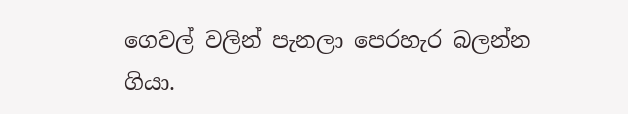ගෙවල් වලින් පැනලා පෙරහැර බලන්න ගියා.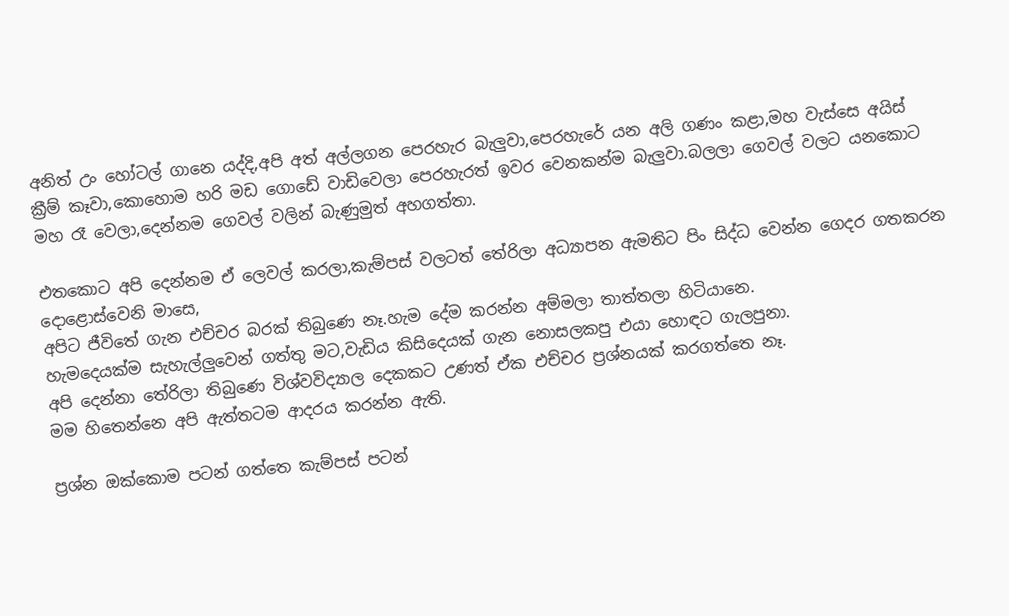අනිත් උං හෝටල් ගානෙ යද්දි,අපි අත් අල්ලගන පෙරහැර බැලුවා,පෙරහැරේ යන අලි ගණං කළා,මහ වැස්සෙ අයිස් ක්‍රීම් කෑවා,කොහොම හරි මඩ ගොඩේ වාඩිවෙලා පෙරහැරත් ඉවර වෙනකන්ම බැලුවා.බලලා ගෙවල් වලට යනකොට මහ රෑ වෙලා,දෙන්නම ගෙවල් වලින් බැණුමුත් අහගත්තා.

එතකොට අපි දෙන්නම ඒ ලෙවල් කරලා,කැම්පස් වලටත් තේරිලා අධ්‍යාපන ඇමතිට පිං සිද්ධ වෙන්න ගෙදර ගතකරන දොළොස්වෙනි මාසෙ,
අපිට ජීවිතේ ගැන එච්චර බරක් තිබුණෙ නෑ.හැම දේම කරන්න අම්මලා තාත්තලා හිටියානෙ.
හැමදෙයක්ම සැහැල්ලුවෙන් ගත්තු මට,වැඩිය කිසිදෙයක් ගැන නොසලකපු එයා හොඳට ගැලපුනා.
අපි දෙන්නා තේරිලා තිබුණෙ විශ්වවිද්‍යාල දෙකකට උණත් ඒක එච්චර ප්‍රශ්නයක් කරගත්තෙ නෑ.
මම හිතෙන්නෙ අපි ඇත්තටම ආදරය කරන්න ඇති.

ප්‍රශ්න ඔක්කොම පටන් ගත්තෙ කැම්පස් පටන්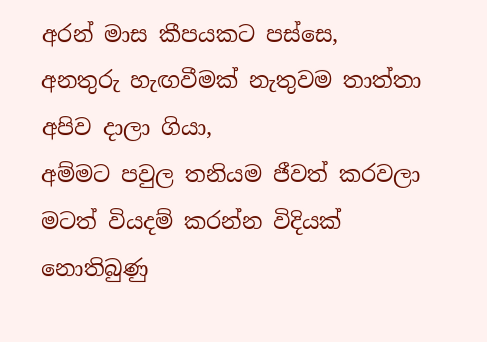අරන් මාස කීපයකට පස්සෙ,
අනතුරු හැඟවීමක් නැතුවම තාත්තා අපිව දාලා ගියා,
අම්මට පවුල තනියම ජීවත් කරවලා මටත් වියදම් කරන්න විදියක් නොතිබුණු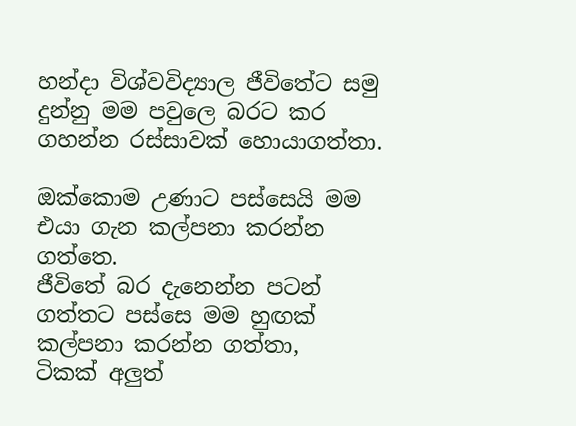හන්දා විශ්වවිද්‍යාල ජීවිතේට සමු දුන්නු මම පවුලෙ බරට කර ගහන්න රස්සාවක් හොයාගත්තා.

ඔක්කොම උණාට පස්සෙයි මම එයා ගැන කල්පනා කරන්න ගත්තෙ.
ජීවිතේ බර දැනෙන්න පටන් ගත්තට පස්සෙ මම හුඟක් කල්පනා කරන්න ගත්තා,
ටිකක් අලුත්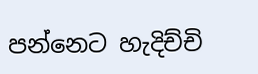පන්නෙට හැදිච්චි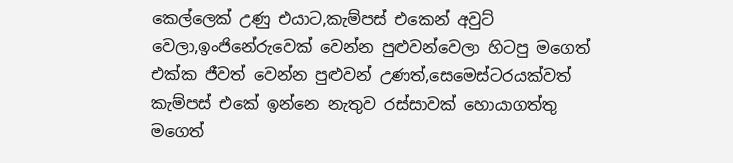කෙල්ලෙක් උණු එයාට,කැම්පස් එකෙන් අවුට් වෙලා,ඉංජිනේරුවෙක් වෙන්න පුළුවන්වෙලා හිටපු මගෙත් එක්ක ජීවත් වෙන්න පුළුවන් උණත්,සෙමෙස්ටරයක්වත් කැම්පස් එකේ ඉන්නෙ නැතුව රස්සාවක් හොයාගත්තු මගෙත්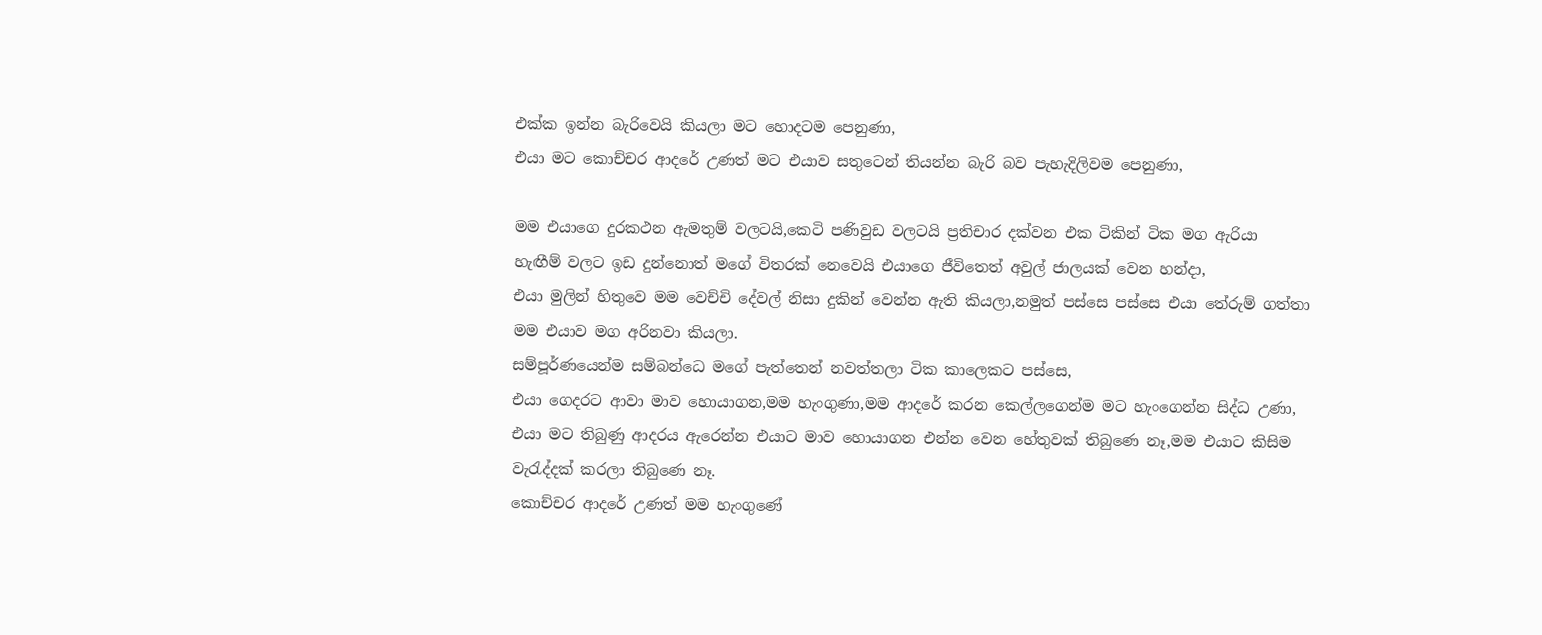එක්ක ඉන්න බැරිවෙයි කියලා මට හොදටම පෙනුණා,
එයා මට කොච්චර ආදරේ උණත් මට එයාව සතුටෙන් තියන්න බැරි බව පැහැදිලිවම පෙනුණා,

මම එයාගෙ දුරකථන ඇමතුම් වලටයි,කෙටි පණිවුඩ වලටයි ප්‍රතිචාර දක්වන එක ටිකින් ටික මග ඇරියා
හැඟීම් වලට ඉඩ දුන්නොත් මගේ විතරක් නෙවෙයි එයාගෙ ජීවිතෙත් අවුල් ජාලයක් වෙන හන්දා,
එයා මුලින් හිතුවෙ මම වෙච්චි දේවල් නිසා දුකින් වෙන්න ඇති කියලා,නමුත් පස්සෙ පස්සෙ එයා තේරුම් ගත්තා මම එයාව මග අරිනවා කියලා.
සම්පූර්ණයෙන්ම සම්බන්ධෙ මගේ පැත්තෙන් නවත්තලා ටික කාලෙකට පස්සෙ,
එයා ගෙදරට ආවා මාව හොයාගන,මම හැංගුණා,මම ආදරේ කරන කෙල්ලගෙන්ම මට හැංගෙන්න සිද්ධ උණා,
එයා මට තිබුණු ආදරය ඇරෙන්න එයාට මාව හොයාගන එන්න වෙන හේතුවක් තිබුණෙ නෑ,මම එයාට කිසිම වැරැද්දක් කරලා තිබුණෙ නෑ.
කොච්චර ආදරේ උණත් මම හැංගුණේ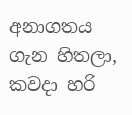අනාගතය ගැන හිතලා,
කවදා හරි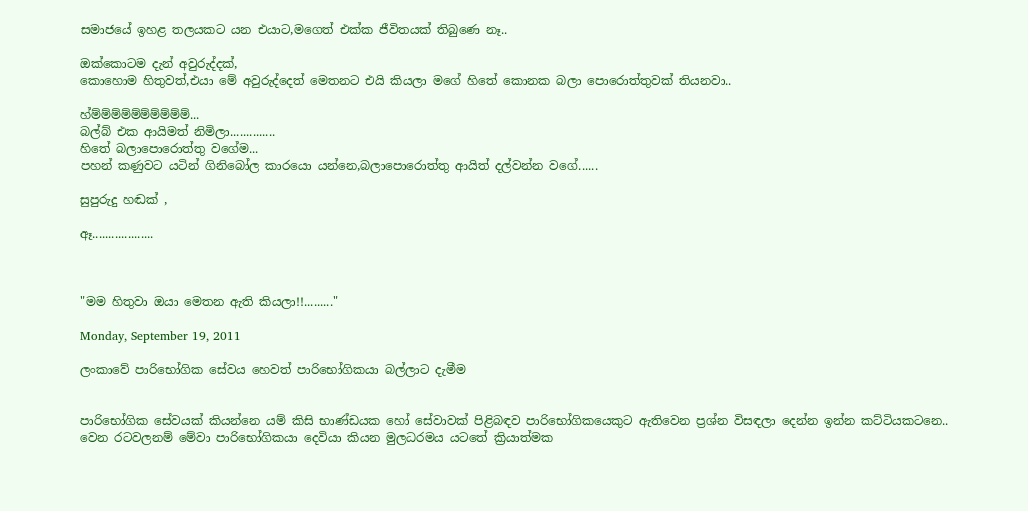සමාජයේ ඉහළ තලයකට යන එයාට,මගෙත් එක්ක ජීවිතයක් තිබුණෙ නෑ..

ඔක්කොටම දැන් අවුරුද්දක්,
කොහොම හිතුවත්,එයා මේ අවුරුද්දෙත් මෙතනට එයි කියලා මගේ හිතේ කොනක බලා පොරොත්තුවක් තියනවා..

හ්ම්ම්ම්ම්ම්ම්ම්ම්ම්ම්...
බල්බ් එක ආයිමත් නිමිලා..............
හිතේ බලාපොරොත්තු වගේම...
පහන් කණුවට යටින් ගිනිබෝල කාරයො යන්නෙ,බලාපොරොත්තු ආයිත් දල්වන්න වගේ......

සුපුරුදු හඬක් ,

ඈ...................



"මම හිතුවා ඔයා මෙතන ඇති කියලා!!........."

Monday, September 19, 2011

ලංකාවේ පාරිභෝගික සේවය හෙවත් පාරිභෝගිකයා බල්ලාට දැමීම


පාරිභෝගික සේවයක් කියන්නෙ යම් කිසි භාණ්ඩයක හෝ සේවාවක් පිළිබඳව පාරිභෝගිකයෙකුට ඇතිවෙන ප්‍රශ්න විසඳලා දෙන්න ඉන්න කට්ටියකටනෙ..
වෙන රටවලනම් මේවා පාරිභෝගිකයා දෙවියා කියන මුලධරමය යටතේ ක්‍රියාත්මක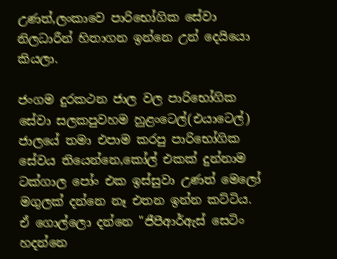උණත්,ලංකාවෙ පාරිභෝගික සේවා නිලධාරීන් හිතාගන ඉන්නෙ උන් දෙයියො කියලා.

ජංගම දුරකථන ජාල වල පාරිභෝගික සේවා සලකපුවහම හුළංටෙල්(එයාටෙල්) ජාලයේ තමා එපාම කරපු පාරිභෝගික සේවය තියෙන්නෙ,කෝල් එකක් දුන්නාම ටක්ගාල පෝං එක ඉස්සුවා උණත් මෙලෝ මගුලක් දන්නෙ නෑ එතන ඉන්න කට්ටිය.
ඒ ගොල්ලො දන්නෙ "ජීපීආර්ඇස් සෙටිං හදන්නෙ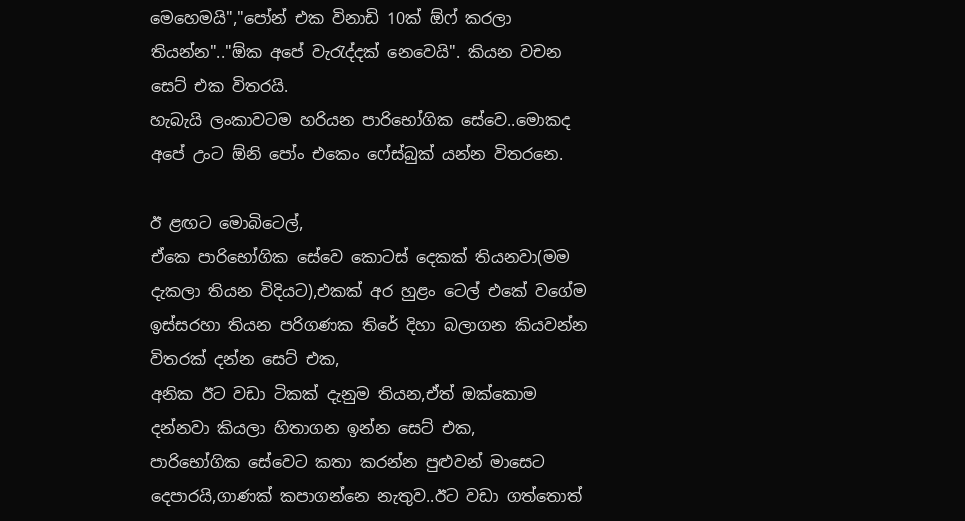මෙහෙමයි","පෝන් එක විනාඩි 10ක් ඕෆ් කරලා තියන්න".."ඕක අපේ වැරැද්දක් නෙවෙයි". කියන වචන සෙට් එක විතරයි.
හැබැයි ලංකාවටම හරියන පාරිභෝගික සේවෙ..මොකද අපේ උංට ඕනි පෝං එකෙං ෆේස්බුක් යන්න විතරනෙ.

ඊ ළඟට මොබිටෙල්,
ඒකෙ පාරිභෝගික සේවෙ කොටස් දෙකක් තියනවා(මම දැකලා තියන විදියට),එකක් අර හුළං ටෙල් එකේ වගේම ඉස්සරහා තියන පරිගණක තිරේ දිහා බලාගන කියවන්න විතරක් දන්න සෙට් එක,
අනික ඊට වඩා ටිකක් දැනුම තියන,ඒත් ඔක්කොම දන්නවා කියලා හිතාගන ඉන්න සෙට් එක,
පාරිභෝගික සේවෙට කතා කරන්න පුළුවන් මාසෙට දෙපාරයි,ගාණක් කපාගන්නෙ නැතුව..ඊට වඩා ගත්තොත්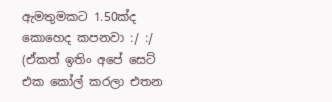ඇමතුමකට 1.50ක්ද කොහෙද කපනවා :/ :/ (ඒකත් ඉතිං අපේ සෙට් එක කෝල් කරලා එතන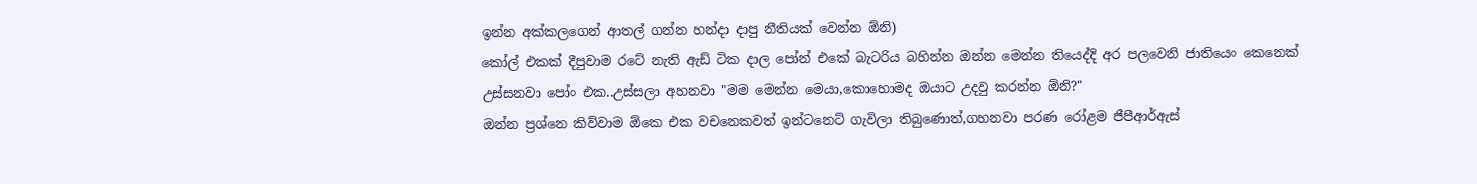ඉන්න අක්කලගෙන් ආතල් ගන්න හන්දා දාපු නීතියක් වෙන්න ඕනි)
කෝල් එකක් දීපුවාම රටේ නැති ඇඩ් ටික දාල පෝන් එකේ බැටරිය බහින්න ඔන්න මෙන්න තියෙද්දි අර පලවෙනි ජාතියෙං කෙනෙක් උස්සනවා පෝං එක..උස්සලා අහනවා "මම මෙන්න මෙයා,කොහොමද ඔයාට උදවු කරන්න ඕනි?"
ඔන්න ප්‍රශ්නෙ කිව්වාම ඕකෙ එක වචනෙකවත් ඉන්ටනෙට් ගැවිලා තිබුණොත්,ගහනවා පරණ රෝළම ජීපීආර්ඇස්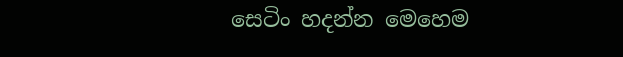සෙටිං හදන්න මෙහෙම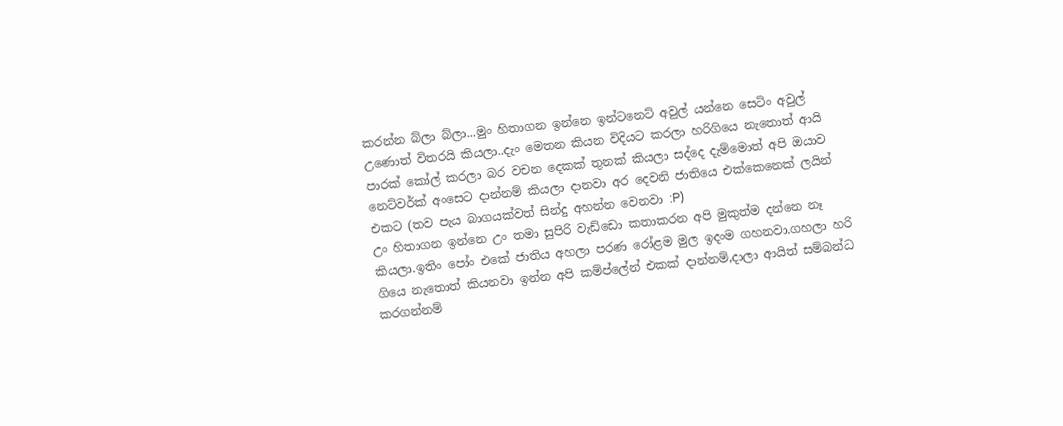කරන්න බ්ලා බ්ලා...මුං හිතාගන ඉන්නෙ ඉන්ටනෙට් අවුල් යන්නෙ සෙටිං අවුල් උණොත් විතරයි කියලා..දැං මෙතන කියන විදියට කරලා හරිගියෙ නැතොත් ආයි පාරක් කෝල් කරලා බර වචන දෙකක් තුනක් කියලා සද්දෙ දැම්මොත් අපි ඔයාව නෙට්වර්ක් අංසෙට දාන්නම් කියලා දානවා අර දෙවනි ජාතියෙ එක්කෙනෙක් ලයින් එකට (තව පැය බාගයක්වත් සින්දු අහන්න වෙනවා :P)
උං හිතාගන ඉන්නෙ උං තමා සුපිරි වැඩ්ඩො කතාකරන අපි මුකුත්ම දන්නෙ නෑ කියලා.ඉතිං පෝං එකේ ජාතිය අහලා පරණ රෝළම මුල ඉදංම ගහනවා.ගහලා හරි ගියෙ නැතොත් කියනවා ඉන්න අපි කම්ප්ලේන් එකක් දාන්නම්,දාලා ආයිත් සම්බන්ධ කරගන්නම්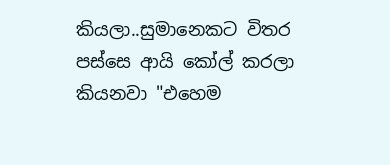කියලා..සුමානෙකට විතර පස්සෙ ආයි කෝල් කරලා කියනවා "එහෙම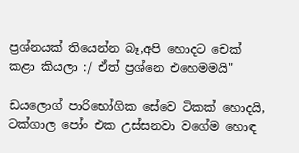ප්‍රශ්නයක් තියෙන්න බෑ,අපි හොදට චෙක් කළා කියලා :/ ඒත් ප්‍රශ්නෙ එහෙමමයි"

ඩයලොග් පාරිභෝගික සේවෙ ටිකක් හොදයි,
ටක්ගාල පෝං එක උස්සනවා වගේම හොඳ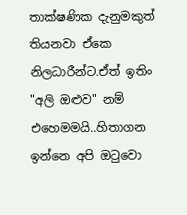තාක්ෂණික දැනුමකුත් තියනවා ඒකෙ නිලධාරීන්ට.ඒත් ඉතිං "අලි ඔළුව" නම් එහෙමමයි..හිතාගන ඉන්නෙ අපි ඔටුවො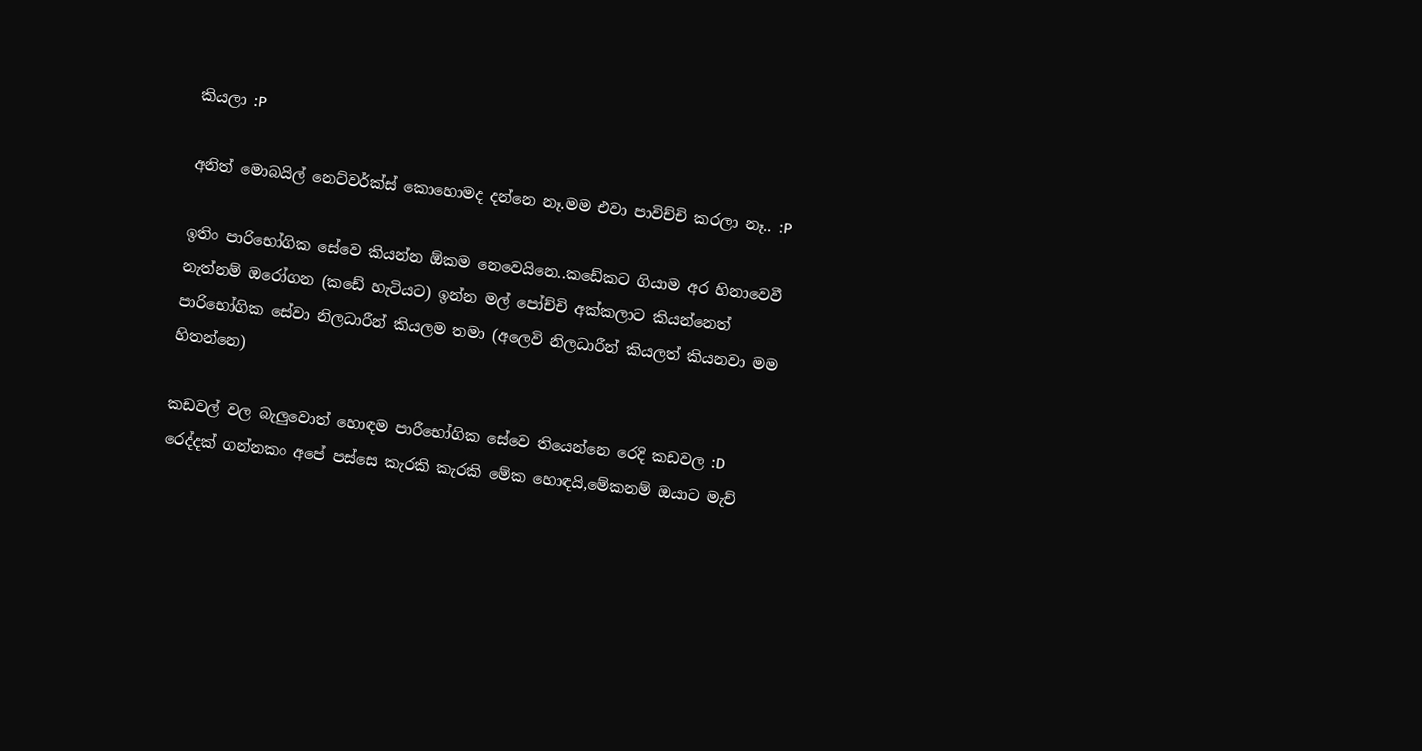කියලා :P

අනිත් මොබයිල් නෙට්වර්ක්ස් කොහොමද දන්නෙ නෑ.මම එවා පාවිච්චි කරලා නෑ.. :P

ඉතිං පාරිභෝගික සේවෙ කියන්න ඕකම නෙවෙයිනෙ..කඩේකට ගියාම අර හිනාවෙවී නැත්නම් ඔරෝගන (කඩේ හැටියට) ඉන්න මල් පෝච්චි අක්කලාට කියන්නෙත් පාරිභෝගික සේවා නිලධාරීන් කියලම තමා (අලෙවි නිලධාරීන් කියලත් කියනවා මම හිතන්නෙ)

කඩවල් වල බැලුවොත් හොඳම පාරීභෝගික සේවෙ තියෙන්නෙ රෙදි කඩවල :D රෙද්දක් ගන්නකං අපේ පස්සෙ කැරකි කැරකි මේක හොඳයි,මේකනම් ඔයාට මැච්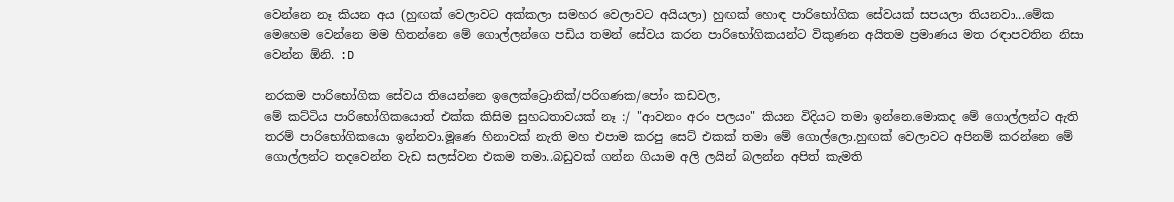වෙන්නෙ නෑ කියන අය (හුඟක් වෙලාවට අක්කලා සමහර වෙලාවට අයියලා) හුඟක් හොඳ පාරිභෝගික සේවයක් සපයලා තියනවා...මේක මෙහෙම වෙන්නෙ මම හිතන්නෙ මේ ගොල්ලන්ගෙ පඩිය තමන් සේවය කරන පාරිභෝගිකයන්ට විකුණන අයිතම ප්‍රමාණය මත රඳාපවතින නිසා වෙන්න ඕනි. :D

නරකම පාරිභෝගික සේවය තියෙන්නෙ ඉලෙක්ට්‍රොනික්/පරිගණක/පෝං කඩවල,
මේ කට්ටිය පාරිභෝගිකයොත් එක්ක කිසිම සුහධතාවයක් නෑ :/ "ආවනං අරං පලයං" කියන විදියට තමා ඉන්නෙ.මොකද මේ ගොල්ලන්ට ඇති තරම් පාරිභෝගිකයො ඉන්නවා.මූණෙ හිනාවක් නැති මහ එපාම කරපු සෙට් එකක් තමා මේ ගොල්ලො.හුඟක් වෙලාවට අපිනම් කරන්නෙ මේ ගොල්ලන්ට තදවෙන්න වැඩ සලස්වන එකම තමා..බඩුවක් ගන්න ගියාම අලි ලයින් බලන්න අපිත් කැමති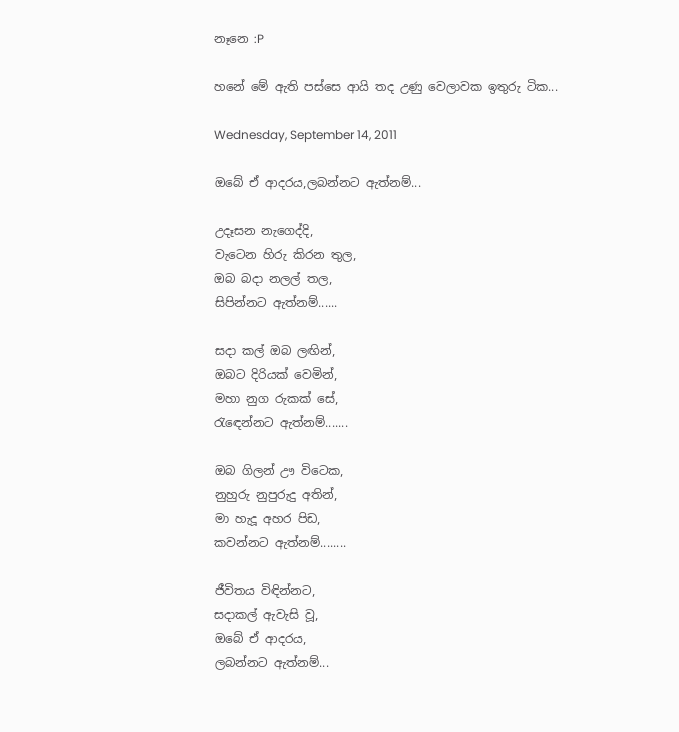නෑනෙ :P

හනේ මේ ඇති පස්සෙ ආයි තද උණු වෙලාවක ඉතුරු ටික...

Wednesday, September 14, 2011

ඔබේ ඒ ආදරය,ලබන්නට ඇත්නම්...

උදෑසන නැගෙද්දි,
වැටෙන හිරු කිරන තුල,
ඔබ බදා නලල් තල,
සිපින්නට ඇත්නම්......

සදා කල් ඔබ ලඟින්,
ඔබට දිරියක් වෙමින්,
මහා නුග රුකක් සේ,
රැඳෙන්නට ඇත්නම්.......

ඔබ ගිලන් ඌ විටෙක,
නුහුරු නුපුරුදු අතින්,
මා හැදූ අහර පිඩ,
කවන්නට ඇත්නම්........

ජීවිතය විඳින්නට,
සදාකල් ඇවැසි වූ,
ඔබේ ඒ ආදරය,
ලබන්නට ඇත්නම්...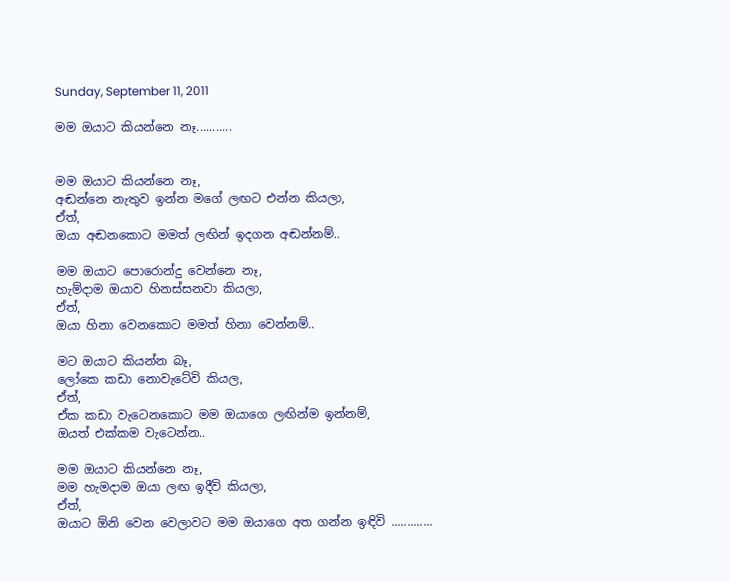Sunday, September 11, 2011

මම ඔයාට කියන්නෙ නෑ...........


මම ඔයාට කියන්නෙ නෑ,
අඬන්නෙ නැතුව ඉන්න මගේ ලඟට එන්න කියලා,
ඒත්,
ඔයා අඬනකොට මමත් ලඟින් ඉදගන අඬන්නම්..

මම ඔයාට පොරොන්දු වෙන්නෙ නෑ,
හැම්දාම ඔයාව හිනස්සනවා කියලා,
ඒත්,
ඔයා හිනා වෙනකොට මමත් හිනා වෙන්නම්..

මට ඔයාට කියන්න බෑ,
ලෝකෙ කඩා නොවැටේවි කියල,
ඒත්,
ඒක කඩා වැටෙනකොට මම ඔයාගෙ ලඟින්ම ඉන්නම්,
ඔයත් එක්කම වැටෙන්න..

මම ඔයාට කියන්නෙ නෑ,
මම හැමදාම ඔයා ලඟ ඉදීවි කියලා,
ඒත්,
ඔයාට ඕනි වෙන වෙලාවට මම ඔයාගෙ අත ගන්න ඉඳිවි .............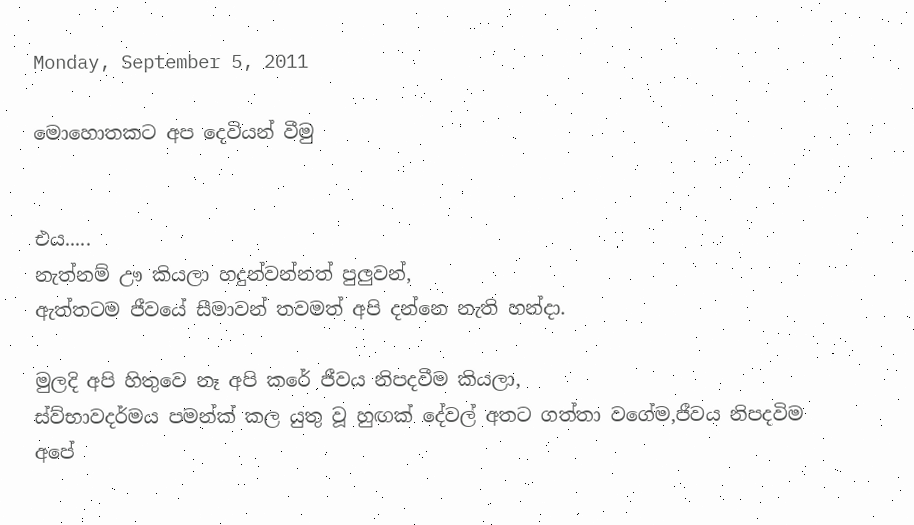Monday, September 5, 2011

මොහොතකට අප දෙවියන් වීමු


එය.....
නැත්නම් ඌ කියලා හදුන්වන්නත් පුලුවන්,
ඇත්තටම ජීවයේ සීමාවන් තවමත් අපි දන්නෙ නැති හන්දා.

මුලදි අපි හිතුවෙ නෑ අපි කරේ ජීවය නිපදවීම කියලා,
ස්ව්භාවදර්මය පමන්ක් කල යුතු වූ හුඟක් දේවල් අතට ගත්තා වගේම,ජීවය නිපදවිම අපේ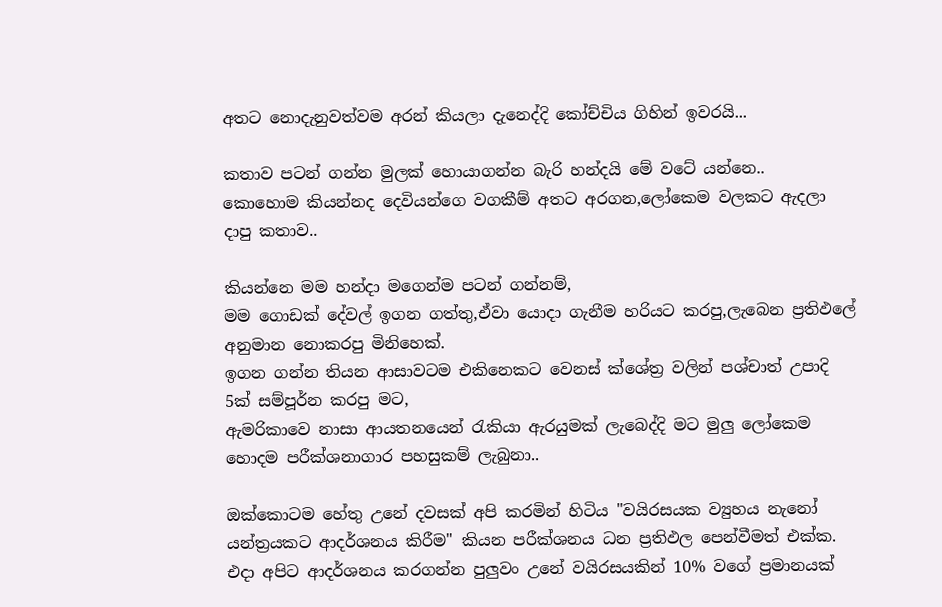අතට නොදැනුවත්වම අරන් කියලා දැනෙද්දි කෝච්චිය ගිහින් ඉවරයි...

කතාව පටන් ගන්න මුලක් හොයාගන්න බැරි හන්දයි මේ වටේ යන්නෙ..
කොහොම කියන්නද දෙවියන්ගෙ වගකීම් අතට අරගන,ලෝකෙම වලකට ඇදලා දාපු කතාව..

කියන්නෙ මම හන්දා මගෙන්ම පටන් ගන්නම්,
මම ගොඩක් දේවල් ඉගන ගත්තු,ඒවා යොදා ගැනීම හරියට කරපු,ලැබෙන ප්‍රතිඵලේ අනුමාන නොකරපු මිනිහෙක්.
ඉගන ගන්න තියන ආසාවටම එකිනෙකට වෙනස් ක්ශේත්‍ර වලින් පශ්චාත් උපාදි 5ක් සම්පූර්න කරපු මට,
ඇමරිකාවෙ නාසා ආයතනයෙන් රැකියා ඇරයුමක් ලැබෙද්දි මට මුලු ලෝකෙම හොදම පරීක්ශනාගාර පහසුකම් ලැබුනා..

ඔක්කොටම හේතු උනේ දවසක් අපි කරමින් හිටිය "වයිරසයක ව්‍යුහය නැනෝ යන්ත්‍රයකට ආදර්ශනය කිරීම" කියන පරීක්ශනය ධන ප්‍රතිඵල පෙන්වීමත් එක්ක.
එදා අපිට ආදර්ශනය කරගන්න පුලුවං උනේ වයිරසයකින් 10% වගේ ප්‍රමානයක්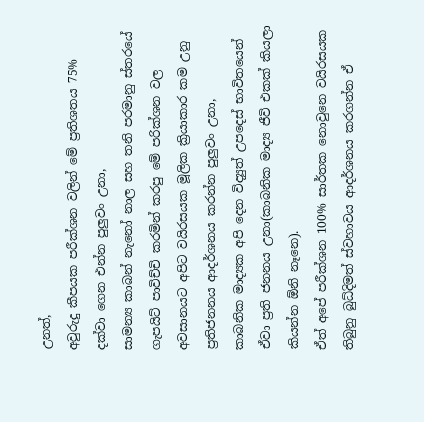උනත්,
අවුරුදු කීපයක පරීක්ශන වලින් මේ ප්‍රතිශතය 75% දක්වා ගෙන එන්න පුලුවං උනා,
සාමන්‍ය කාබන් නැනෝ නාල සහ තනි පරමානු ස්තරයේ ගැපයිට් පාවිච්චි කරමින් කරපු මේ පරික්ශන වල අවසානයට අපිට වයිරසයක මූලික ක්‍රියාකාර කම උනු ප්‍රතිජනනය ආදර්ශනය කරන්න පුලුවං උනා,
කාබනික මාද්‍යක අපි දෙන විද්‍යුත් උපදෙස් භාවිතයෙන් ඒවා ප්‍රති ජනනය උනා(කාබනික මාද්‍ය ජීවි එකක් කියලා කියන්න ඕනි නෑනෙ).
ඒත් අපේ පරීක්ශන 100% සාර්තක නොවුනෙ වයිරසයක තිබුනු බුධ්දිමත් ස්වහාවය ආදර්ශනය කරගන්න ඒ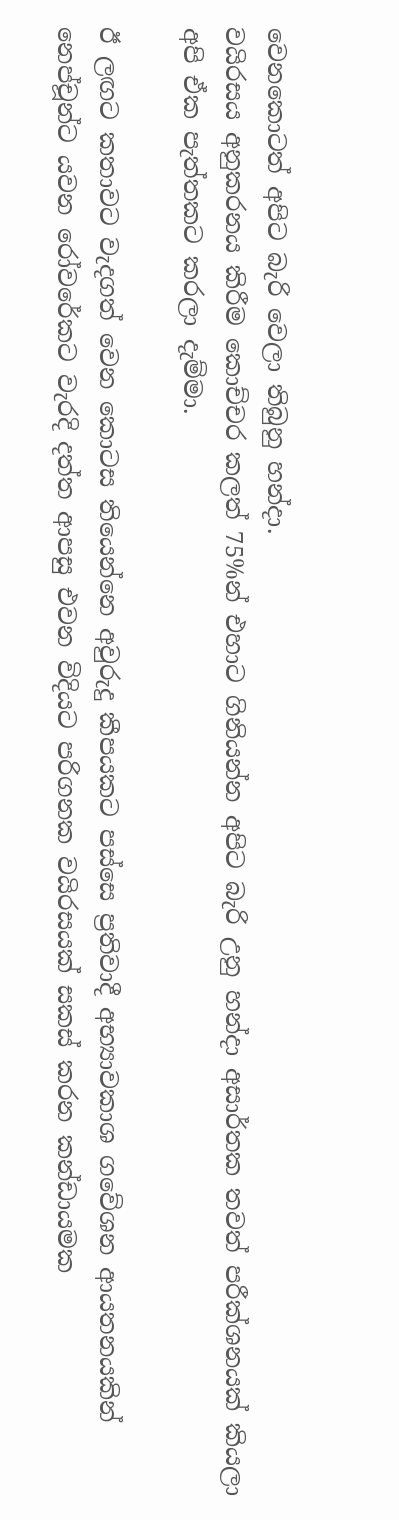වෙනකොටත් අපිට බැරි වෙලා තිබුනු හන්දා.
වයිරසය අනුකරනය කිරීම කොච්චර කලත් 75%න් එහාට ගිනියන්න අපිට බැරි උනු හන්දා අසාර්තක තවත් පරීක්ශනයක් කියලා අපි ඒක පැත්තකට කරලා දැම්මා.

ඊ ලඟට කතාවට වැදගත් වෙන කොටස තියෙන්නෙ අවුරුදු කීපයකට පස්සෙ ප්‍රතිවාදී අභ්‍යාවකාශ ගවේශන ආයතනයකින් නෙප්චූන්ට යවන රෝවරේකට වැරදි දත්ත ආපසු එවන විදියට පරිගනක වයිරසයක් සකස් කරන කන්ඩායමක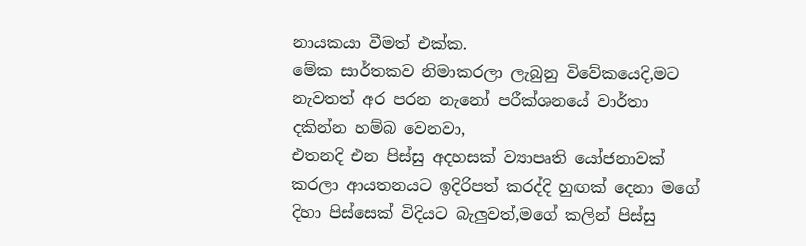නායකයා වීමත් එක්ක.
මේක සාර්තකව නිමාකරලා ලැබුනු විවේකයෙදි,මට නැවතත් අර පරන නැනෝ පරීක්ශනයේ වාර්තා දකින්න හම්බ වෙනවා,
එතනදි එන පිස්සු අදහසක් ව්‍යාපෘති යෝජනාවක් කරලා ආයතනයට ඉදිරිපත් කරද්දි හුඟක් දෙනා මගේ දිහා පිස්සෙක් විදියට බැලුවත්,මගේ කලින් පිස්සු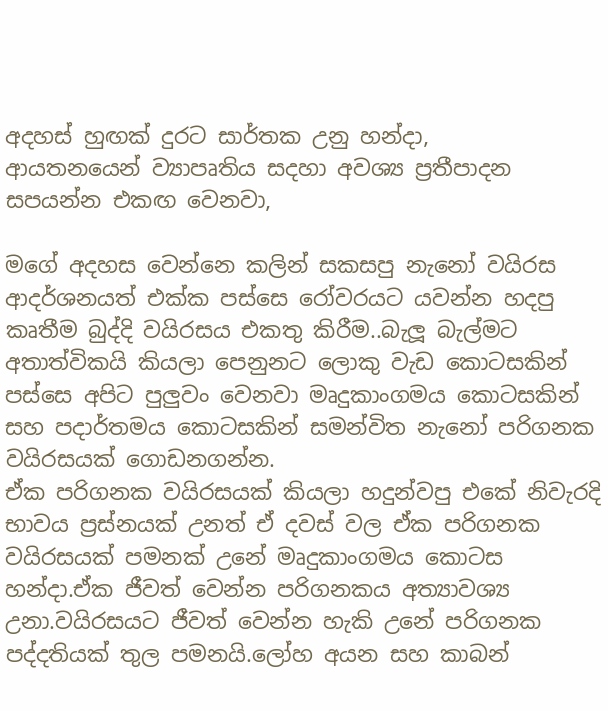අදහස් හුඟක් දුරට සාර්තක උනු හන්දා,
ආයතනයෙන් ව්‍යාපෘතිය සදහා අවශ්‍ය ප්‍රතීපාදන සපයන්න එකඟ වෙනවා,

මගේ අදහස වෙන්නෙ කලින් සකසපු නැනෝ වයිරස ආදර්ශනයත් එක්ක පස්සෙ රෝවරයට යවන්න හදපු කෘතීම බුද්දි වයිරසය එකතු කිරීම..බැලූ බැල්මට අතාත්විකයි කියලා පෙනුනට ලොකු වැඩ කොටසකින් පස්සෙ අපිට පුලුවං වෙනවා මෘදුකාංගමය කොටසකින් සහ පදාර්තමය කොටසකින් සමන්විත නැනෝ පරිගනක වයිරසයක් ගොඩනගන්න.
ඒක පරිගනක වයිරසයක් කියලා හදුන්වපු එකේ නිවැරදි භාවය ප්‍රස්නයක් උනත් ඒ දවස් වල ඒක පරිගනක වයිරසයක් පමනක් උනේ මෘදුකාංගමය කොටස හන්දා.ඒක ජීවත් වෙන්න පරිගනකය අත්‍යාවශ්‍ය උනා.වයිරසයට ජීවත් වෙන්න හැකි උනේ පරිගනක පද්දතියක් තුල පමනයි.ලෝහ අයන සහ කාබන්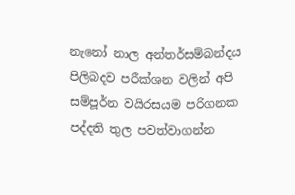නැනෝ නාල අන්තර්සම්බන්දය පිලිබදව පරීක්ශන වලින් අපි සම්පූර්න වයිරසයම පරිගනක පද්දති තුල පවත්වාගන්න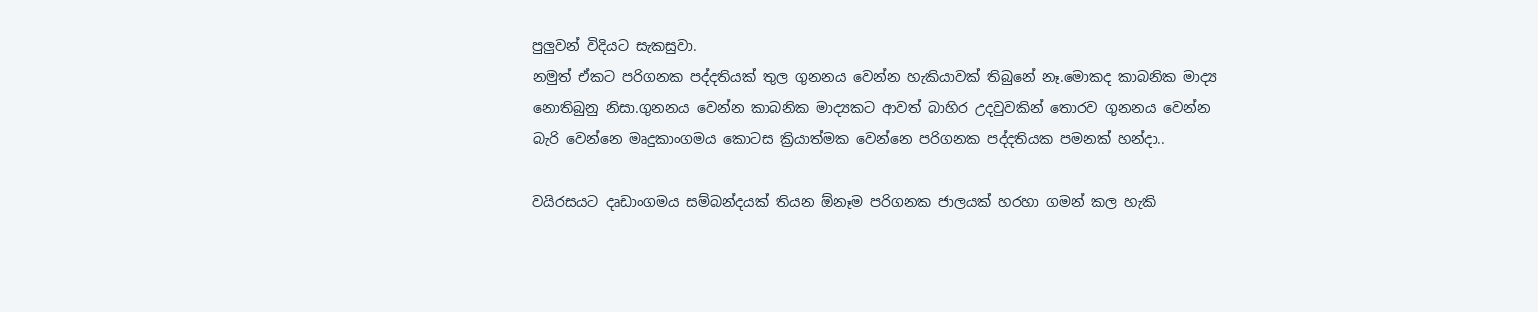පුලුවන් විදියට සැකසුවා.
නමුත් ඒකට පරිගනක පද්දතියක් තුල ගුනනය වෙන්න හැකියාවක් තිබුනේ නෑ.මොකද කාබනික මාද්‍ය නොතිබුනු නිසා.ගුනනය වෙන්න කාබනික මාද්‍යකට ආවත් බාහිර උදවුවකින් තොරව ගුනනය වෙන්න බැරි වෙන්නෙ මෘදුකාංගමය කොටස ක්‍රියාත්මක වෙන්නෙ පරිගනක පද්දතියක පමනක් හන්දා..

වයිරසයට දෘඩාංගමය සම්බන්දයක් තියන ඕනෑම පරිගනක ජාලයක් හරහා ගමන් කල හැකි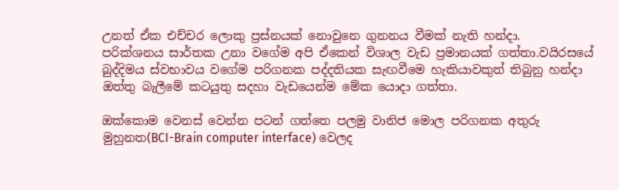උනත් ඒක එච්චර ලොකු ප්‍රස්නයක් නොවුනෙ ගුනනය වීමක් නැති හන්දා.
පරික්ශනය සාර්තක උනා වගේම අපි ඒකෙන් විශාල වැඩ ප්‍රමානයක් ගත්තා.වයිරසයේ බුද්දිමය ස්වභාවය වගේම පරිගනක පද්දතියක සැඟවීමෙ හැකියාවකුත් තිබුනු හන්දා ඔත්තු බැලීමේ කටයුතු සදහා වැඩයෙන්ම මේක යොදා ගත්තා.

ඔක්කොම වෙනස් වෙන්න පටන් ගත්තෙ පලමු වානිජ මොල පරිගනක අතුරු මුහුනත(BCI-Brain computer interface) වෙලද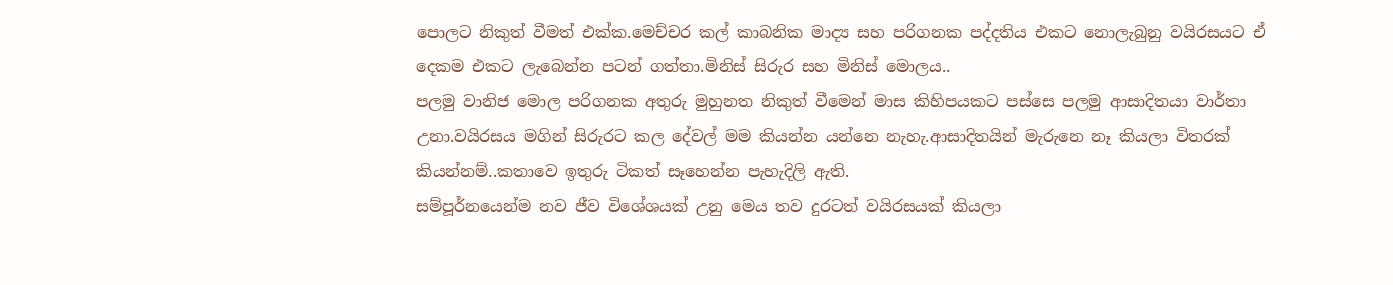පොලට නිකුත් වීමත් එක්ක.මෙච්චර කල් කාබනික මාද්‍ය සහ පරිගනක පද්දතිය එකට නොලැබුනු වයිරසයට ඒ දෙකම එකට ලැබෙන්න පටන් ගත්තා.මිනිස් සිරුර සහ මිනිස් මොලය..
පලමු වානිජ මොල පරිගනක අතුරු මුහුනත නිකුත් වීමෙන් මාස කිහිපයකට පස්සෙ පලමු ආසාදිතයා වාර්තා උනා.වයිරසය මගින් සිරුරට කල දේවල් මම කියන්න යන්නෙ නැහැ.ආසාදිතයින් මැරුනෙ නෑ කියලා විතරක් කියන්නම්..කතාවෙ ඉතුරු ටිකත් සෑහෙන්න පැහැදිලි ඇති.
සම්පූර්නයෙන්ම නව ජීව විශේශයක් උනු මෙය තව දුරටත් වයිරසයක් කියලා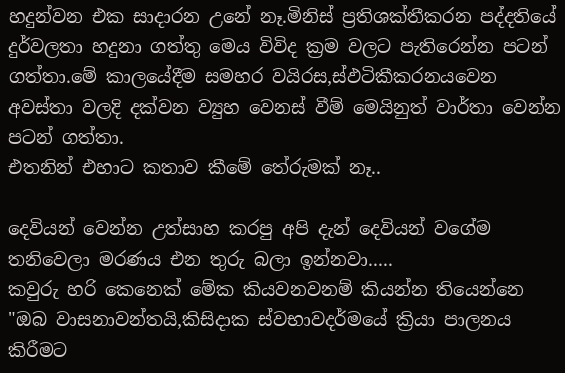හදුන්වන එක සාදාරන උනේ නෑ.මිනිස් ප්‍රතිශක්තීකරන පද්දතියේ දුර්වලතා හදුනා ගත්තු මෙය විවිද ක්‍රම වලට පැතිරෙන්න පටන් ගත්තා.මේ කාලයේදීම සමහර වයිරස,ස්ඵටිකීකරනයවෙන අවස්තා වලදි දක්වන ව්‍යුහ වෙනස් වීම් මෙයිනුත් වාර්තා වෙන්න පටන් ගත්තා.
එතනින් එහාට කතාව කීමේ තේරුමක් නෑ..

දෙවියන් වෙන්න උත්සාහ කරපු අපි දැන් දෙවියන් වගේම තනිවෙලා මරණය එන තුරු බලා ඉන්නවා.....
කවුරු හරි කෙනෙක් මේක කියවනවනම් කියන්න තියෙන්නෙ "ඔබ වාසනාවන්තයි,කිසිදාක ස්වභාවදර්මයේ ක්‍රියා පාලනය කිරීමට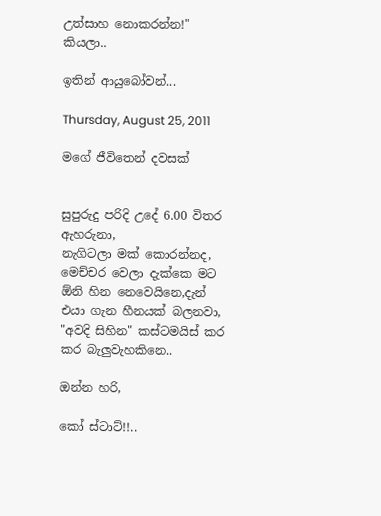උත්සාහ නොකරන්න!" කියලා..

ඉතින් ආයුබෝවන්...

Thursday, August 25, 2011

මගේ ජීවිතෙන් දවසක්


සුපුරුදු පරිදි උදේ 6.00 විතර ඇහරුනා,
නැගිටලා මක් කොරන්නද,
මෙච්චර වෙලා දැක්කෙ මට ඕනි හින නෙවෙයිනෙ,දැන් එයා ගැන හීනයක් බලනවා,
"අවදි සිහින" කස්ටමයිස් කර කර බැලුවැහකිනෙ..

ඔන්න හරි,

කෝ ස්ටාට්!!..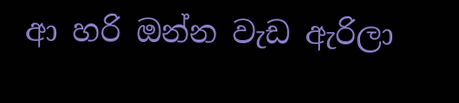ආ හරි ඔන්න වැඩ ඇරිලා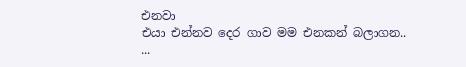එනවා
එයා එන්නව දෙර ගාව මම එනකන් බලාගන..
...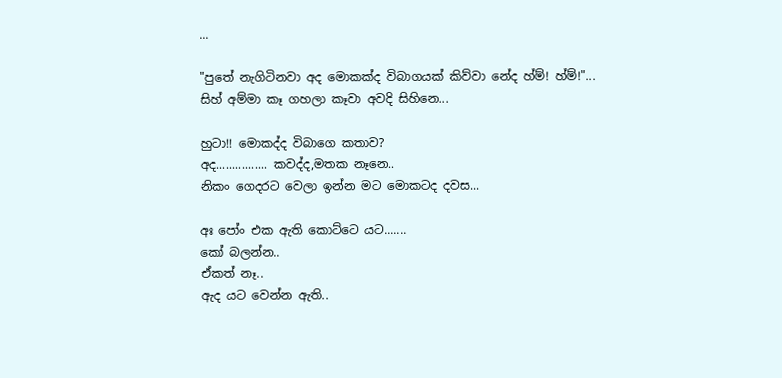...

"පුතේ නැගිටිනවා අද මොකක්ද විබාගයක් කිව්වා නේද හ්ම්! හ්ම්!"...
සිහ් අම්මා කෑ ගහලා කෑවා අවදි සිහිනෙ...

හුටා!! මොකද්ද විබාගෙ කතාව?
අද................ කවද්ද,මතක නෑනෙ..
නිකං ගෙදරට වෙලා ඉන්න මට මොකටද දවස...

අඃ පෝං එක ඇති කොට්ටෙ යට.......
කෝ බලන්න..
ඒකත් නෑ..
ඇද යට වෙන්න ඇති..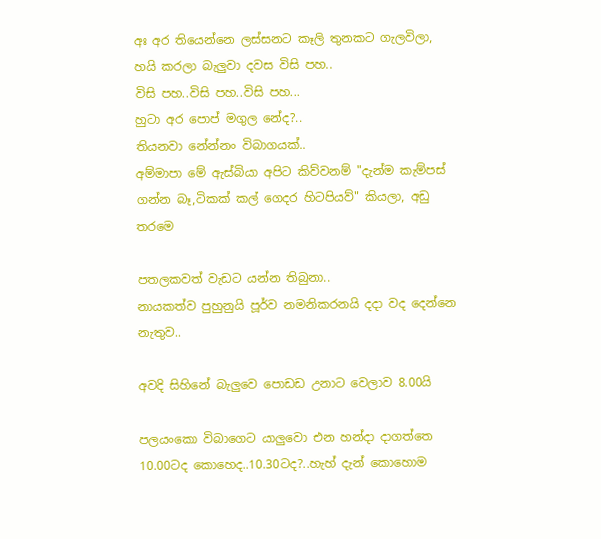අඃ අර තියෙන්නෙ ලස්සනට කෑලි තුනකට ගැලවිලා,
හයි කරලා බැලුවා දවස විසි පහ..
විසි පහ..විසි පහ..විසි පහ...
හුටා අර පොප් මගුල නේද?..
තියනවා නේන්නං විබාගයක්..
අම්මාපා මේ ඇස්බියා අපිට කිව්වනම් "දැන්ම කැම්පස් ගන්න බෑ,ටිකක් කල් ගෙදර හිටපියව්" කියලා, අඩු තරමෙ

පතලකවත් වැඩට යන්න තිබුනා..
නායකත්ව පුහුනුයි පූර්ව නමනිකරනයි දදා වද දෙන්නෙ නැතුව..

අවදි සිහිනේ බැලුවෙ පොඩඩ උනාට වෙලාව 8.00යි

පලයංකො විබාගෙට යාලුවො එන හන්දා දාගත්තෙ 10.00ටද කොහෙද..10.30ටද?..හැහ් දැන් කොහොම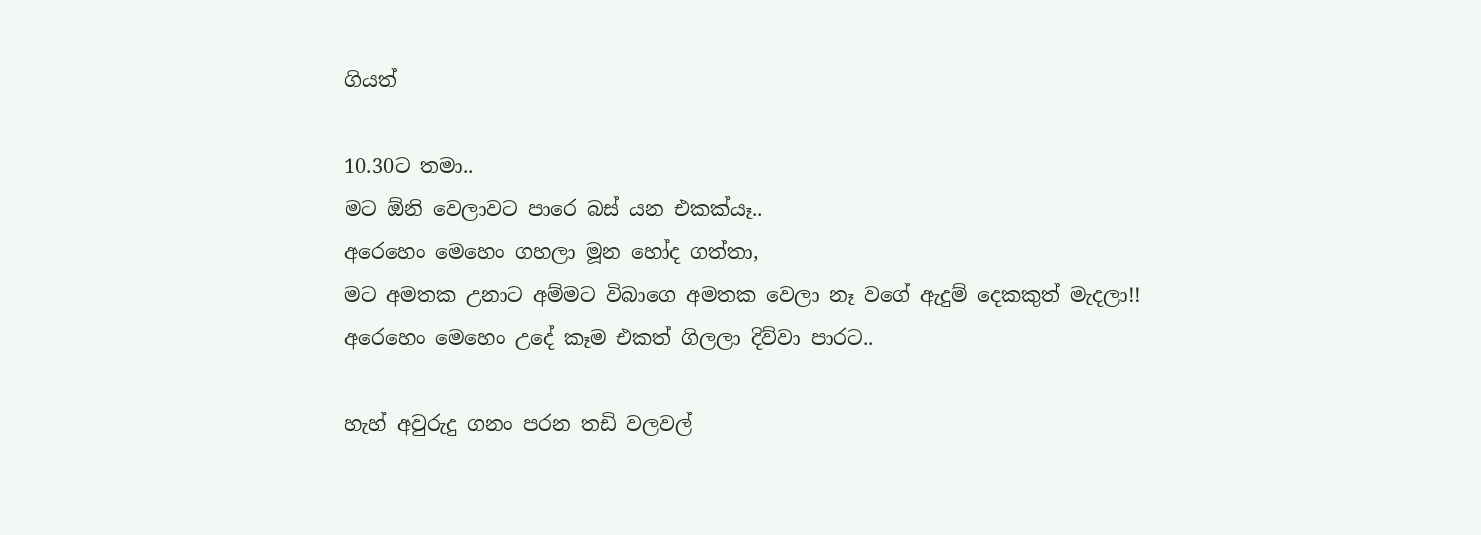ගියත්

10.30ට තමා..
මට ඕනි වෙලාවට පාරෙ බස් යන එකක්යෑ..
අරෙහෙං මෙහෙං ගහලා මූන හෝද ගත්තා,
මට අමතක උනාට අම්මට විබාගෙ අමතක වෙලා නෑ වගේ ඇදුම් දෙකකුත් මැදලා!!
අරෙහෙං මෙහෙං උදේ කෑම එකත් ගිලලා දිව්වා පාරට..

හැහ් අවුරුදු ගනං පරන තඩි වලවල්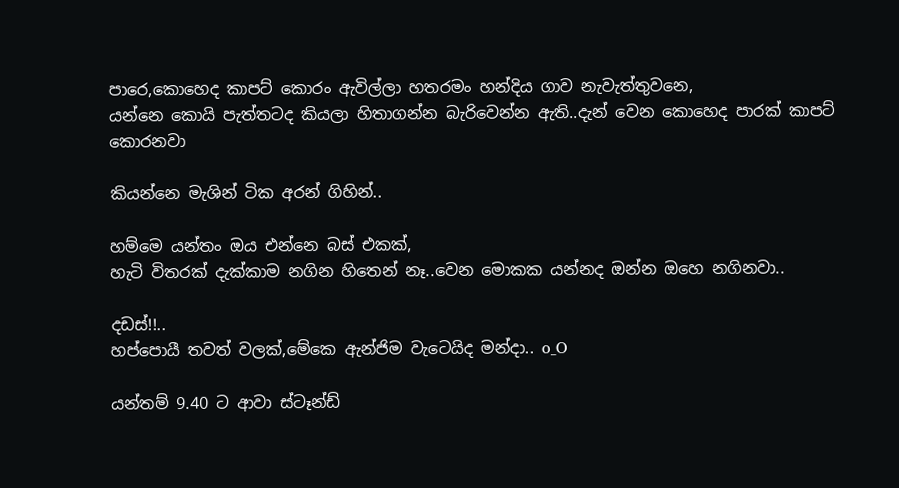පාරෙ,කොහෙද කාපට් කොරං ඇවිල්ලා හතරමං හන්දිය ගාව නැවැත්තුවනෙ,
යන්නෙ කොයි පැත්තටද කියලා හිතාගන්න බැරිවෙන්න ඇති..දැන් වෙන කොහෙද පාරක් කාපට් කොරනවා

කියන්නෙ මැශින් ටික අරන් ගිහින්..

හම්මෙ යන්තං ඔය එන්නෙ බස් එකක්,
හැටි විතරක් දැක්කාම නගින හිතෙන් නෑ..වෙන මොකක යන්නද ඔන්න ඔහෙ නගිනවා..

දඩස්!!..
හප්පොයී තවත් වලක්,මේකෙ ඇන්ජිම වැටෙයිද මන්දා.. o_O

යන්තම් 9.40 ට ආවා ස්ටෑන්ඩ්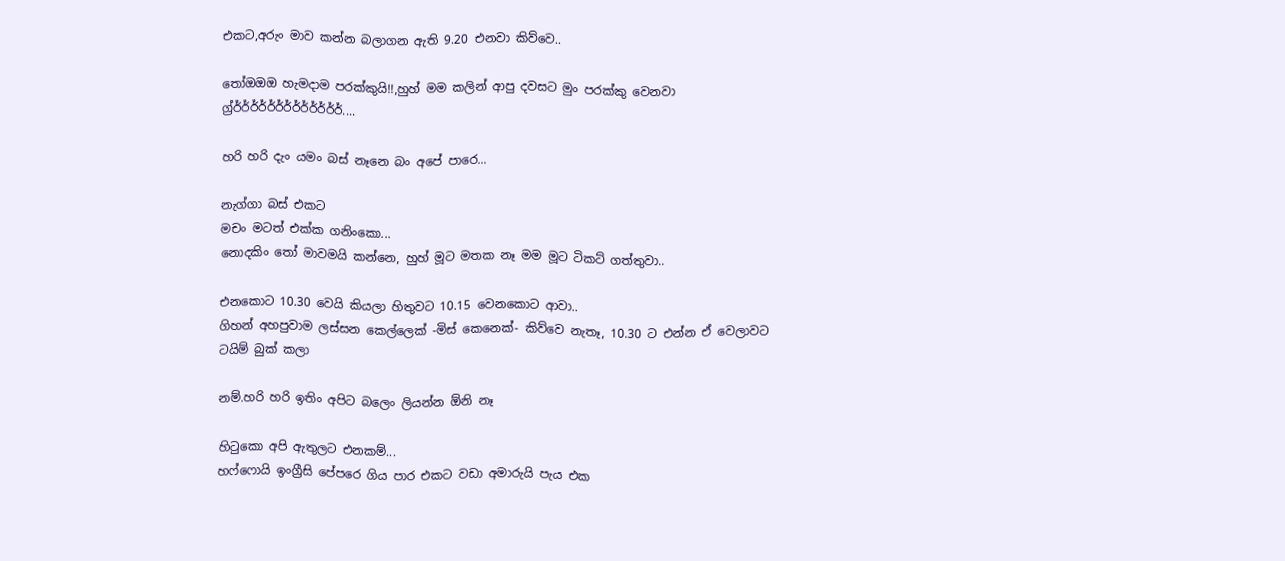එකට,අරුං මාව කන්න බලාගන ඇති 9.20 එනවා කිව්වෙ..

තෝඔඔඔ හැමදාම පරක්කුයි!!,හුහ් මම කලින් ආපු දවසට මුං පරක්කු වෙනවා ග්‍ර්ර්ර්ර්ර්ර්ර්ර්ර්ර්ර්ර්ර්ර්....

හරි හරි දැං යමං බස් නෑනෙ බං අපේ පාරෙ...

නැග්ගා බස් එකට
මචං මටත් එක්ක ගනිංකො...
නොදකිං තෝ මාවමයි කන්නෙ, හුහ් මූට මතක නෑ මම මූට ටිකට් ගත්තුවා..

එනකොට 10.30 වෙයි කියලා හිතුවට 10.15 වෙනකොට ආවා..
ගිහන් අහපුවාම ලස්සන කෙල්ලෙක් -මිස් කෙනෙක්- කිව්වෙ නැතෑ, 10.30 ට එන්න ඒ වෙලාවට ටයිම් බුක් කලා

නම්.හරි හරි ඉතිං අපිට බලෙං ලියන්න ඕනි නෑ

හිටුකො අපි ඇතුලට එනකම්...
හෆ්ෆොයි ඉංග්‍රීසි පේපරෙ ගිය පාර එකට වඩා අමාරුයි පැය එක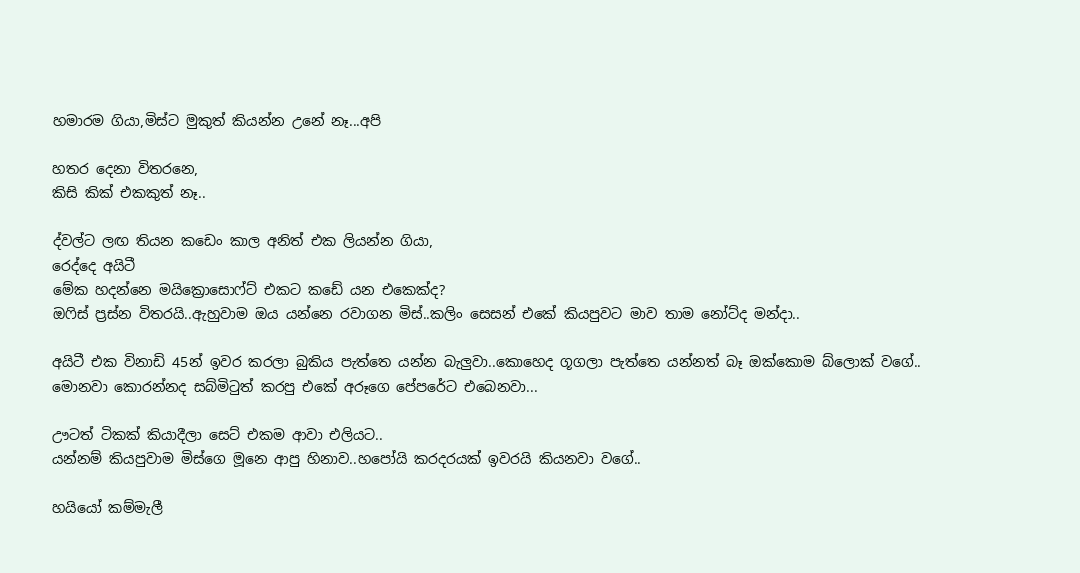හමාරම ගියා,මිස්ට මුකුත් කියන්න උනේ නෑ...අපි

හතර දෙනා විතරනෙ,
කිසි කික් එකකුත් නෑ..

ද්වල්ට ලඟ තියන කඩෙං කාල අනිත් එක ලියන්න ගියා,
රෙද්දෙ අයිටී
මේක හදන්නෙ මයික්‍රොසොෆ්ට් එකට කඩේ යන එකෙක්ද?
ඔෆිස් ප්‍රස්න විතරයි..ඇහුවාම ඔය යන්නෙ රවාගන මිස්..කලිං සෙසන් එකේ කියපුවට මාව තාම නෝට්ද මන්දා..

අයිටී එක විනාඩි 45න් ඉවර කරලා බුකිය පැත්තෙ යන්න බැලුවා..කොහෙද ගූගලා පැත්තෙ යන්නත් බෑ ඔක්කොම බ්ලොක් වගේ..
මොනවා කොරන්නද සබ්මිටුත් කරපු එකේ අරූගෙ පේපරේට එබෙනවා...

ඌටත් ටිකක් කියාදීලා සෙට් එකම ආවා එලියට..
යන්නම් කියපුවාම මිස්ගෙ මූනෙ ආපු හිනාව..හපෝයි කරදරයක් ඉවරයි කියනවා වගේ..

හයියෝ කම්මැලී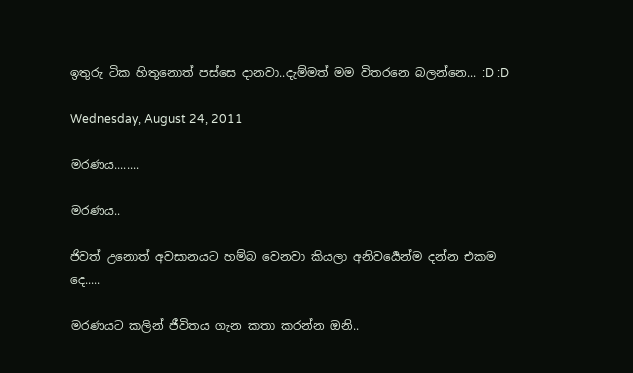ඉතුරු ටික හිතුනොත් පස්සෙ දානවා..දැම්මත් මම විතරනෙ බලන්නෙ... :D :D

Wednesday, August 24, 2011

මරණය........

මරණය..

ජිවත් උනොත් අවසානයට හම්බ වෙනවා කියලා අනිවර්‍යෙන්ම දන්න එකම දෙ.....

මරණයට කලින් ජීවිතය ගැන කතා කරන්න ඔනි..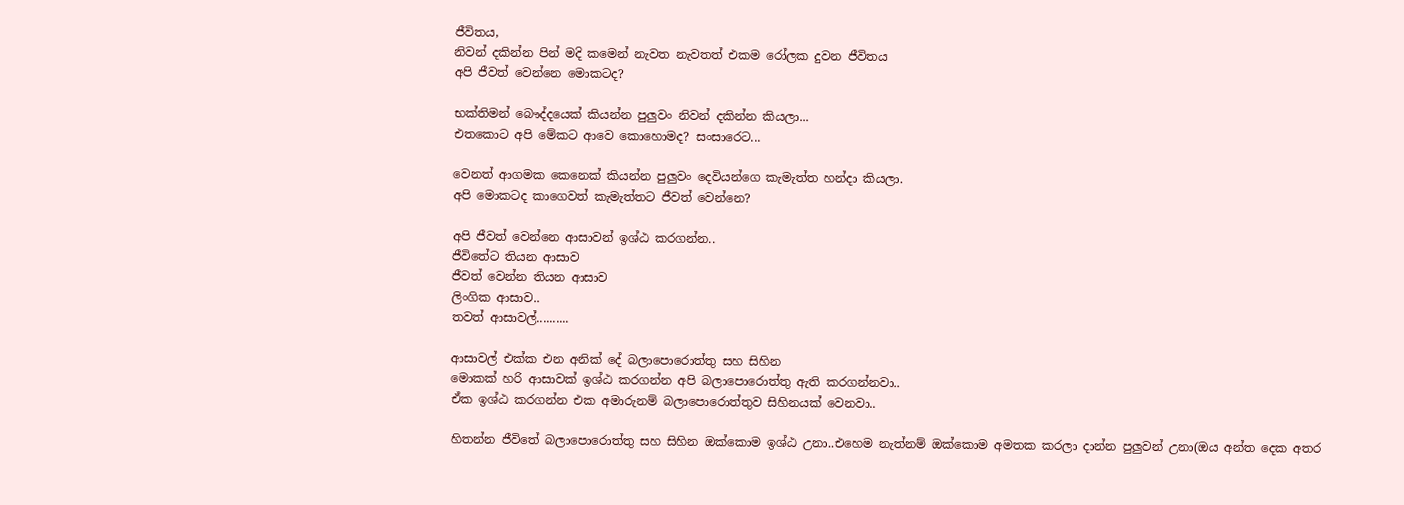ජීවිතය,
නිවන් දකින්න පින් මදි කමෙන් නැවත නැවතත් එකම රෝලක දුවන ජීවිතය
අපි ජීවත් වෙන්නෙ මොකටද?

භක්තිමන් බෞද්දයෙක් කියන්න පුලුවං නිවන් දකින්න කියලා...
එතකොට අපි මේකට ආවෙ කොහොමද? සංසාරෙට...

වෙනත් ආගමක කෙනෙක් කියන්න පුලුවං දෙවියන්ගෙ කැමැත්ත හන්දා කියලා.
අපි මොකටද කාගෙවත් කැමැත්තට ජීවත් වෙන්නෙ?

අපි ජීවත් වෙන්නෙ ආසාවන් ඉශ්ඨ කරගන්න..
ජීවිතේට තියන ආසාව
ජීවත් වෙන්න තියන ආසාව
ලිංගික ආසාව..
තවත් ආසාවල්..........

ආසාවල් එක්ක එන අනික් දේ බලාපොරොත්තු සහ සිහින
මොකක් හරි ආසාවක් ඉශ්ඨ කරගන්න අපි බලාපොරොත්තු ඇති කරගන්නවා..
ඒක ඉශ්ඨ කරගන්න එක අමාරුනම් බලාපොරොත්තුව සිහිනයක් වෙනවා..

හිතන්න ජීවිතේ බලාපොරොත්තු සහ සිහින ඔක්කොම ඉශ්ඨ උනා..එහෙම නැත්නම් ඔක්කොම අමතක කරලා දාන්න පුලුවන් උනා(ඔය අන්ත දෙක අතර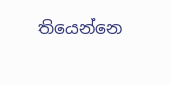තියෙන්නෙ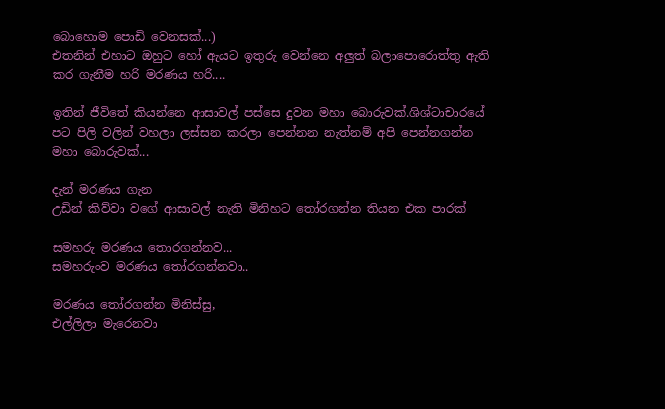බොහොම පොඩි වෙනසක්...)
එතනින් එහාට ඔහුට හෝ ඇයට ඉතුරු වෙන්නෙ අලුත් බලාපොරොත්තු ඇති කර ගැනීම හරි මරණය හරි....

ඉතින් ජීවිතේ කියන්නෙ ආසාවල් පස්සෙ දුවන මහා බොරුවක්.ශිශ්ටාචාරයේ පට පිලි වලින් වහලා ලස්සන කරලා පෙන්නන නැත්නම් අපි පෙන්නගන්න මහා බොරුවක්...

දැන් මරණය ගැන
උඩින් කිව්වා වගේ ආසාවල් නැති මිනිහට තෝරගන්න තියන එක පාරක්

සමහරු මරණය තොරගන්නව...
සමහරුංව මරණය තෝරගන්නවා..

මරණය තෝරගන්න මිනිස්සු,
එල්ලිලා මැරෙනවා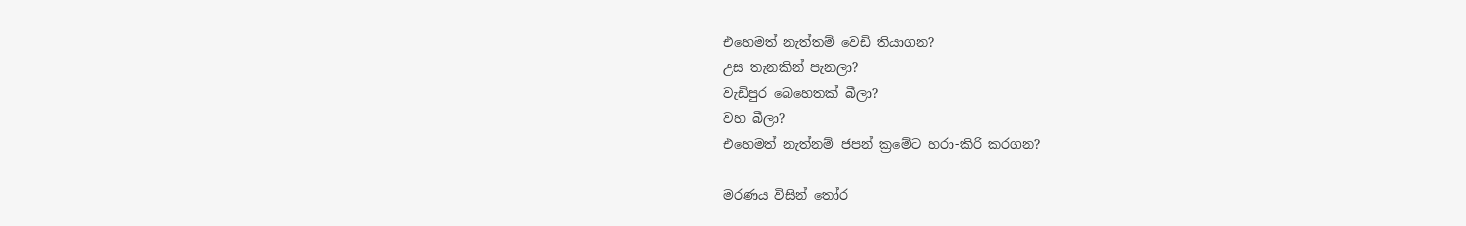එහෙමත් නැත්තම් වෙඩි තියාගන?
උස තැනකින් පැනලා?
වැඩිපුර බෙහෙතක් බීලා?
වහ බීලා?
එහෙමත් නැත්නම් ජපන් ක්‍රමේට හරා-කිරි කරගන?

මරණය විසින් තෝර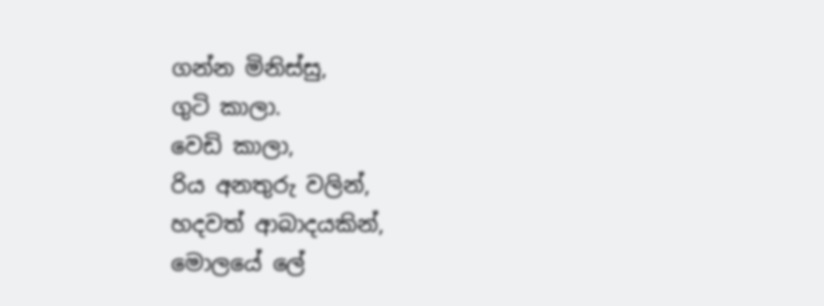ගන්න මිනිස්සු,
ගුටි කාලා.
වෙඩි කාලා,
රිය අනතුරු වලින්,
හදවත් ආබාදයකින්,
මොලයේ ලේ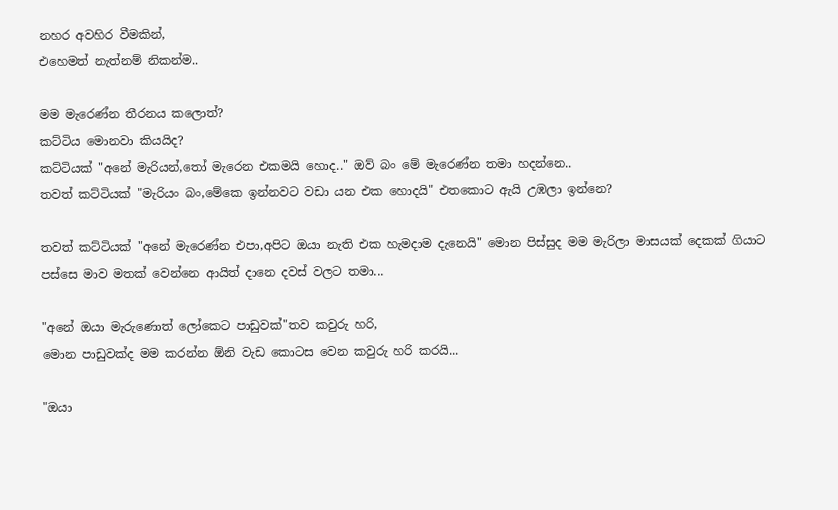නහර අවහිර වීමකින්,
එහෙමත් නැත්නම් නිකන්ම..

මම මැරෙණ්න තීරනය කලොත්?
කට්ටිය මොනවා කියයිද?
කට්ටියක් "අනේ මැරියන්,තෝ මැරෙන එකමයි හොද.." ඔව් බං මේ මැරෙණ්න තමා හදන්නෙ..
තවත් කට්ටියක් "මැරියං බං,මේකෙ ඉන්නවට වඩා යන එක හොදයි" එතකොට ඇයි උඹලා ඉන්නෙ?

තවත් කට්ටියක් "අනේ මැරෙණ්න එපා,අපිට ඔයා නැති එක හැමදාම දැනෙයි" මොන පිස්සුද මම මැරිලා මාසයක් දෙකක් ගියාට පස්සෙ මාව මතක් වෙන්නෙ ආයිත් දානෙ දවස් වලට තමා...

"අනේ ඔයා මැරුණොත් ලෝකෙට පාඩුවක්"තව කවුරු හරි,
මොන පාඩුවක්ද මම කරන්න ඕනි වැඩ කොටස වෙන කවුරු හරි කරයි...

"ඔයා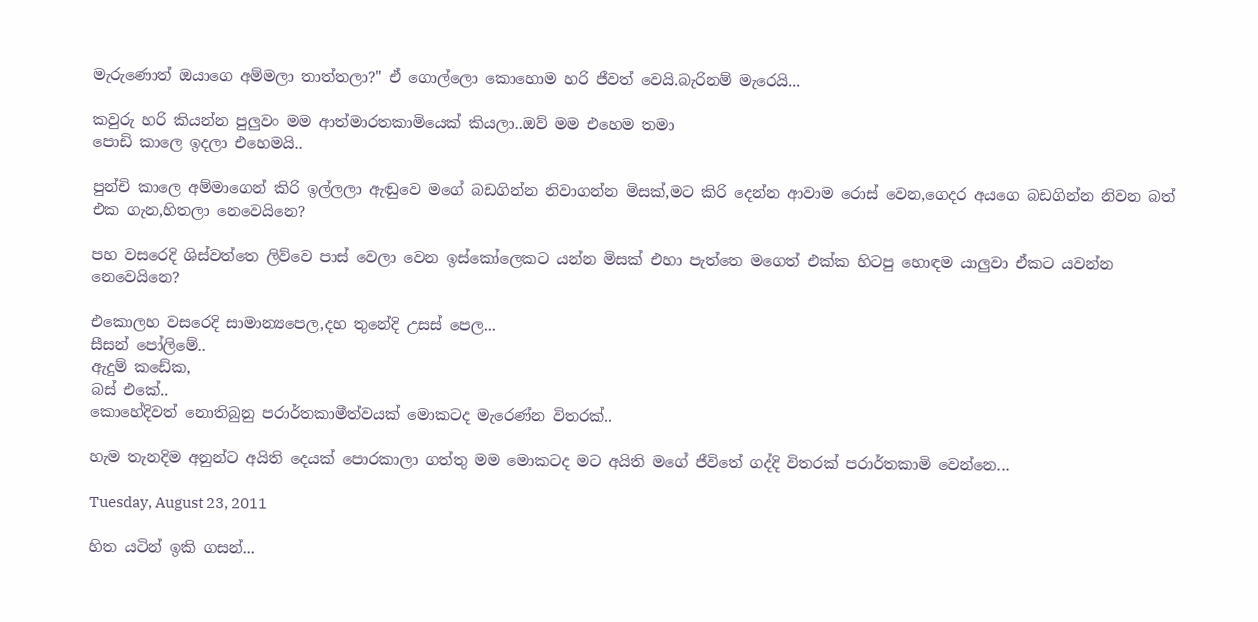මැරුණොත් ඔයාගෙ අම්මලා තාත්තලා?" ඒ ගොල්ලො කොහොම හරි ජීවත් වෙයි.බැරිනම් මැරෙයි...

කවුරු හරි කියන්න පුලුවං මම ආත්මාරතකාමියෙක් කියලා..ඔව් මම එහෙම තමා
පොඩි කාලෙ ඉදලා එහෙමයි..

පුන්චි කාලෙ අම්මාගෙන් කිරි ඉල්ලලා ඇඬුවෙ මගේ බඩගින්න නිවාගන්න මිසක්,මට කිරි දෙන්න ආවාම රොස් වෙන,ගෙදර අයගෙ බඩගින්න නිවන බත් එක ගැන,හිතලා නෙවෙයිනෙ?

පහ වසරෙදි ශිස්වත්තෙ ලිව්වෙ පාස් වෙලා වෙන ඉස්කෝලෙකට යන්න මිසක් එහා පැත්තෙ මගෙත් එක්ක හිටපු හොඳම යාලුවා ඒකට යවන්න නෙවෙයිනෙ?

එකොලහ වසරෙදි සාමාන්‍යපෙල,දහ තුනේදි උසස් පෙල...
සීසන් පෝලිමේ..
ඇදුම් කඩේක,
බස් එකේ..
කොහේදිවත් නොතිබුනු පරාර්තකාමීත්වයක් මොකටද මැරෙණ්න විතරක්..

හැම තැනදිම අනුන්ට අයිති දෙයක් පොරකාලා ගත්තු මම මොකටද මට අයිති මගේ ජීවිතේ ගද්දි විතරක් පරාර්තකාමි වෙන්නෙ...

Tuesday, August 23, 2011

හිත යටින් ඉකි ගසන්...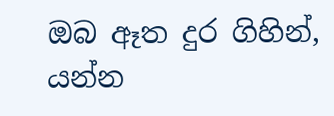ඔබ ඈත දුර ගිහින්,
යන්න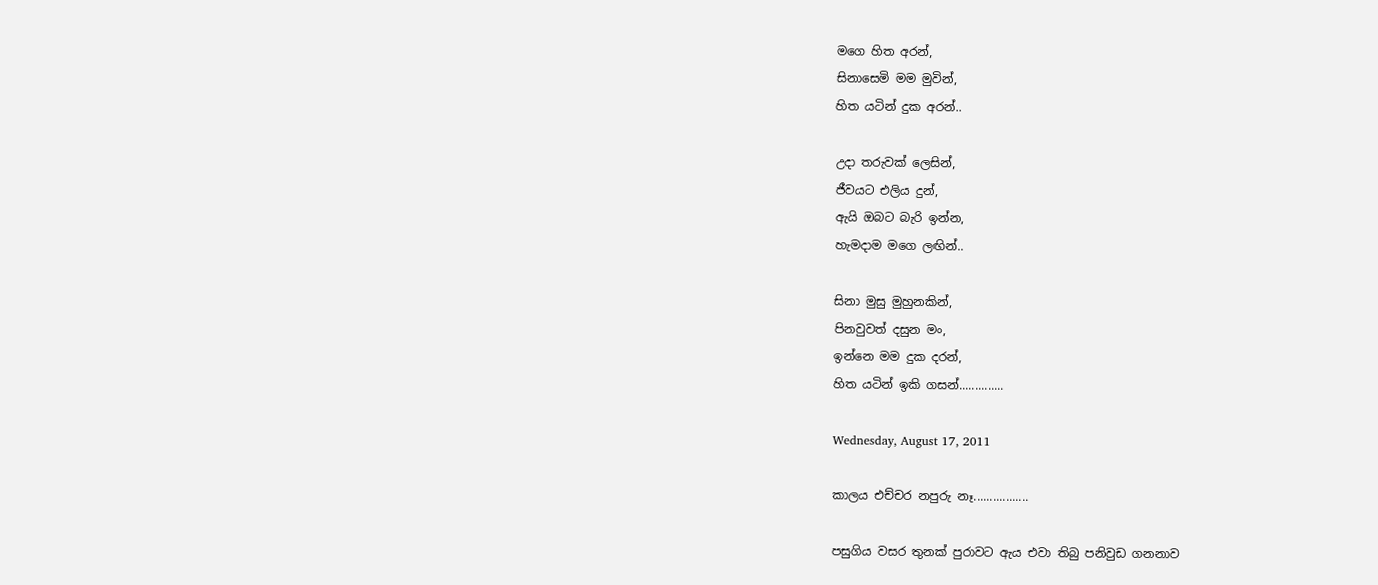මගෙ හිත අරන්,
සිනාසෙමි මම මුවින්,
හිත යටින් දුක අරන්..

උදා තරුවක් ලෙසින්,
ජීවයට එලිය දුන්,
ඇයි ඔබට බැරි ඉන්න,
හැමදාම මගෙ ලඟින්..

සිනා මුසු මුහුනකින්,
පිනවුවත් දසුන මං,
ඉන්නෙ මම දුක දරන්,
හිත යටින් ඉකි ගසන්..............

Wednesday, August 17, 2011

කාලය එච්චර නපුරු නෑ.................

පසුගිය වසර තුනක් පුරාවට ඇය එවා තිබු පනිවුඩ ගනනාව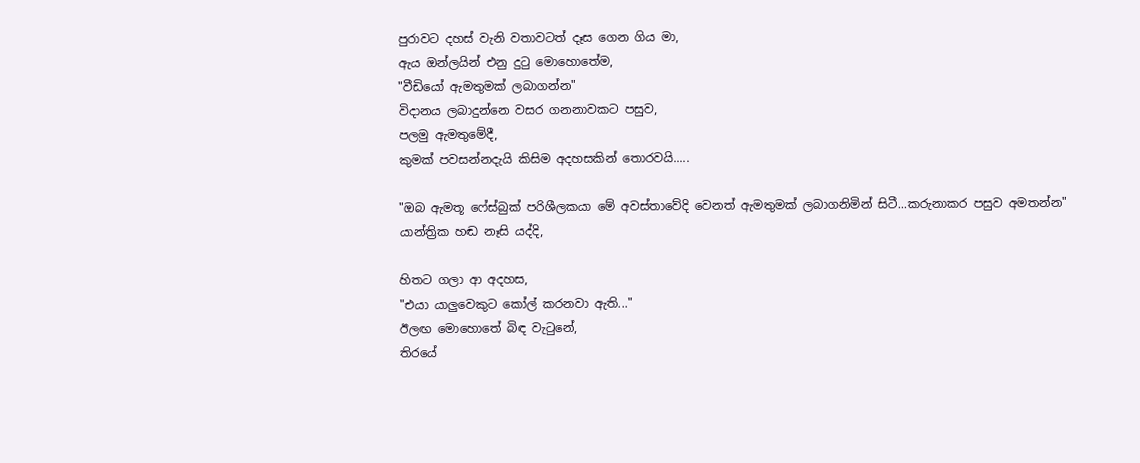පුරාවට දහස් වැනි වතාවටත් දෑස ගෙන ගිය මා,
ඇය ඔන්ලයින් එනු දුටු මොහොතේම,
"වීඩියෝ ඇමතුමක් ලබාගන්න"
විදානය ලබාදුන්නෙ වසර ගනනාවකට පසුව,
පලමු ඇමතුමේදී,
කුමක් පවසන්නදැයි කිසිම අදහසකින් තොරවයි.....

"ඔබ ඇමතූ ෆේස්බුක් පරිශීලකයා මේ අවස්තාවේදි වෙනත් ඇමතුමක් ලබාගනිමින් සිටී...කරුනාකර පසුව අමතන්න"
යාන්ත්‍රික හඬ නෑසි යද්දි,

හිතට ගලා ආ අදහස,
"එයා යාලුවෙකුට කෝල් කරනවා ඇති..."
ඊලඟ මොහොතේ බිඳ වැටුනේ,
තිරයේ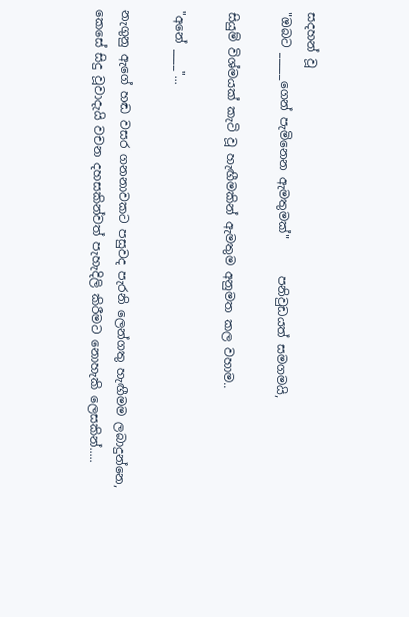සදහන් වූ
"ඔබට _____ගෙන් පැමිනෙන ඇමතුමක්"      පනිවුඩයත් සමගමයි,

සියුම් විශ්මයක් කැටි වූ හැඟීමකින් ඇමතුම අනුමත කල වහාම..

"අනේ ____"...

නැගුනු ඇගේ හඬ වසර ගනනාවකට පසුවද පැරනි ලෙන්ගතු හැඟීමම ලබාදුන්නෙ,
කෙසේ සිදු වූවාදැයි වචන දහසකින්වත් පැහැදිලි කිරීමට නොහැකි ලෙසකින්.....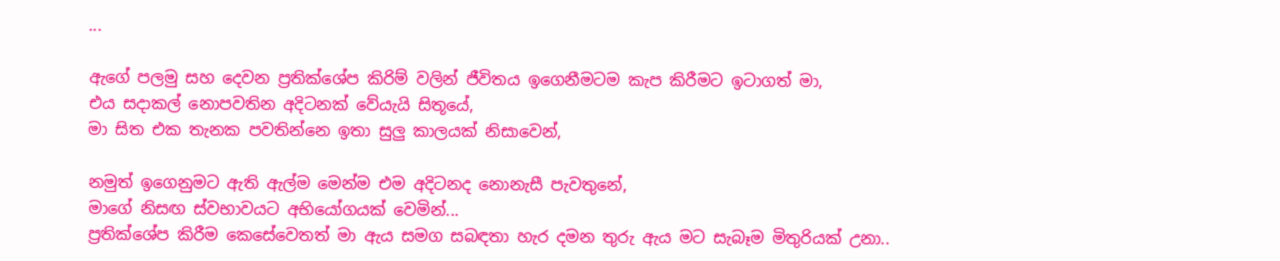...

ඇගේ පලමු සහ දෙවන ප්‍රතික්ශේප කිරිම් වලින් ජීවිතය ඉගෙනීමටම කැප කිරීමට ඉටාගත් මා,
එය සදාකල් නොපවතින අදිටනක් වේයැයි සිතූයේ,
මා සිත එක තැනක පවතින්නෙ ඉතා සුලු කාලයක් නිසාවෙන්,

නමුත් ඉගෙනුමට ඇති ඇල්ම මෙන්ම එම අදිටනද නොනැසී පැවතුනේ,
මාගේ නිසඟ ස්වභාවයට අභියෝගයක් වෙමින්...
ප්‍රතික්ශේප කිරීම කෙසේවෙතත් මා ඇය සමග සබඳතා හැර දමන තුරු ඇය මට සැබෑම මිතුරියක් උනා..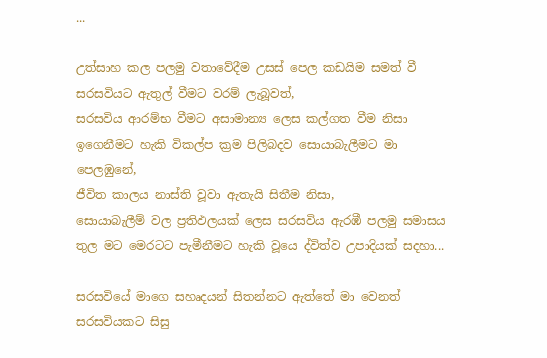...

උත්සාහ කල පලමු වතාවේදීම උසස් පෙල කඩයිම සමත් වී සරසවියට ඇතුල් වීමට වරම් ලැබූවත්,
සරසවිය ආරම්භ වීමට අසාමාන්‍ය ලෙස කල්ගත වීම නිසා ඉගෙනීමට හැකි විකල්ප ක්‍රම පිලිබදව සොයාබැලීමට මා පෙලඹුනේ,
ජීවිත කාලය නාස්ති වූවා ඇතැයි සිතීම නිසා,
සොයාබැලීම් වල ප්‍රතිඵලයක් ලෙස සරසවිය ඇරඹී පලමු සමාසය තුල මට මෙරටට පැමීනීමට හැකි වූයෙ ද්විත්ව උපාදියක් සදහා...

සරසවියේ මාගෙ සහෘදයන් සිතන්නට ඇත්තේ මා වෙනත් සරසවියකට සිසු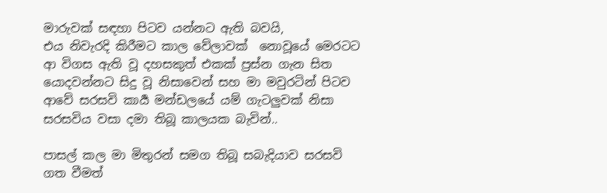මාරුවක් සඳහා පිටව යන්නට ඇති බවයි,
එය නිවැරදි කිරීමට කාල වේලාවක්  නොවූයේ මෙරටට ආ විගස ඇති වූ දහසකුත් එකක් ප්‍රස්න ගැන සිත යොදවන්නට සිදු වූ නිසාවෙන් සහ මා මවුරටින් පිටව ආවේ සරසවි කාර්‍ය මන්ඩලයේ යම් ගැටලුවක් නිසා සරසවිය වසා දමා තිබූ කාලයක බැවින්..

පාසල් කල මා මිතුරන් සමග තිබූ සබැදියාව සරසවි ගත වීමත්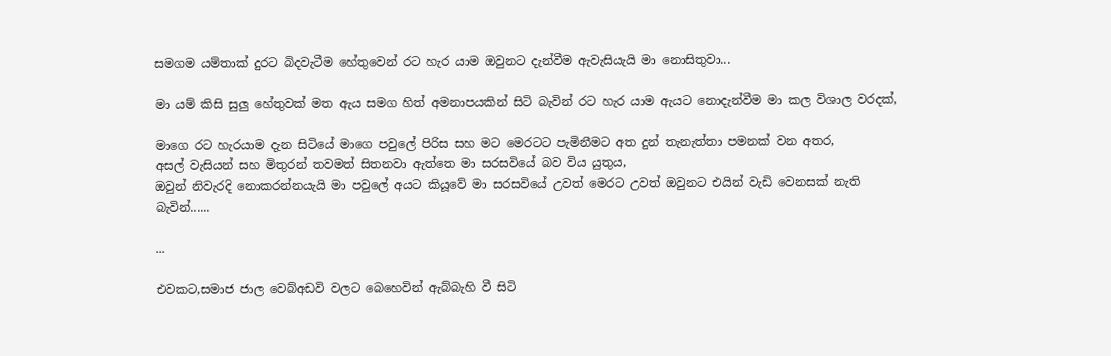සමගම යම්තාක් දුරට බිදවැටීම හේතුවෙන් රට හැර යාම ඔවුනට දැන්වීම ඇවැසියැයි මා නොසිතුවා...

මා යම් කිසි සුලු හේතුවක් මත ඇය සමග හිත් අමනාපයකින් සිටි බැවින් රට හැර යාම ඇයට නොදැන්වීම මා කල විශාල වරදක්,

මාගෙ රට හැරයාම දැන සිටියේ මාගෙ පවුලේ පිරිස සහ මට මෙරටට පැමිනීමට අත දුන් තැනැත්තා පමනක් වන අතර,
අසල් වැසියන් සහ මිතුරන් තවමත් සිතනවා ඇත්තෙ මා සරසවියේ බව විය යුතුය,
ඔවුන් නිවැරදි නොකරන්නයැයි මා පවුලේ අයට කියූවේ මා සරසවියේ උවත් මෙරට උවත් ඔවුනට එයින් වැඩි වෙනසක් නැති බැවින්......

...

එවකට,සමාජ ජාල වෙබ්අඩවි වලට බෙහෙවින් ඇබ්බැහි වී සිටි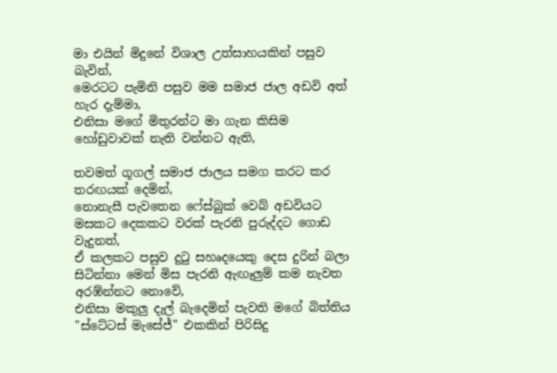මා එයින් මිදුනේ විශාල උත්සාහයකින් පසුව බැවින්,
මෙරටට පැමිනි පසුව මම සමාජ ජාල අඩවි අත් හැර දැම්මා,
එනිසා මගේ මිතුරන්ට මා ගැන කිසිම හෝඩුවාවක් නැති වන්නට ඇති,

තවමත් ගූගල් සමාජ ජාලය සමග කරට කර තරඟයක් දෙමින්,
නොනැසී පැවතෙන ෆේස්බුක් වෙබ් අඩවියට මසකට දෙකකට වරක් පැරනි පුරුද්දට ගොඩ වැදුනත්,
ඒ කලකට පසුව දුටු සහෘදයෙකු දෙස දුරින් බලා සිටින්නා මෙන් මිස පැරනි ඇඟෑලුම් කම නැවත අරඹ්න්නට නොවේ,
එනිසා මකුලු දැල් බැදෙමින් පැවති මගේ බිත්තිය "ස්ටේටස් මැසේජ්" එකකින් පිරිසිදු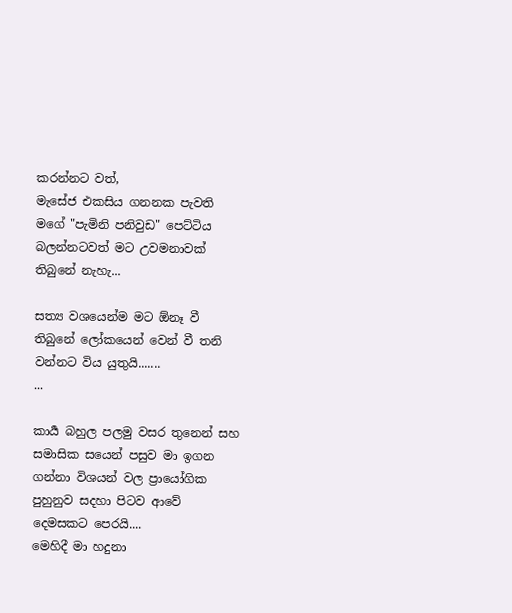කරන්නට වත්,
මැසේජ එකසිය ගනනක පැවති මගේ "පැමිනි පනිවුඩ" පෙට්ටිය බලන්නටවත් මට උවමනාවක් තිබුනේ නැහැ...

සත්‍ය වශයෙන්ම මට ඕනෑ වී තිබුනේ ලෝකයෙන් වෙන් වී තනි වන්නට විය යුතුයි.......
...

කාර්‍ය බහුල පලමු වසර තුනෙන් සහ සමාසික සයෙන් පසුව මා ඉගන ගන්නා විශයන් වල ප්‍රායෝගික පුහුනුව සදහා පිටව ආවේ දෙමසකට පෙරයි....
මෙහිදී මා හදුනා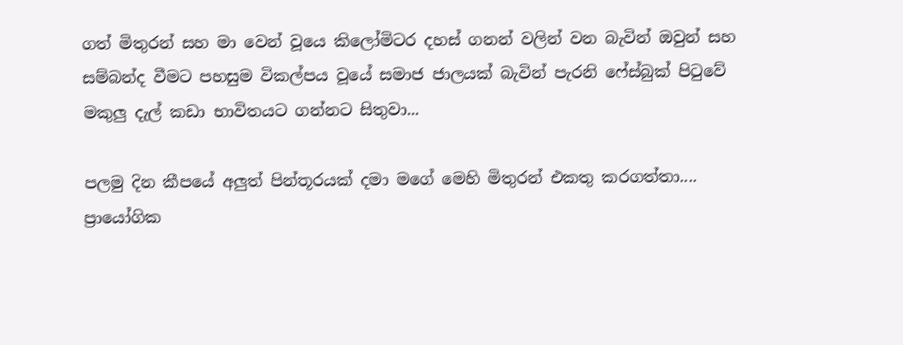ගත් මිතුරන් සහ මා වෙන් වූයෙ කිලෝමිටර දහස් ගනන් වලින් වන බැවින් ඔවුන් සහ සම්බන්ද වීමට පහසුම විකල්පය වූයේ සමාජ ජාලයක් බැවින් පැරනි ෆේස්බුක් පිටුවේ මකුලු දැල් කඩා භාවිතයට ගන්නට සිතුවා...

පලමු දින කීපයේ අලුත් පින්තූරයක් දමා මගේ මෙහි මිතුරන් එකතු කරගත්තා....
ප්‍රායෝගික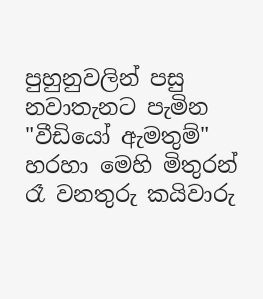පුහුනුවලින් පසු නවාතැනට පැමින "වීඩියෝ ඇමතුම්" හරහා මෙහි මිතුරන් රෑ වනතුරු කයිවාරු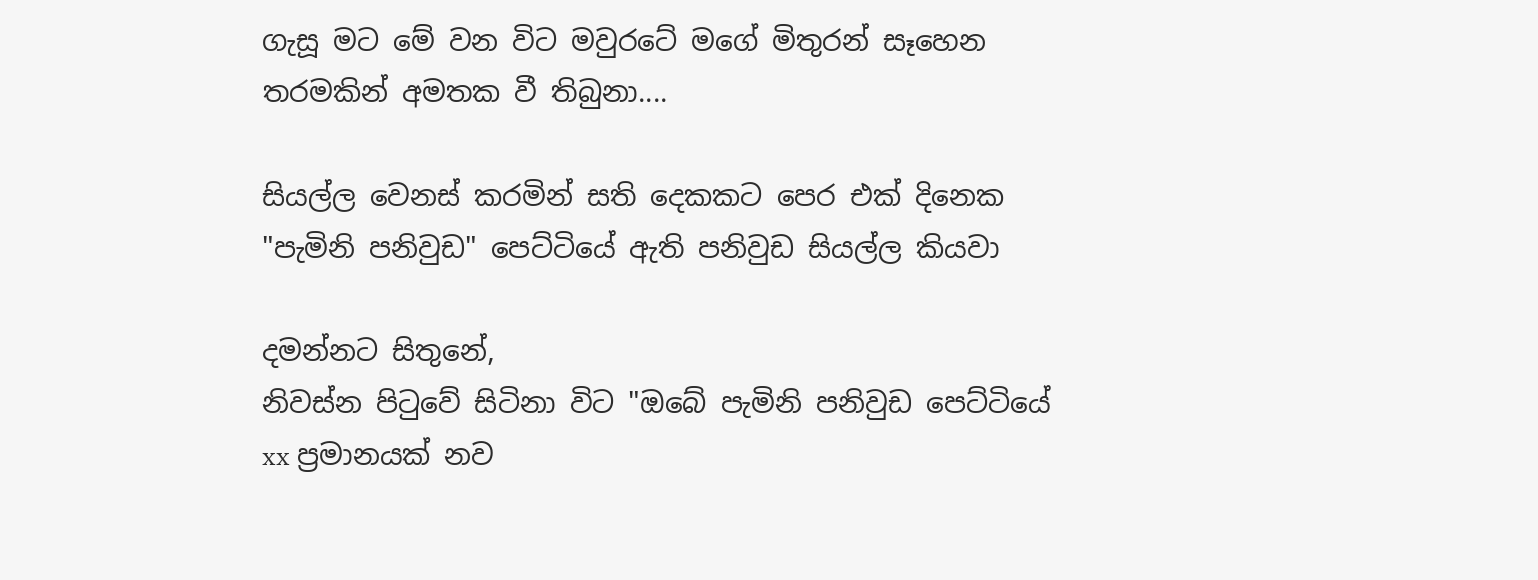ගැසූ මට මේ වන විට මවුරටේ මගේ මිතුරන් සෑහෙන තරමකින් අමතක වී තිබුනා....

සියල්ල වෙනස් කරමින් සති දෙකකට පෙර එක් දිනෙක "පැමිනි පනිවුඩ" පෙට්ටියේ ඇති පනිවුඩ සියල්ල කියවා

දමන්නට සිතුනේ,
නිවස්න පිටුවේ සිටිනා විට "ඔබේ පැමිනි පනිවුඩ පෙට්ටියේ xx ප්‍රමානයක් නව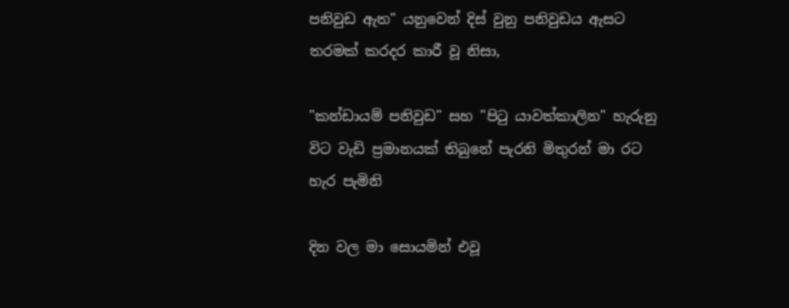පනිවුඩ ඇත" යනුවෙන් දිස් වුනු පනිවුඩය ඇසට තරමක් කරදර කාරී වූ නිසා,

"කන්ඩායම් පනිවුඩ" සහ "පිටු යාවත්කාලින" හැරුනු විට වැඩි ප්‍රමානයක් තිබුනේ පැරනි මිතුරන් මා රට හැර පැමිනි

දින වල මා සොයමින් එවූ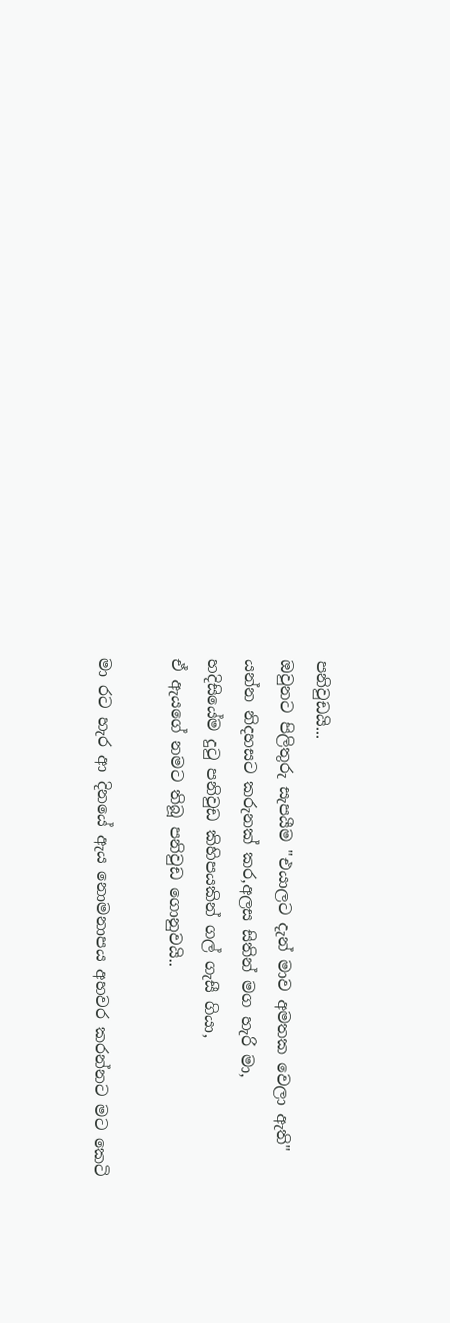පනිවුඩයි...
ඔවුනට පිලිතුරු සැපයීම "එයාලට දැන් මාව අමතක වෙලා ඇති" යන්න නිදහසට කරුනක් කර,අලස සිතින් මග හැරි මා,
හදිසි‍යේම දුටු පනිවුඩ කිහිපයකින් ගල් ගැසී ගියා,
ඒ ඇයගේ නමට තිබූ පනිවුඩ ගොනුවයි..

මා රට හැර ආ දිනයේ ඇය නොමනාපය අහවර කරන්නට මට කෙටි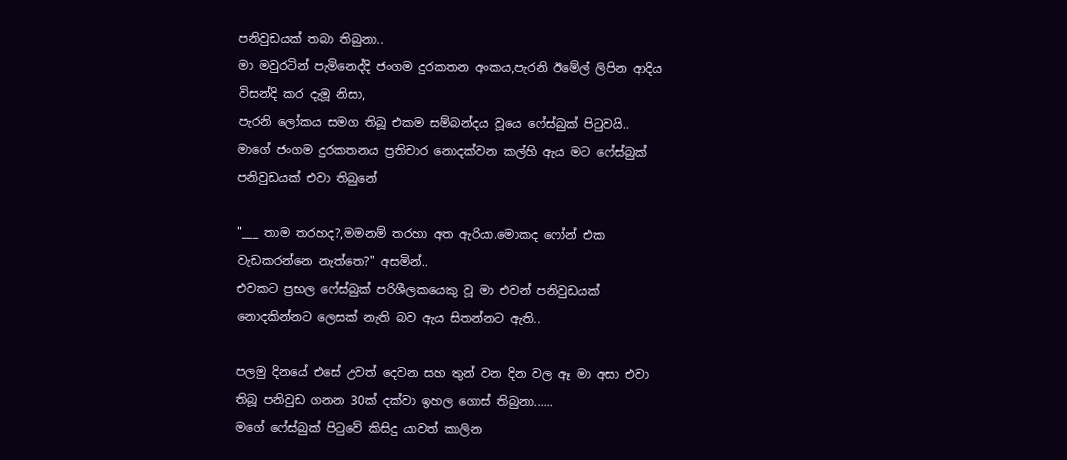පනිවුඩයක් තබා තිබුනා..
මා මවුරටින් පැමිනෙද්දි ජංගම දුරකතන අංකය,පැරනි ඊමේල් ලිපින ආදිය විසන්දි කර දැමූ නිසා,
පැරනි ලෝකය සමග තිබූ එකම සම්බන්දය වූයෙ ෆේස්බුක් පිටුවයි..
මාගේ ජංගම දුරකතනය ප්‍රතිචාර නොදක්වන කල්හි ඇය මට ෆේස්බුක් පනිවුඩයක් එවා තිබුනේ

"___ තාම තරහද?,මමනම් තරහා අත ඇරියා.මොකද ෆෝන් එක වැඩකරන්නෙ නැත්තෙ?" අසමින්..
එවකට ප්‍රභල ෆේස්බුක් පරිශීලකයෙකු වූ මා එවන් පනිවුඩයක් නොදකින්නට ලෙසක් නැති බව ඇය සිතන්නට ඇති..

පලමු දිනයේ එසේ උවත් දෙවන සහ තුන් වන දින වල ඈ මා අසා එවා තිබූ පනිවුඩ ගනන 30ක් දක්වා ඉහල ගොස් තිබුනා......
මගේ ෆේස්බුක් පිටුවේ කිසිදු යාවත් කාලින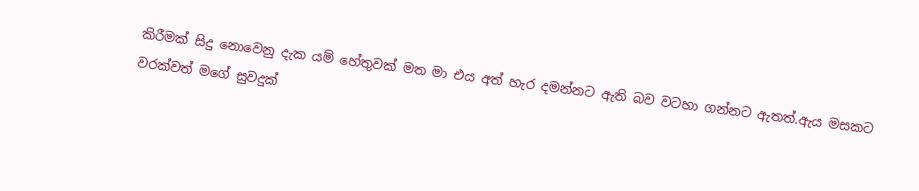කිරීමක් සිදු නොවෙනු දැක යම් හේතුවක් මත මා එය අත් හැර දමන්නට ඇති බව වටහා ගන්නට ඇතත්.ඇය මසකට වරක්වත් මගේ සුවදුක්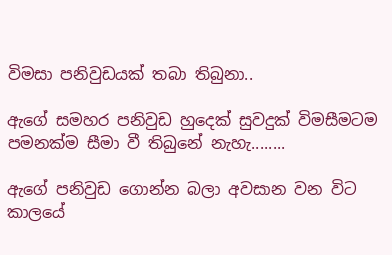විමසා පනිවුඩයක් තබා තිබුනා..

ඇගේ සමහර පනිවුඩ හුදෙක් සුවදුක් විමසීමටම පමනක්ම සීමා වී තිබුනේ නැහැ........

ඇගේ පනිවුඩ ගොන්න බලා අවසාන වන විට කාලයේ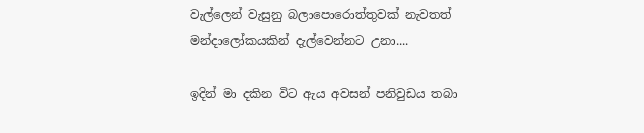වැල්ලෙන් වැසුනු බලාපොරොත්තුවක් නැවතත් මන්දාලෝකයකින් දැල්වෙන්නට උනා....

ඉදින් මා දකින විට ඇය අවසන් පනිවුඩය තබා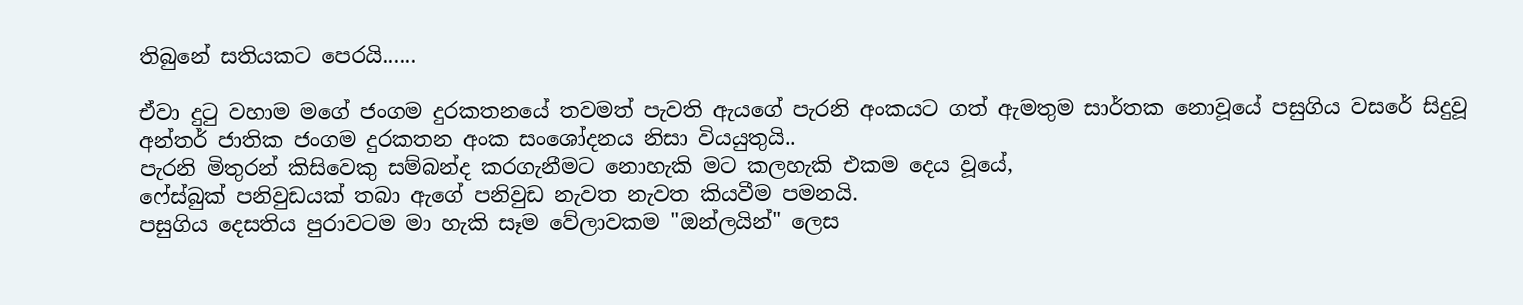තිබුනේ සතියකට පෙරයි......

ඒවා දුටු වහාම මගේ ජංගම දුරකතනයේ තවමත් පැවති ඇයගේ පැරනි අංකයට ගත් ඇමතුම සාර්තක නොවූයේ පසුගිය වසරේ සිදුවූ අන්තර් ජාතික ජංගම දුරකතන අංක සංශෝදනය නිසා වියයුතුයි..
පැරනි මිතුරන් කිසිවෙකු සම්බන්ද කරගැනීමට නොහැකි මට කලහැකි එකම දෙය වූයේ,
ෆේස්බුක් පනිවුඩයක් තබා ඇගේ පනිවුඩ නැවත නැවත කියවීම පමනයි.
පසුගිය දෙසතිය පුරාවටම මා හැකි සෑම වේලාවකම "ඔන්ලයින්" ලෙස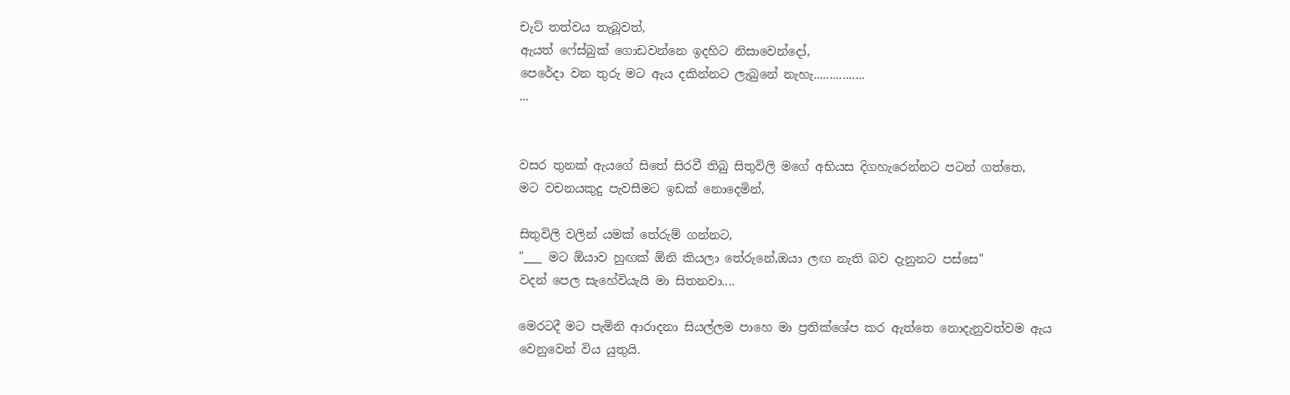චැට් තත්වය තැබූවත්,
ඇයත් ෆේස්බුක් ගොඩවන්නෙ ඉදහිට නිසාවෙන්දෝ,
පෙරේදා වන තුරු මට ඇය දකින්නට ලැබුනේ නැහැ................
...


වසර තුනක් ඇයගේ සිතේ සිරවී තිබු සිතුවිලි මගේ අභියස දිගහැරෙන්නට පටන් ගත්තෙ,
මට වචනයකුදු පැවසීමට ඉඩක් නොදෙමින්,

සිතුවිලි වලින් යමක් තේරුම් ගන්නට,
"___ මට ඕයාව හුඟක් ඕනි කියලා තේරුනේ,ඔයා ලඟ නැති බව දැනුනට පස්සෙ"
වදන් පෙල සැහේවියැයි මා සිතනවා....

මෙරටදී මට පැමිනි ආරාදනා සියල්ලම පාහෙ මා ප්‍රතික්ශේප කර ඇත්තෙ නොදැනුවත්වම ඇය වෙනුවෙන් විය යුතුයි.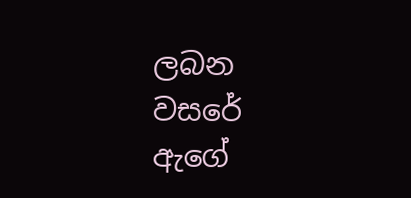ලබන වසරේ ඇගේ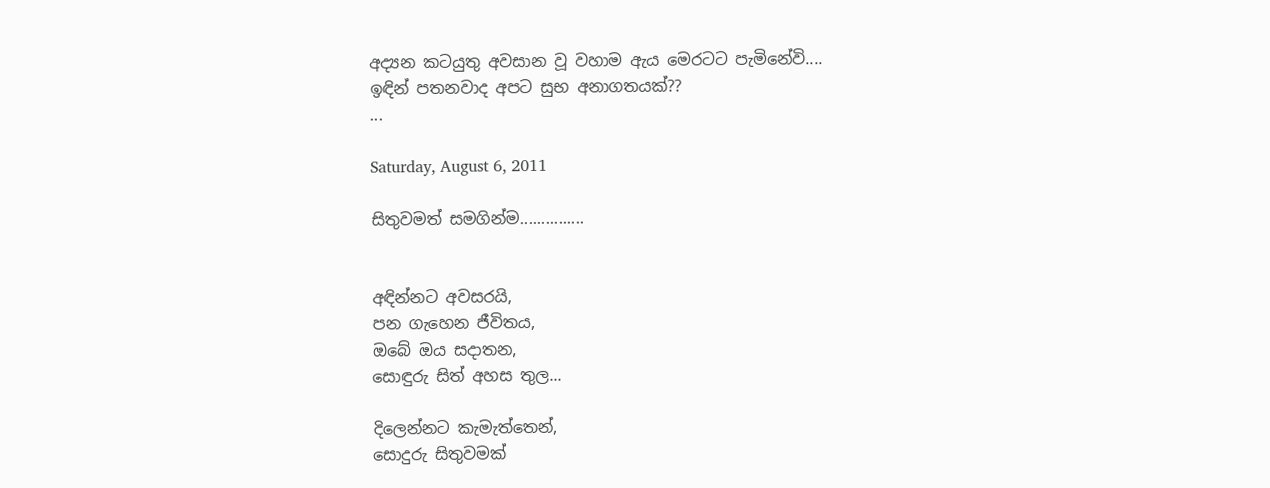අද්‍යන කටයුතු අවසාන වූ වහාම ඇය මෙරටට පැමිනේවි....
ඉඳින් පතනවාද අපට සුභ අනාගතයක්??
...

Saturday, August 6, 2011

සිතුවමත් සමගින්ම...............


අඳින්නට අවසරයි,
පන ගැහෙන ජීවිතය,
ඔබේ ඔය සදාතන,
සොඳුරු සිත් අහස තුල...

දිලෙන්නට කැමැත්තෙන්,
සොදුරු සිතුවමක්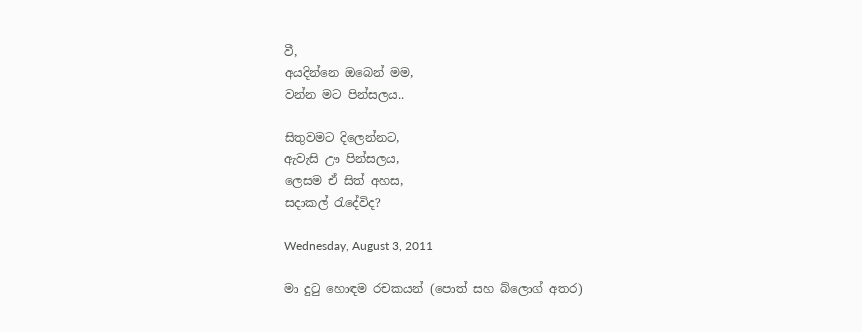වී,
අයදින්නෙ ඔබෙන් මම,
වන්න මට පින්සලය..

සිතුවමට දිලෙන්නට,
ඇවැසි ඌ පින්සලය,
ලෙසම ඒ සිත් අහස,
සදාකල් රැදේවිද?

Wednesday, August 3, 2011

මා දුටු හොඳම රචකයන් (පොත් සහ බ්ලොග් අතර)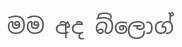මම අද බ්ලොග්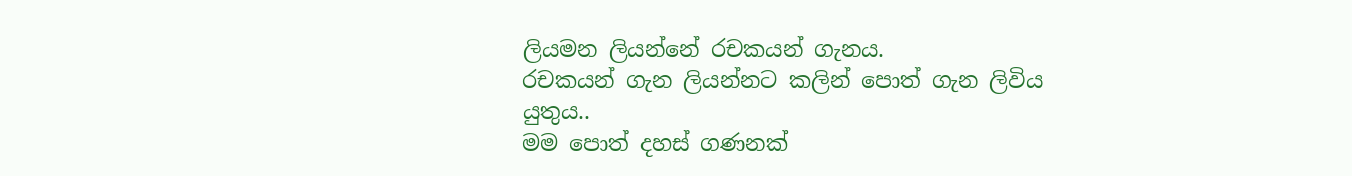ලියමන ලියන්නේ රචකයන් ගැනය.
රචකයන් ගැන ලියන්නට කලින් පොත් ගැන ලිවිය යුතුය..
මම පොත් දහස් ගණනක්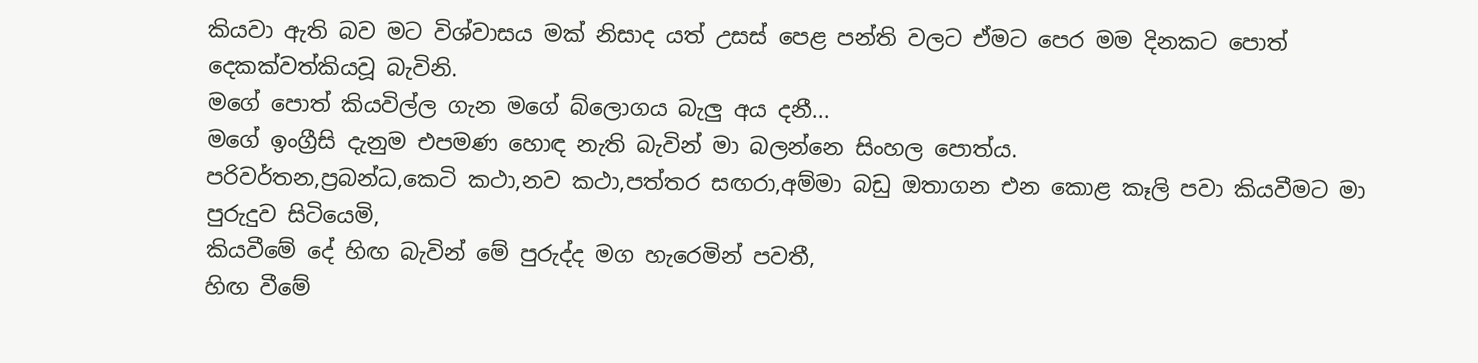කියවා ඇති බව මට විශ්වාසය මක් නිසාද යත් උසස් පෙළ පන්ති වලට ඒමට පෙර මම දිනකට පොත් දෙකක්වත්කියවූ බැවිනි.
මගේ පොත් කියවිල්ල ගැන මගේ බ්ලොගය බැලු අය දනී...
මගේ ඉංග්‍රීසි දැනුම එපමණ හොඳ නැති බැවින් මා බලන්නෙ සිංහල පොත්ය.
පරිවර්තන,ප්‍රබන්ධ,කෙටි කථා,නව කථා,පත්තර සඟරා,අම්මා බඩු ඔතාගන එන කොළ කෑලි පවා කියවීමට මා පුරුදුව සිටියෙමි,
කියවීමේ දේ හිඟ බැවින් මේ පුරුද්ද මග හැරෙමින් පවතී,
හිඟ වීමේ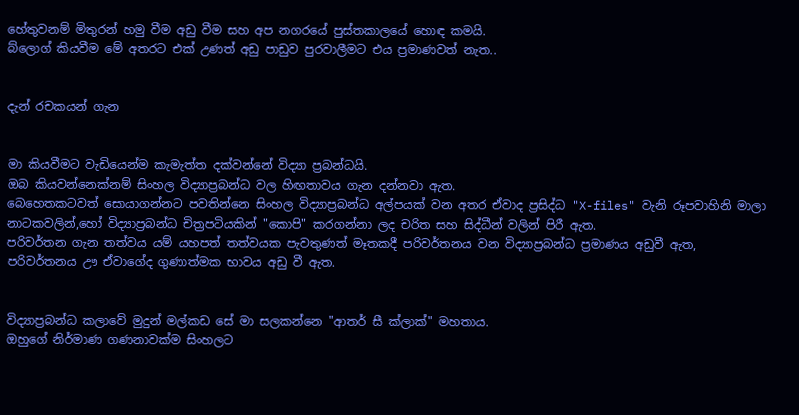හේතුවනම් මිතුරන් හමු වීම අඩු වීම සහ අප නගරයේ පුස්තකාලයේ හොඳ කමයි.
බ්ලොග් කියවීම මේ අතරට එක් උණත් අඩු පාඩුව පුරවාලීමට එය ප්‍රමාණවත් නැත..


දැන් රචකයන් ගැන


මා කියවීමට වැඩියෙන්ම කැමැත්ත දක්වන්නේ විද්‍යා ප්‍රබන්ධයි.
ඔබ කියවන්නෙක්නම් සිංහල විද්‍යාප්‍රබන්ධ වල හිඟතාවය ගැන දන්නවා ඇත.
බෙහෙතකටවත් සොයාගන්නට පවතින්නෙ සිංහල විද්‍යාප්‍රබන්ධ අල්පයක් වන අතර ඒවාද ප්‍රසිද්ධ "X-files" වැනි රූපවාහිනි මාලා නාටකවලින්,හෝ විද්‍යාප්‍රබන්ධ චිත්‍රපටියකින් "කොපි" කරගන්නා ලද චරිත සහ සිද්ධීන් වලින් පිරී ඇත.
පරිවර්තන ගැන තත්වය යම් යහපත් තත්වයක පැවතුණත් මෑතකදී පරිවර්තනය වන විද්‍යාප්‍රබන්ධ ප්‍රමාණය අඩුවී ඇත,
පරිවර්තනය ඌ ඒවාගේද ගුණාත්මක භාවය අඩු වී ඇත.


විද්‍යාප්‍රබන්ධ කලාවේ මුදුන් මල්කඩ සේ මා සලකන්නෙ "ආතර් සී ක්ලාක්" මහතාය.
ඔහුගේ නිර්මාණ ගණනාවක්ම සිංහලට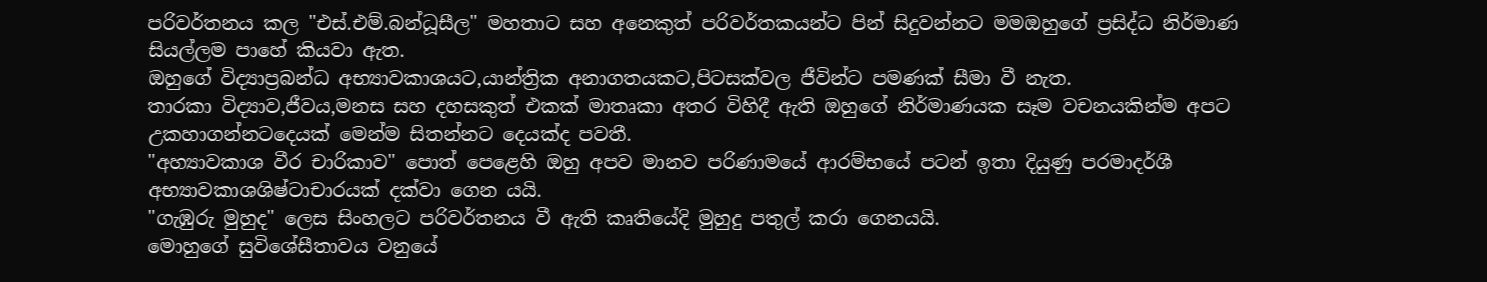පරිවර්තනය කල "එස්.එම්.බන්ධූසීල" මහතාට සහ අනෙකුත් පරිවර්තකයන්ට පින් සිදුවන්නට මමඔහුගේ ප්‍රසිද්ධ නිර්මාණ සියල්ලම පාහේ කියවා ඇත.
ඔහුගේ විද්‍යාප්‍රබන්ධ අභ්‍යාවකාශයට,යාන්ත්‍රික අනාගතයකට,පිටසක්වල ජීවින්ට පමණක් සීමා වී නැත.
තාරකා විද්‍යාව,ජීවය,මනස සහ දහසකුත් එකක් මාතෘකා අතර විහිදී ඇති ඔහුගේ නිර්මාණයක සෑම වචනයකින්ම අපට උකහාගන්නටදෙයක් මෙන්ම සිතන්නට දෙයක්ද පවතී.
"අහ්‍යාවකාශ වීර චාරිකාව" පොත් පෙළෙහි ඔහු අපව මානව පරිණාමයේ ආරම්භයේ පටන් ඉතා දියුණු පරමාදර්ශී අභ්‍යාවකාශශිෂ්ටාචාරයක් දක්වා ගෙන යයි.
"ගැඹුරු මුහුද" ලෙස සිංහලට පරිවර්තනය වී ඇති කෘතියේදි මුහුදු පතුල් කරා ගෙනයයි.
මොහුගේ සුවිශේසීතාවය වනුයේ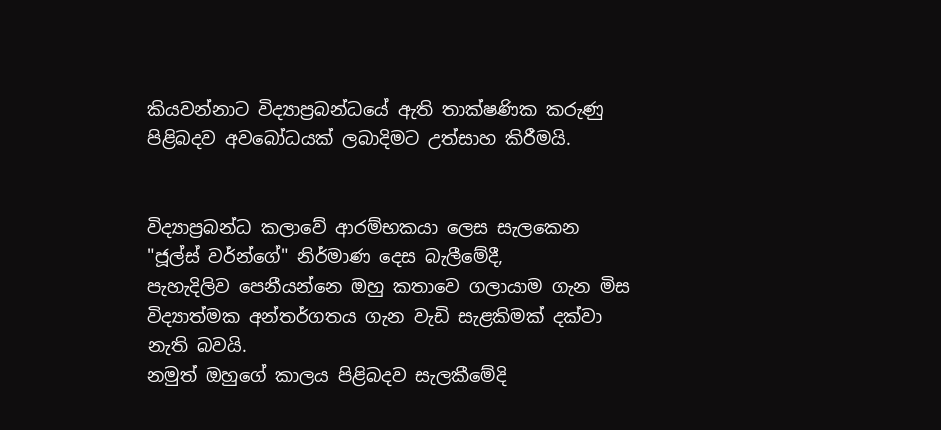කියවන්නාට විද්‍යාප්‍රබන්ධයේ ඇති තාක්ෂණික කරුණු පිළිබදව අවබෝධයක් ලබාදිමට උත්සාහ කිරීමයි.


විද්‍යාප්‍රබන්ධ කලාවේ ආරම්භකයා ලෙස සැලකෙන "ජූල්ස් වර්න්ගේ" නිර්මාණ දෙස බැලීමේදී,
පැහැදිලිව පෙනීයන්නෙ ඔහු කතාවෙ ගලායාම ගැන මිස විද්‍යාත්මක අන්තර්ගතය ගැන වැඩි සැළකිමක් දක්වා නැති බවයි.
නමුත් ඔහුගේ කාලය පිළිබදව සැලකීමේදි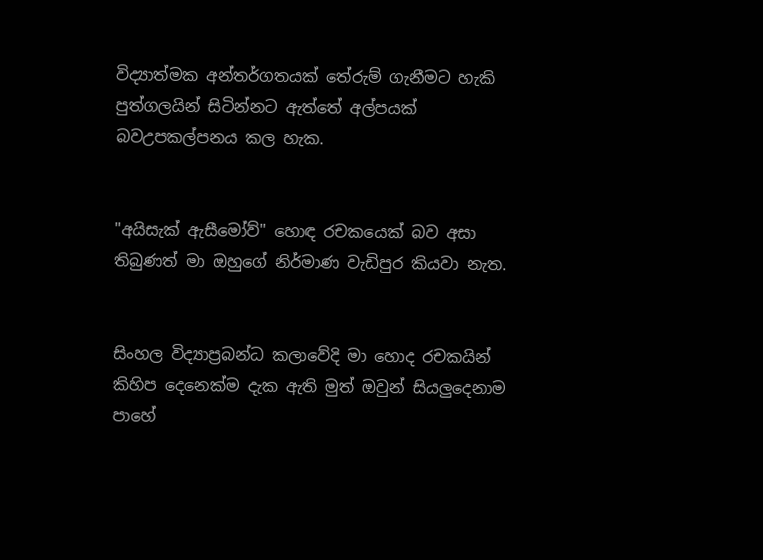විද්‍යාත්මක අන්තර්ගතයක් තේරුම් ගැනීමට හැකි පුත්ගලයින් සිටින්නට ඇත්තේ අල්පයක් බවඋපකල්පනය කල හැක.


"අයිසැක් ඇසීමෝව්" හොඳ රචකයෙක් බව අසා තිබුණත් මා ඔහුගේ නිර්මාණ වැඩිපුර කියවා නැත.


සිංහල විද්‍යාප්‍රබන්ධ කලාවේදි මා හොද රචකයින් කිහිප දෙනෙක්ම දැක ඇති මුත් ඔවුන් සියලුදෙනාම පාහේ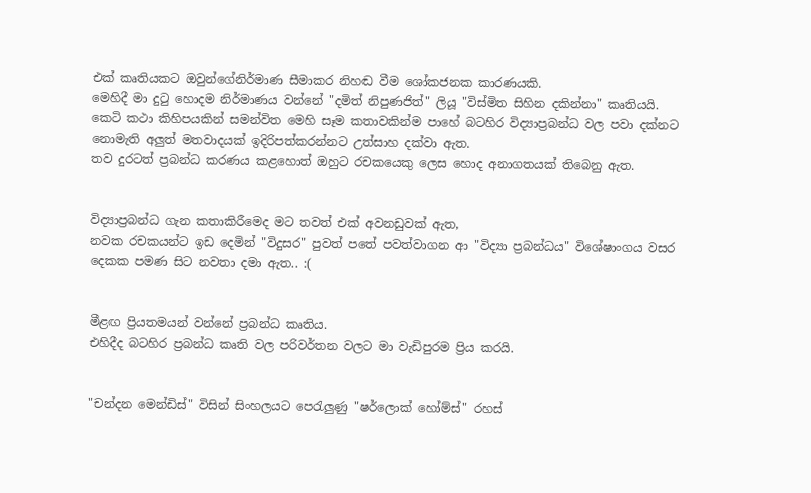එක් කෘතියකට ඔවුන්ගේනිර්මාණ සීමාකර නිහඬ වීම ශෝකජනක කාරණයකි.
මෙහිදී මා දුටු හොදම නිර්මාණය වන්නේ "දමිත් නිපුණජිත්" ලියූ "විස්මිත සිහින දකින්නා" කෘතියයි.
කෙටි කථා කිහිපයකින් සමන්විත මෙහි සෑම කතාවකින්ම පාහේ බටහිර විද්‍යාප්‍රබන්ධ වල පවා දක්නට නොමැති අලුත් මතවාදයක් ඉදිරිපත්කරන්නට උත්සාහ දක්වා ඇත.
තව දුරටත් ප්‍රබන්ධ කරණය කළහොත් ඔහුට රචකයෙකු ලෙස හොද අනාගතයක් තිබෙනු ඇත.


විද්‍යාප්‍රබන්ධ ගැන කතාකිරීමෙද මට තවත් එක් අවනඩුවක් ඇත,
නවක රචකයන්ට ඉඩ දෙමින් "විදුසර" පුවත් පතේ පවත්වාගන ආ "විද්‍යා ප්‍රබන්ධය" විශේෂාංගය වසර දෙකක පමණ සිට නවතා දමා ඇත.. :(


මීළඟ ප්‍රියතමයන් වන්නේ ප්‍රබන්ධ කෘතිය.
එහිදීද බටහිර ප්‍රබන්ධ කෘති වල පරිවර්තන වලට මා වැඩිපුරම ප්‍රිය කරයි.


"චන්දන මෙන්ඩිස්" විසින් සිංහලයට පෙරැලුණු "ෂර්ලොක් හෝම්ස්" රහස්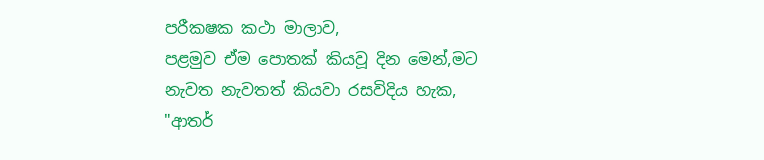පරීකෂක කථා මාලාව,
පළමුව ඒම පොතක් කියවූ දින මෙන්,මට නැවත නැවතත් කියවා රසවිදිය හැක,
"ආතර්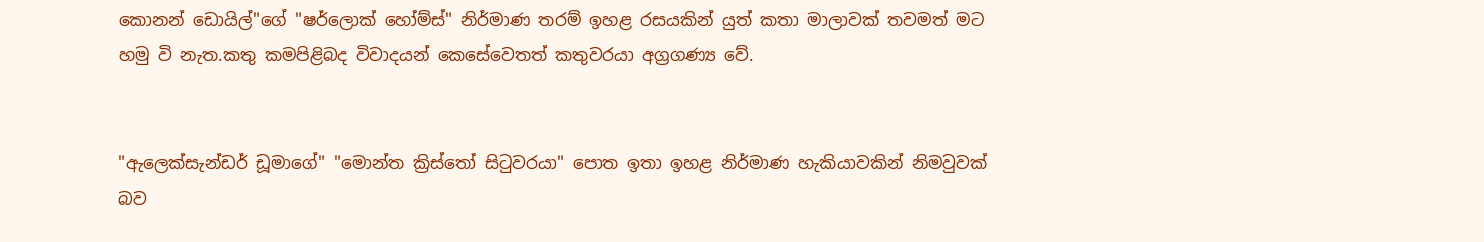කොනන් ඩොයිල්"ගේ "ෂර්ලොක් හෝම්ස්" නිර්මාණ තරම් ඉහළ රසයකින් යුත් කතා මාලාවක් තවමත් මට හමු වි නැත.කතු කමපිළිබද විවාදයන් කෙසේවෙතත් කතුවරයා අග්‍රගණ්‍ය වේ.


"ඇලෙක්සැන්ඩර් ඩූමාගේ" "මොන්ත ක්‍රිස්තෝ සිටුවරයා" පොත ඉතා ඉහළ නිර්මාණ හැකියාවකින් නිමවුවක් බව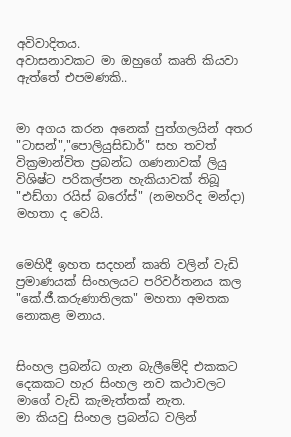අවිවාදිතය.
අවාසනාවකට මා ඔහුගේ කෘති කියවා ඇත්තේ එපමණකි..


මා අගය කරන අනෙක් පුත්ගලයින් අතර
"ටාසන්","පොලියුසිඩාර්" සහ තවත් වික්‍රමාන්විත ප්‍රබන්ධ ගණනාවක් ලියු විශිෂ්ට පරිකල්පන හැකියාවක් තිබූ "එඩ්ගා රයිස් බරෝස්" (නමහරිද මන්දා) මහතා ද වෙයි.


මෙහිදී ඉහත සදහන් කෘති වලින් වැඩි ප්‍රමාණයක් සිංහලයට පරිවර්තනය කල "කේ.ජී.කරුණාතිලක" මහතා අමතක නොකළ මනාය.


සිංහල ප්‍රබන්ධ ගැන බැලීමේදි එකකට දෙකකට හැර සිංහල නව කථාවලට මාගේ වැඩි කැමැත්තක් නැත.
මා කියවු සිංහල ප්‍රබන්ධ වලින්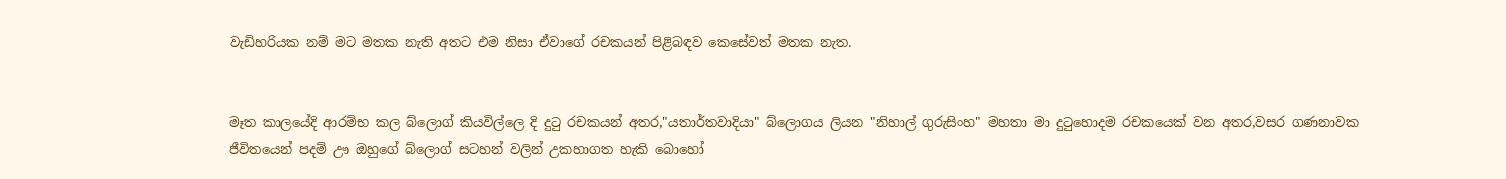වැඩිහරියක නම් මට මතක නැති අතට එම නිසා ඒවාගේ රචකයන් පිළිබඳව කෙසේවත් මතක නැත.


මෑත කාලයේදි ආරම්භ කල බ්ලොග් කියවිල්ලෙ දි දුටු රචකයන් අතර,"යතාර්තවාදියා" බ්ලොගය ලියන "නිහාල් ගුරුසිංහ" මහතා මා දුටුහොදම රචකයෙක් වන අතර,වසර ගණනාවක ජීවිතයෙන් පදම් ඌ ඔහුගේ බ්ලොග් සටහන් වලින් උකහාගත හැකි බොහෝ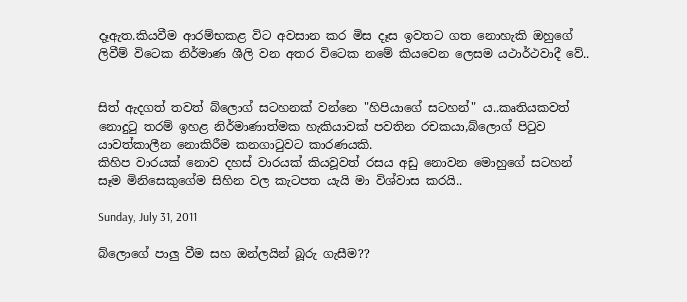දෑඇත.කියවීම ආරම්භකළ විට අවසාන කර මිස දෑස ඉවතට ගත නොහැකි ඔහුගේ ලිවීම් විටෙක නිර්මාණ ශීලි වන අතර විටෙක නමේ කියවෙන ලෙසම යථාර්ථවාදී වේ..


සිත් ඇදගත් තවත් බ්ලොග් සටහනක් වන්නෙ "හිපියාගේ සටහන්" ය..කෘතියකවත් නොදුටු තරම් ඉහළ නිර්මාණාත්මක හැකියාවක් පවතින රචකයා,බ්ලොග් පිටුව යාවත්කාලීන නොකිරීම කනගාටුවට කාරණයකි.
කිහිප වාරයක් නොව දහස් වාරයක් කියවූවත් රසය අඩු නොවන මොහුගේ සටහන් සෑම මිනිසෙකුගේම සිහින වල කැටපත යැයි මා විශ්වාස කරයි..

Sunday, July 31, 2011

බ්ලොගේ පාලු වීම සහ ඔන්ලයින් බූරු ගැසීම??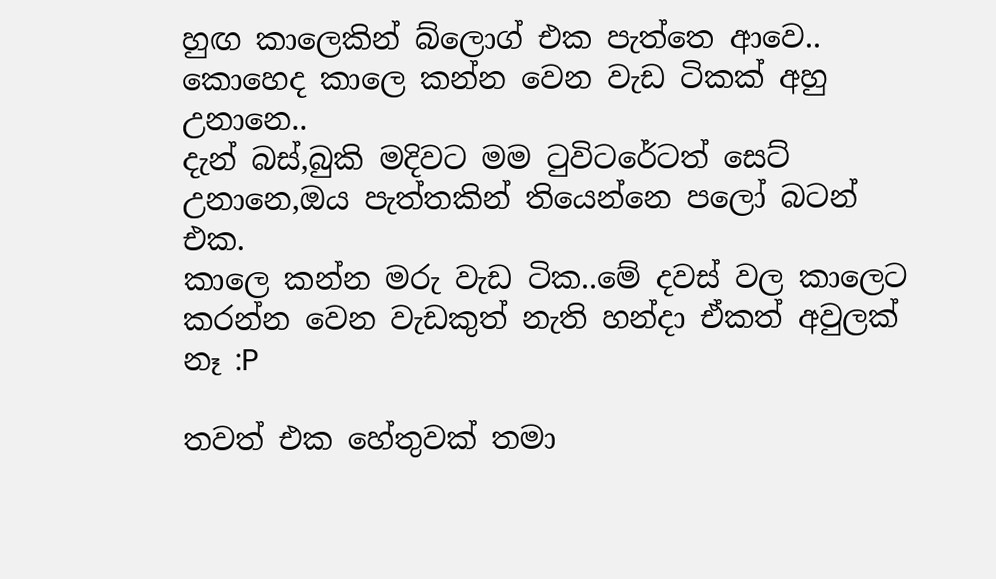හුඟ කාලෙකින් බ්ලොග් එක පැත්තෙ ආවෙ..
කොහෙද කාලෙ කන්න වෙන වැඩ ටිකක් අහු උනානෙ..
දැන් බස්,බුකි මදිවට මම ටුවිටරේටත් සෙට් උනානෙ,ඔය පැත්තකින් තියෙන්නෙ පලෝ බටන් එක.
කාලෙ කන්න මරු වැඩ ටික..මේ දවස් වල කාලෙට කරන්න වෙන වැඩකුත් නැති හන්දා ඒකත් අවුලක් නෑ :P

තවත් එක හේතුවක් තමා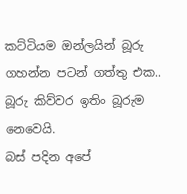කට්ටියම ඔන්ලයින් බූරු ගහන්න පටන් ගත්තු එක..
බූරු කිව්වර ඉතිං බූරුම නෙවෙයි.
බස් පදින අපේ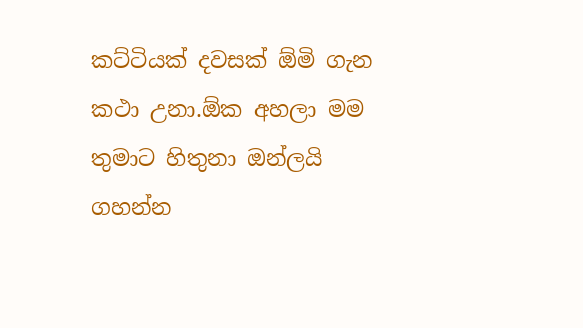කට්ටියක් දවසක් ඕමි ගැන කථා උනා.ඕක අහලා මම තුමාට හිතුනා ඔන්ලයි ගහන්න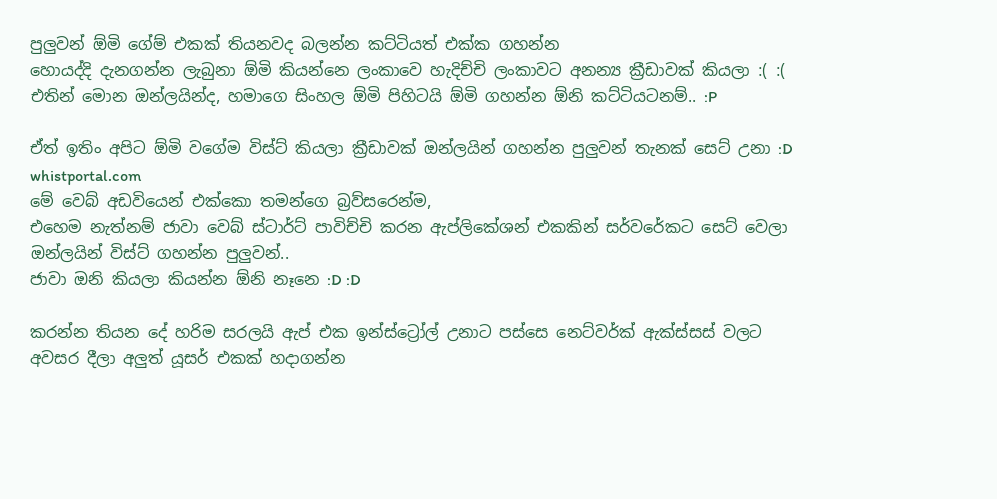පුලුවන් ඕමි ගේම් එකක් තියනවද බලන්න කට්ටියත් එක්ක ගහන්න
හොයද්දි දැනගන්න ලැබුනා ඕමි කියන්නෙ ලංකාවෙ හැදිච්චි ලංකාවට අනන්‍ය ක්‍රීඩාවක් කියලා :( :(
එතින් මොන ඔන්ලයින්ද, හමාගෙ සිංහල ඕමි පිහිටයි ඕමි ගහන්න ඕනි කට්ටියටනම්.. :P

ඒත් ඉතිං අපිට ඕමි වගේම විස්ට් කියලා ක්‍රීඩාවක් ඔන්ලයින් ගහන්න පුලුවන් තැනක් සෙට් උනා :D
whistportal.com
මේ වෙබ් අඩවියෙන් එක්කො තමන්ගෙ බ්‍රව්සරෙන්ම,
එහෙම නැත්නම් ජාවා වෙබ් ස්ටාර්ට් පාවිච්චි කරන ඇප්ලිකේශන් එකකින් සර්වරේකට සෙට් වෙලා ඔන්ලයින් විස්ට් ගහන්න පුලුවන්..
ජාවා ඔනි කියලා කියන්න ඕනි නෑනෙ :D :D

කරන්න තියන දේ හරිම සරලයි ඇප් එක ඉන්ස්ට්‍රෝල් උනාට පස්සෙ නෙට්වර්ක් ඇක්ස්සස් වලට අවසර දීලා අලුත් යූසර් එකක් හදාගන්න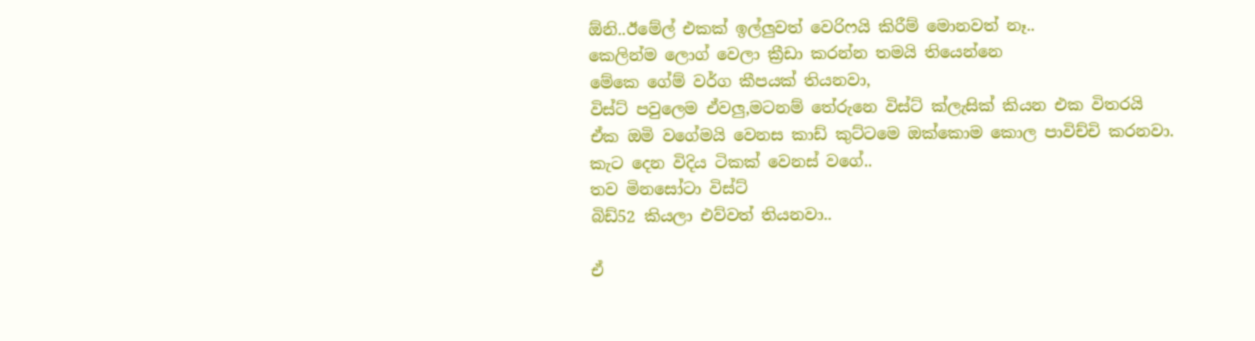ඕනි..ඊමේල් එකක් ඉල්ලුවත් වෙරිෆයි කිරීම් මොනවත් නෑ..
කෙලින්ම ලොග් වෙලා ක්‍රීඩා කරන්න තමයි තියෙන්නෙ
මේකෙ ගේම් වර්ග කීපයක් තියනවා,
විස්ට් පවුලෙම ඒවලු,මටනම් තේරුනෙ විස්ට් ක්ලැසික් කියන එක විතරයි
ඒක ඔමි වගේමයි වෙනස කාඩ් කුට්ටමෙ ඔක්කොම කොල පාවිච්චි කරනවා.
කැට දෙන විදිය ටිකක් වෙනස් වගේ..
තව මිනසෝටා විස්ට්
බිඩ්52 කියලා එව්වත් තියනවා..

ඒ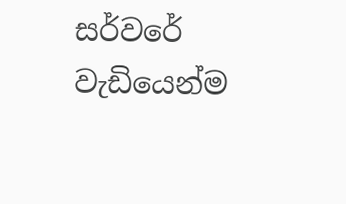සර්වරේ වැඩියෙන්ම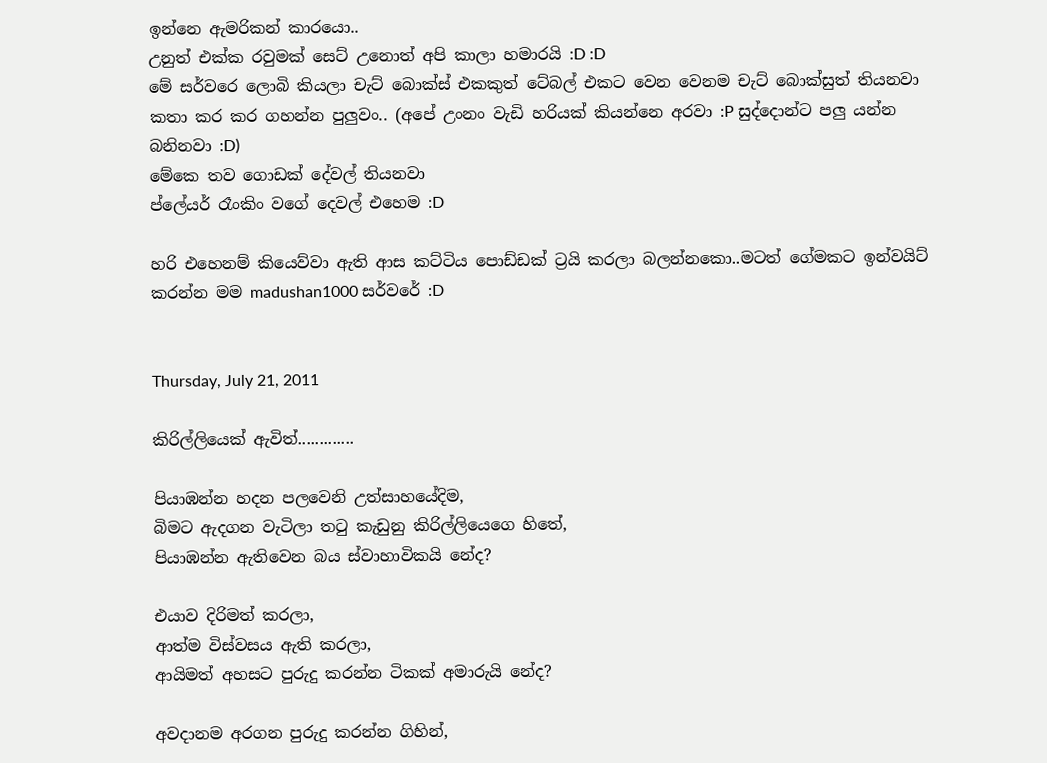ඉන්නෙ ඇමරිකන් කාරයො..
උනුත් එක්ක රවුමක් සෙට් උනොත් අපි කාලා හමාරයි :D :D
මේ සර්වරෙ ලොබි කියලා චැට් බොක්ස් එකකුත් ටේබල් එකට වෙන වෙනම චැට් බොක්සුත් තියනවා
කතා කර කර ගහන්න පුලුවං.. (අපේ උංනං වැඩි හරියක් කියන්නෙ අරවා :P සුද්දොන්ට පලු යන්න බනිනවා :D)
මේකෙ තව ගොඩක් දේවල් තියනවා
ප්ලේයර් රෑංකිං වගේ දෙවල් එහෙම :D

හරි එහෙනම් කියෙව්වා ඇති ආස කට්ටිය පොඩ්ඩක් ට්‍රයි කරලා බලන්නකො..මටත් ගේමකට ඉන්වයිට් කරන්න මම madushan1000 සර්වරේ :D


Thursday, July 21, 2011

කිරිල්ලියෙක් ඇවිත්.............

පියාඹන්න හදන පලවෙනි උත්සාහයේදිම,
බිමට ඇදගන වැටිලා තටු කැඩුනු කිරිල්ලියෙගෙ හිතේ,
පියාඹන්න ඇතිවෙන බය ස්වාහාවිකයි නේද?

එයාව දිරිමත් කරලා,
ආත්ම විස්වසය ඇති කරලා,
ආයිමත් අහසට පුරුදු කරන්න ටිකක් අමාරුයි නේද?

අවදානම අරගන පුරුදු කරන්න ගිහින්,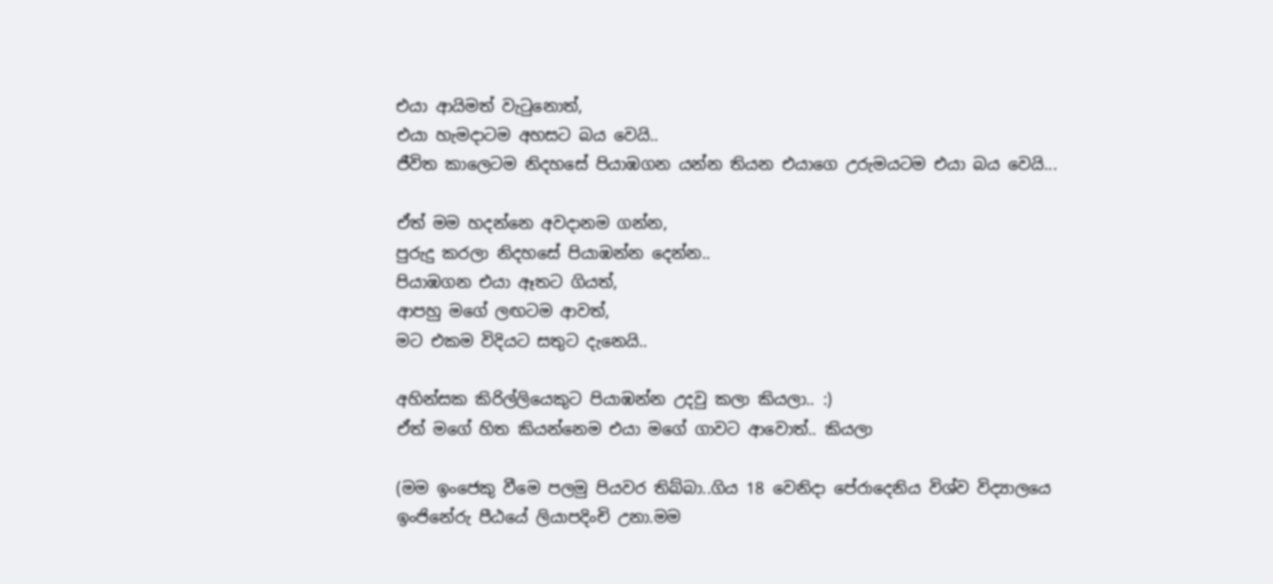එයා ආයිමත් වැටුනොත්,
එයා හැමදාටම අහසට බය වෙයි..
ජීවිත කාලෙටම නිදහසේ පියාඹගන යන්න තියන එයාගෙ උරුමයටම එයා බය වෙයි...

ඒත් මම හදන්නෙ අවදානම ගන්න,
පුරුදු කරලා නිදහසේ පියාඹන්න දෙන්න..
පියාඹගන එයා ඈතට ගියත්,
ආපහු මගේ ලඟටම ආවත්,
මට එකම විදියට සතුට දැනෙයි..

අහින්සක කිරිල්ලියෙකුට පියාඹන්න උදවු කලා කියලා.. :)
ඒත් මගේ හිත කියන්නෙම එයා මගේ ගාවට ආවොත්.. කියලා

(මම ඉංජෙකු වීමෙ පලමු පියවර තිබ්බා..ගිය 18 වෙනිදා පේරාදෙනිය විශ්ව විද්‍යාලයෙ ඉංජිනේරු පීඨයේ ලියාපදිංචි උනා.මම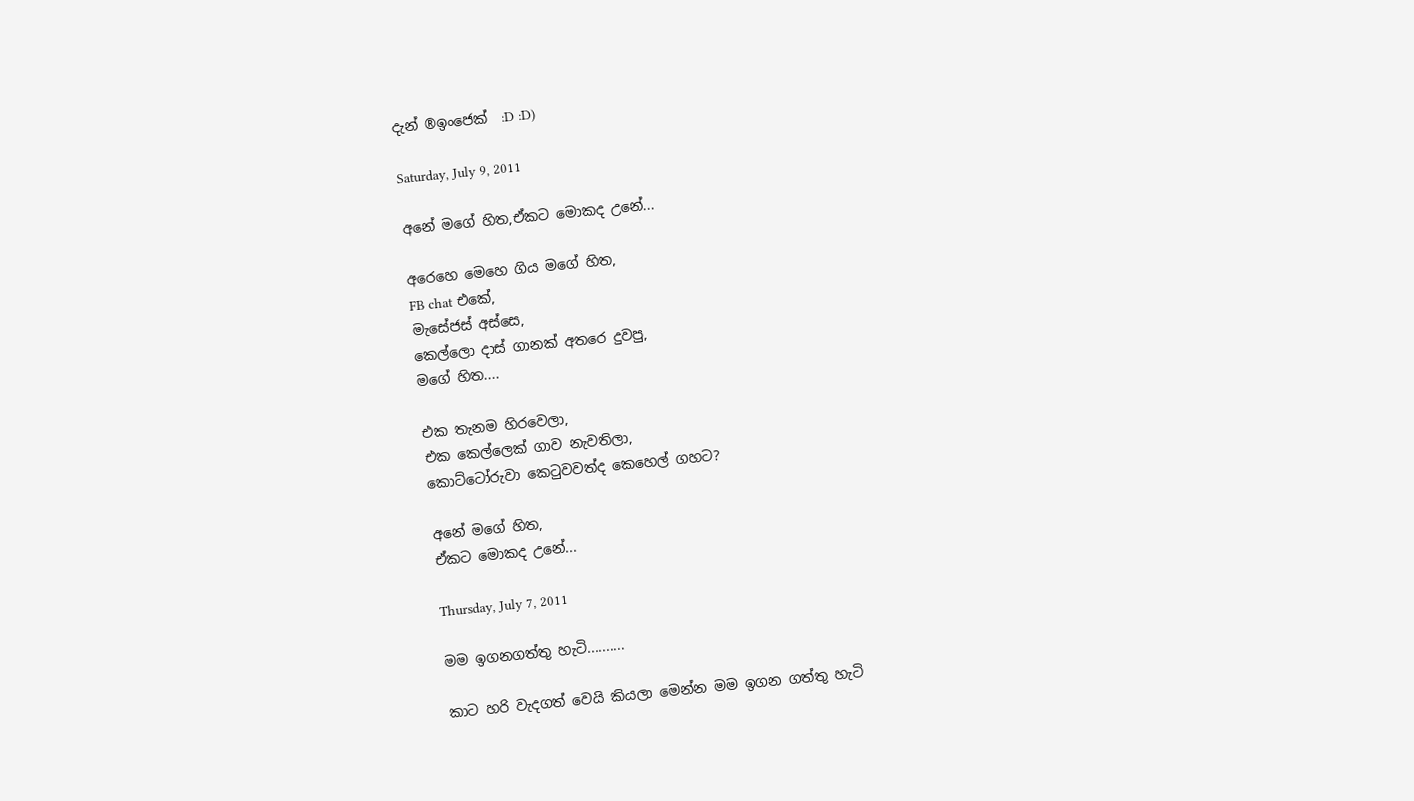දැන් ®ඉංජෙක්  :D :D)

Saturday, July 9, 2011

අනේ මගේ හිත,ඒකට මොකද උනේ...

අරෙහෙ මෙහෙ ගිය මගේ හිත,
FB chat එකේ,
මැසේජස් අස්සෙ,
කෙල්ලො දාස් ගානක් අතරෙ දුවපු,
මගේ හිත....

එක තැනම හිරවෙලා,
එක කෙල්ලෙක් ගාව නැවතිලා,
කොට්ටෝරුවා කෙටුවවත්ද කෙහෙල් ගහට?

අනේ මගේ හිත,
ඒකට මොකද උනේ...

Thursday, July 7, 2011

මම ඉගනගත්තු හැටි..........

කාට හරි වැදගත් වෙයි කියලා මෙන්න මම ඉගන ගත්තු හැටි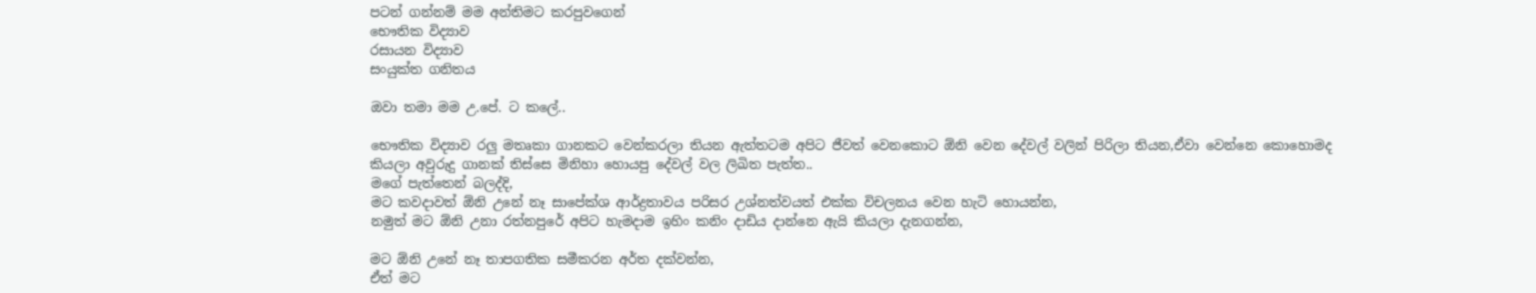පටන් ගන්නම් මම අන්තිමට කරපුවගෙන්
භෞතික විද්‍යාව
රසායන විද්‍යාව
සංයුක්ත ගනිතය

ඔවා තමා මම උ.පේ. ට කලේ..

භෞතික විද්‍යාව රලු මතෘකා ගානකට වෙන්කරලා තියන ඇත්තටම අපිට ජීවත් වෙනකොට ඕනි වෙන දේවල් වලින් පිරිලා තියන,ඒවා වෙන්නෙ කොහොමද කියලා අවුරුදු ගානක් තිස්සෙ මිනිහා හොයපු දේවල් වල ලිඛිත පැත්ත..
මගේ පැත්තෙන් බලද්දි,
මට කවදාවත් ඕනි උනේ නෑ සාපේක්ශ ආර්ද්‍රතාවය පරිසර උශ්නත්වයත් එක්ක විචලනය වෙන හැටි හොයන්න,
නමුත් මට ඕනි උනා රත්නපුරේ අපිට හැමදාම ඉහිං කනිං දාඩිය දාන්නෙ ඇයි කියලා දැනගන්න,

මට ඕනි උනේ නෑ තාපගතික සමීකරන අර්ත දක්වන්න,
ඒත් මට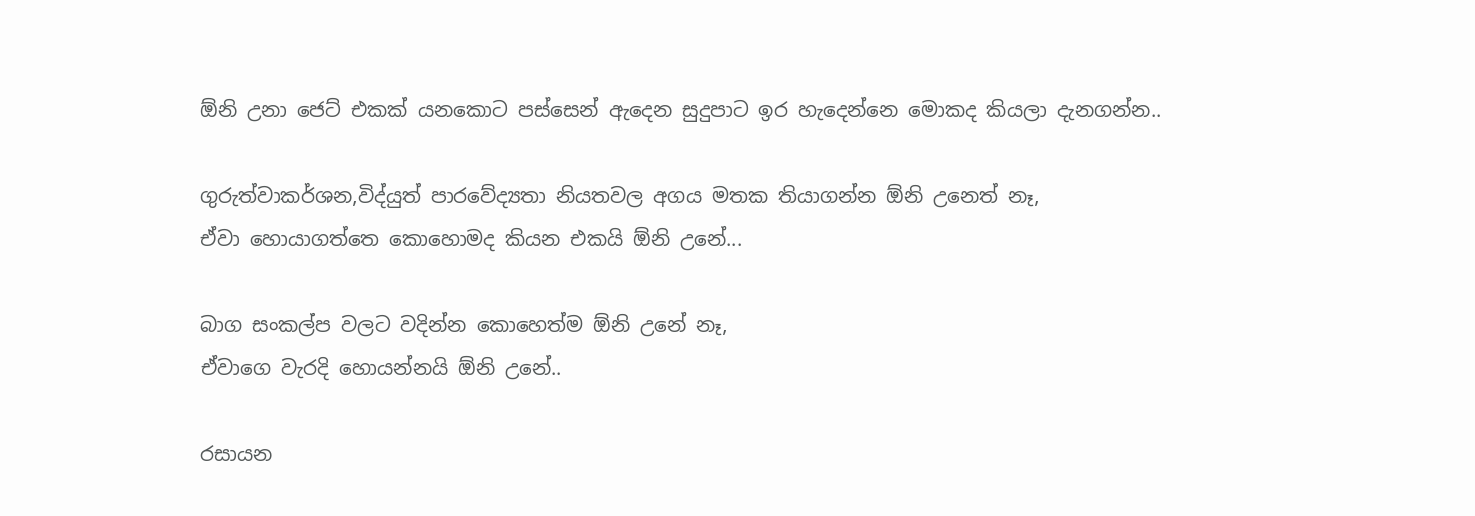ඕනි උනා ජෙට් එකක් යනකොට පස්සෙන් ඇදෙන සුදුපාට ඉර හැදෙන්නෙ මොකද කියලා දැනගන්න..

ගුරුත්වාකර්ශන,විද්යුත් පාරවේද්‍යතා නියතවල අගය මතක තියාගන්න ඕනි උනෙත් නෑ,
ඒවා හොයාගත්තෙ කොහොමද කියන එකයි ඕනි උනේ...

බාග සංකල්ප වලට වදින්න කොහෙත්ම ඕනි උනේ නෑ,
ඒවාගෙ වැරදි හොයන්නයි ඕනි උනේ..

රසායන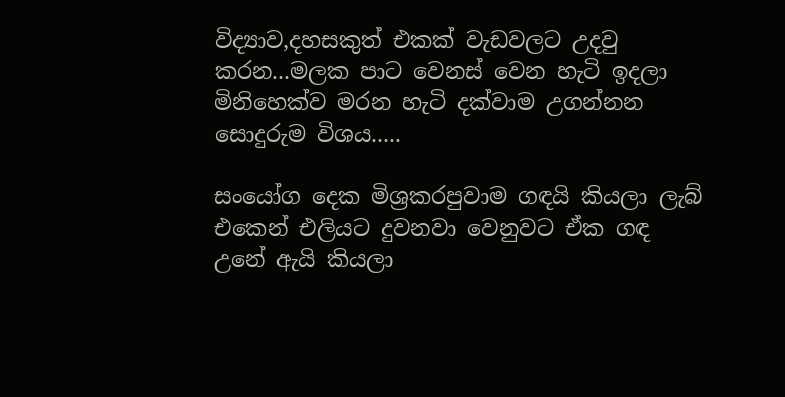විද්‍යාව,දහසකුත් එකක් වැඩවලට උදවු කරන...මලක පාට වෙනස් වෙන හැටි ඉදලා මිනිහෙක්ව මරන හැටි දක්වාම උගන්නන සොදුරුම විශය.....

සංයෝග දෙක මිශ්‍රකරපුවාම ගඳයි කියලා ලැබ් එකෙන් එලියට දුවනවා වෙනුවට ඒක ගඳ උනේ ඇයි කියලා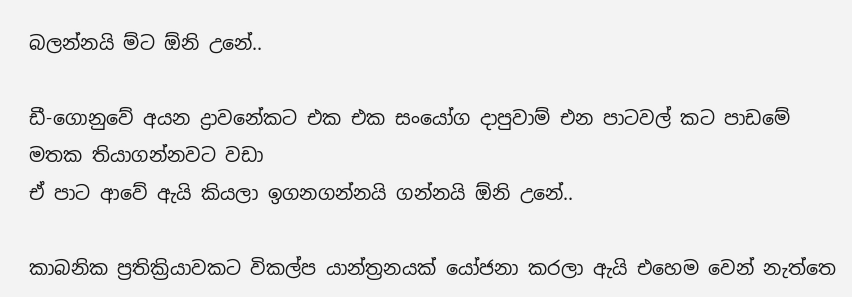බලන්නයි ම්ට ඕනි උනේ..

ඩී-ගොනුවේ අයන ද්‍රාවනේකට එක එක සංයෝග දාපුවාම් එන පාටවල් කට පාඩමේ මතක තියාගන්නවට වඩා
ඒ පාට ආවේ ඇයි කියලා ඉගනගන්නයි ගන්නයි ඕනි උනේ..

කාබනික ප්‍රතික්‍රියාවකට විකල්ප යාන්ත්‍රනයක් යෝජනා කරලා ඇයි එහෙම වෙන් නැත්තෙ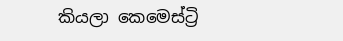කියලා කෙමෙස්ට්‍රි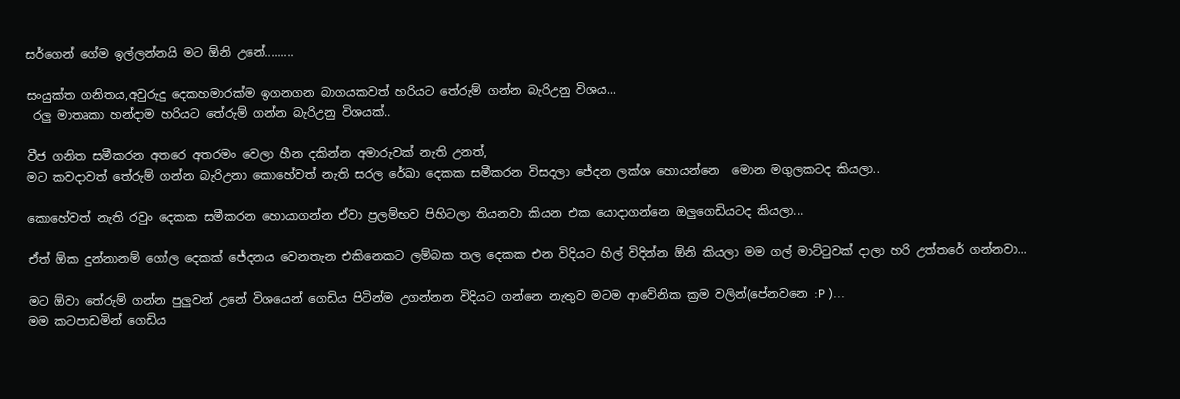සර්ගෙන් ගේම ඉල්ලන්නයි මට ඕනි උනේ.........

සංයුක්ත ගනිතය,අවුරුදු දෙකහමාරක්ම ඉගනගන බාගයකවත් හරියට තේරුම් ගන්න බැරිඋනු විශය...
 රලු මාතෘකා හන්දාම හරියට තේරුම් ගන්න බැරිඋනු විශයක්..

වීජ ගනිත සමීකරන අතරෙ අතරමං වෙලා හීන දකින්න අමාරුවක් නැති උනත්,
මට කවදාවත් තේරුම් ගන්න බැරිඋනා කොහේවත් නැති සරල රේඛා දෙකක සමීකරන විසදලා ජේදන ලක්ශ හොයන්නෙ  මොන මගුලකටද කියලා..

කොහේවත් නැති රවුං දෙකක සමීකරන හොයාගන්න ඒවා ප්‍රලම්භව පිහිටලා තියනවා කියන එක යොදාගන්නෙ ඔලුගෙඩියටද කියලා...

ඒත් ඕක දුන්නානම් ගෝල දෙකක් ජේදනය වෙනතැන එකිනෙකට ලම්බක තල දෙකක එන විදියට හිල් විදින්න ඕනි කියලා මම ගල් මාට්ටුවක් දාලා හරි උත්තරේ ගන්නවා...

මට ඕවා තේරුම් ගන්න පුලුවන් උනේ විශයෙන් ගෙඩිය පිටින්ම උගන්නන විදියට ගන්නෙ නැතුව මටම ආවේනික ක්‍රම වලින්(පේනවනෙ :P )...
මම කටපාඩමින් ගෙඩිය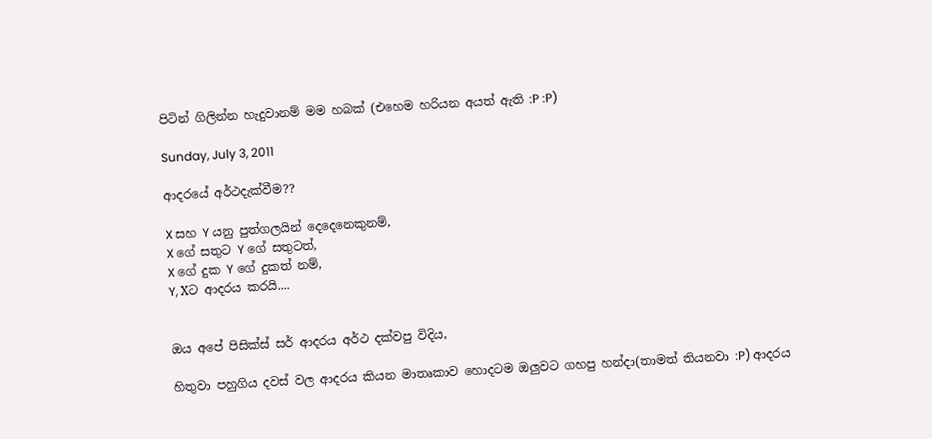පිටින් ගිලින්න හැදුවානම් මම හබක් (එහෙම හරියන අයත් ඇති :P :P)

Sunday, July 3, 2011

ආදරයේ අර්ථදැක්වීම??

X සහ Y යනු පුත්ගලයින් දෙදෙනෙකුනම්,
X ගේ සතුට Y ගේ සතුටත්,
X ගේ දුක Y ගේ දුකත් නම්,
Y, Xට ආදරය කරයි....


ඔය අපේ පිසික්ස් සර් ආදරය අර්ථ දක්වපු විදිය,

හිතුවා පහුගිය දවස් වල ආදරය කියන මාතෘකාව හොදටම ඔලුවට ගහපු හන්දා(තාමත් තියනවා :P) ආදරය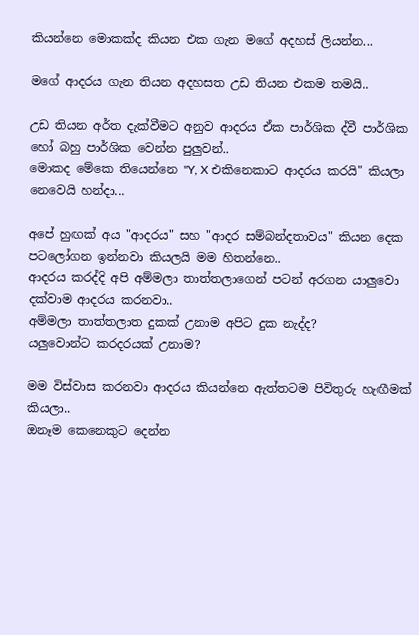කියන්නෙ මොකක්ද කියන එක ගැන මගේ අදහස් ලියන්න...

මගේ ආදරය ගැන තියන අදහසත උඩ තියන එකම තමයි..

උඩ තියන අර්ත දැක්වීමට අනුව ආදරය ඒක පාර්ශික ද්වී පාර්ශික හෝ බහු පාර්ශික වෙන්න පුලුවන්..
මොකද මේකෙ තියෙන්නෙ "Y, X එකිනෙකාට ආදරය කරයි" කියලා නෙවෙයි හන්දා...

අපේ හුඟක් අය "ආදරය" සහ "ආදර සම්බන්දතාවය" කියන දෙක පටලෝගන ඉන්නවා කියලයි මම හිතන්නෙ..
ආදරය කරද්දි අපි අම්මලා තාත්තලාගෙන් පටන් අරගන යාලුවො දක්වාම ආදරය කරනවා..
අම්මලා තාත්තලාත දුකක් උනාම අපිට දුක නැද්ද?
යලුවොන්ට කරදරයක් උනාම?

මම විස්වාස කරනවා ආදරය කියන්නෙ ඇත්තටම පිවිතුරු හැඟීමක් කියලා..
ඔනෑම කෙනෙකුට දෙන්න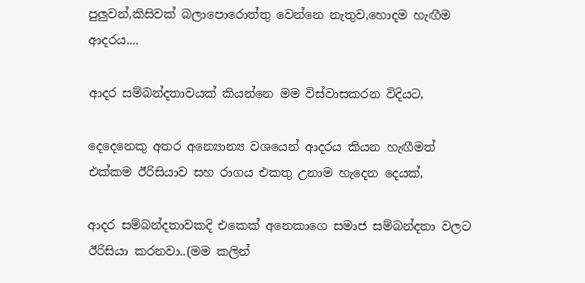පුලුවන්,කිසිවක් බලාපොරොත්තු වෙන්නෙ නැතුව,හොදම හැඟීම ආදරය....

ආදර සම්බන්දතාවයක් කියන්නෙ මම විස්වාසකරන විදියට,

දෙදෙනෙකු අතර අන්‍යොන්‍ය වශයෙන් ආදරය කියන හැඟීමත් එක්කම ඊරිසියාව සහ රාගය එකතු උනාම හැදෙන දෙයක්,

ආදර සම්බන්දතාවකදි එකෙක් අනෙකාගෙ සමාජ සම්බන්දතා වලට ඊරිසියා කරනවා..(මම කලින්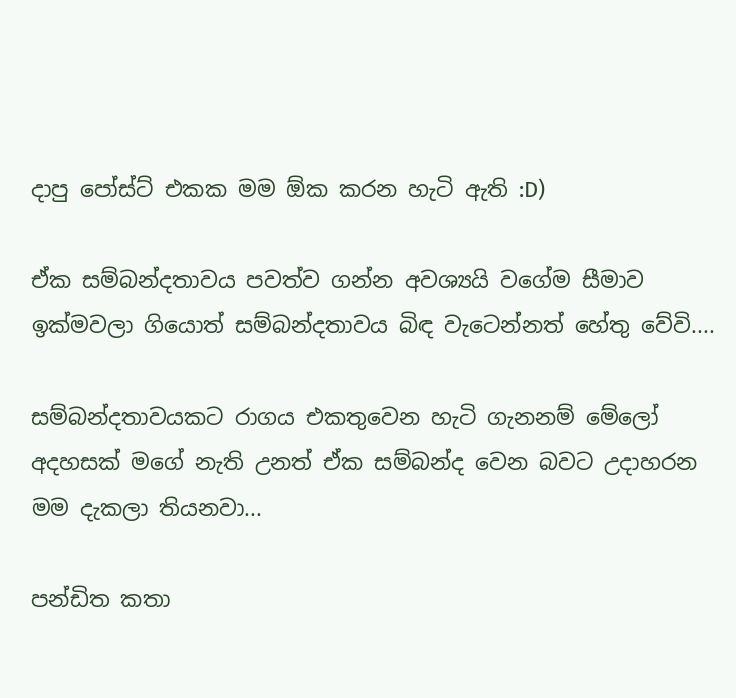දාපු පෝස්ට් එකක මම ඕක කරන හැටි ඇති :D)

ඒක සම්බන්දතාවය පවත්ව ගන්න අවශ්‍යයි වගේම සීමාව ඉක්මවලා ගියොත් සම්බන්දතාවය බිඳ වැටෙන්නත් හේතු වේවි....

සම්බන්දතාවයකට රාගය එකතුවෙන හැටි ගැනනම් මේලෝ අදහසක් මගේ නැති උනත් ඒක සම්බන්ද වෙන බවට උදාහරන මම දැකලා තියනවා...

පන්ඩිත කතා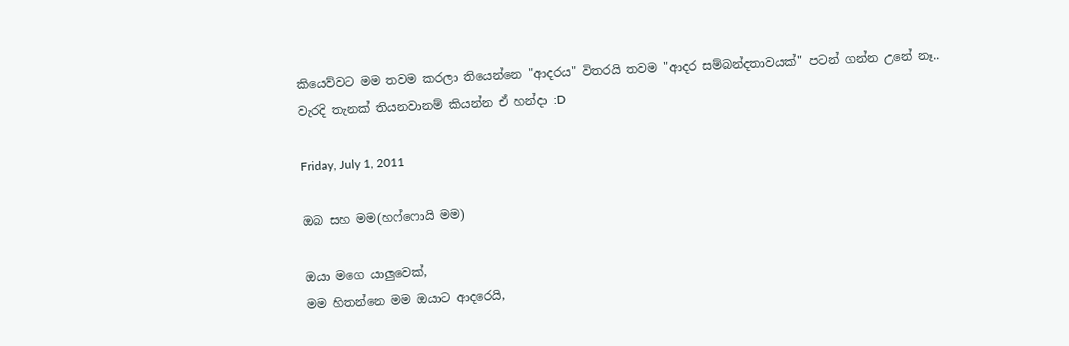කියෙව්වට මම තවම කරලා තියෙන්නෙ "ආදරය" විතරයි තවම "ආදර සම්බන්දතාවයක්" පටන් ගන්න උනේ නෑ..
වැරදි තැනක් තියනවානම් කියන්න ඒ හන්දා :D

Friday, July 1, 2011

ඔබ සහ මම(හෆ්ෆොයි මම)

ඔයා මගෙ යාලුවෙක්,
මම හිතන්නෙ මම ඔයාට ආදරෙයි,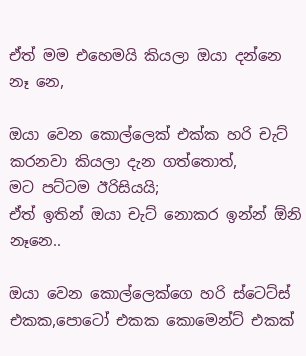ඒත් මම එහෙමයි කියලා ඔයා දන්නෙ නෑ නෙ,

ඔයා වෙන කොල්ලෙක් එක්ක හරි චැට් කරනවා කියලා දැන ගත්තොත්,
මට පට්ටම ඊරිසියයි;
ඒත් ඉතින් ඔයා චැට් නොකර ඉන්න් ඕනි නෑනෙ..

ඔයා වෙන කොල්ලෙක්ගෙ හරි ස්ටෙට්ස් එකක,පොටෝ එකක කොමෙන්ට් එකක්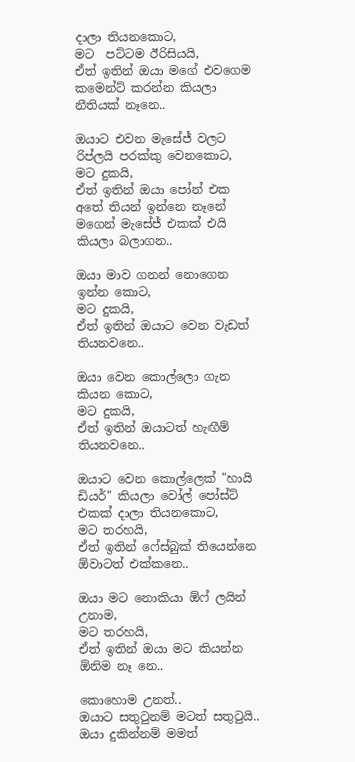දාලා තියනකොට,
මට  පට්ටම ඊරිසියයි,
ඒත් ඉතින් ඔයා මගේ එවගෙම කමෙන්ට් කරන්න කියලා නීතියක් නෑනෙ..

ඔයාට එවන මැසේජ් වලට රිප්ලයි පරක්කු වෙනකොට,
මට දුකයි,
ඒත් ඉතින් ඔයා පෝන් එක අතේ තියන් ඉන්නෙ නෑනේ මගෙන් මැසේජ් එකක් එයි කියලා බලාගන..

ඔයා මාව ගනන් නොගෙන ඉන්න කොට,
මට දුකයි,
ඒත් ඉතින් ඔයාට වෙන වැඩත් තියනවනෙ..

ඔයා වෙන කොල්ලො ගැන කියන කොට,
මට දුකයි,
ඒත් ඉතින් ඔයාටත් හැඟීම් තියනවනෙ..

ඔයාට වෙන කොල්ලෙක් "හායි ඩියර්" කියලා වෝල් පෝස්ට් එකක් දාලා තියනකොට,
මට තරහයි,
ඒත් ඉතින් ෆේස්බුක් තියෙන්නෙ ඕවාටත් එක්කනෙ..

ඔයා මට නොකියා ඕෆ් ලයින් උනාම,
මට තරහයි,
ඒත් ඉතින් ඔයා මට කියන්න ඕනිම නෑ නෙ..

කොහොම උනත්..
ඔයාට සතුටුනම් මටත් සතුටුයි..
ඔයා දුකින්නම් මමත්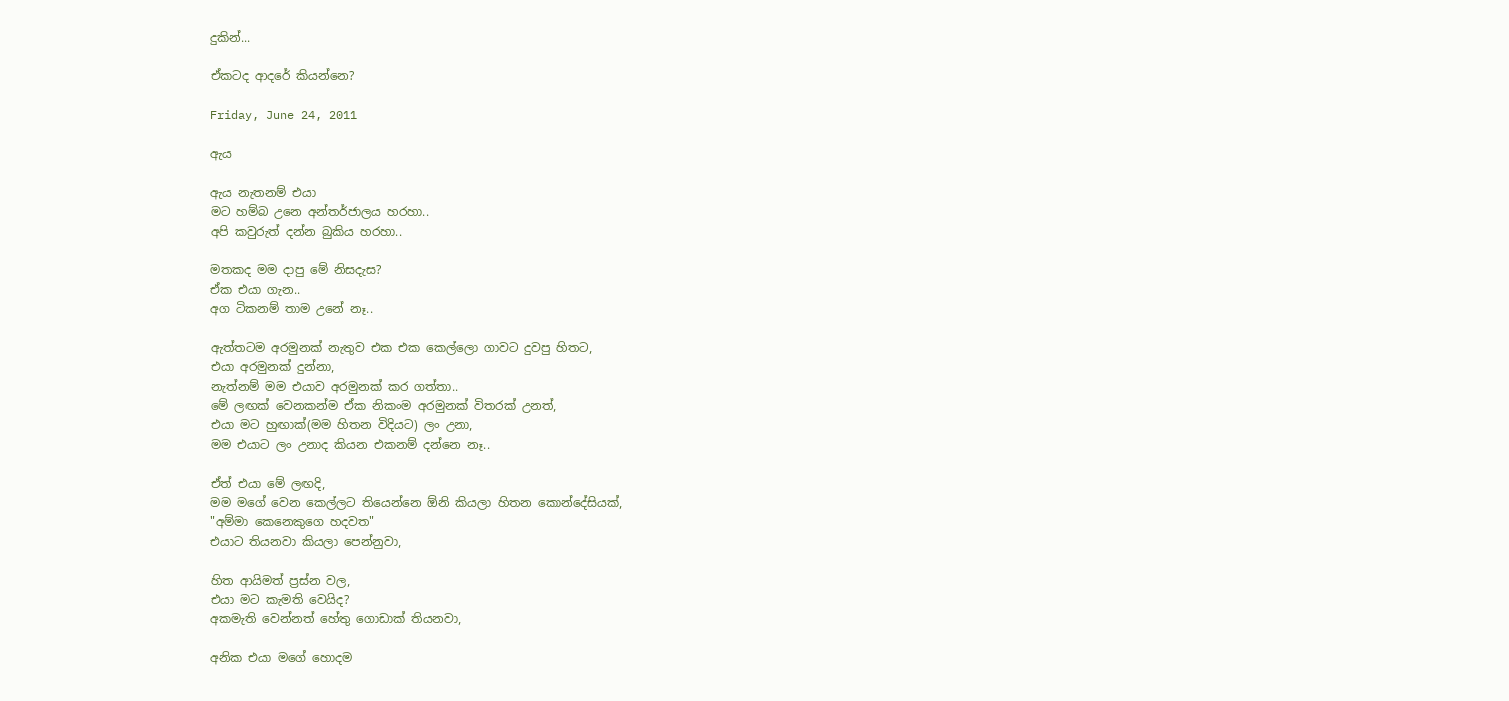දුකින්...

ඒකටද ආදරේ කියන්නෙ?

Friday, June 24, 2011

ඇය

ඇය නැතනම් එයා
මට හම්බ උනෙ අන්තර්ජාලය හරහා..
අපි කවුරුත් දන්න බුකිය හරහා..

මතකද මම දාපු මේ නිසදැස?
ඒක එයා ගැන..
අග ටිකනම් තාම උනේ නෑ..

ඇත්තටම අරමුනක් නැතුව එක එක කෙල්ලො ගාවට දුවපු හිතට,
එයා අරමුනක් දුන්නා,
නැත්නම් මම එයාව අරමුනක් කර ගත්තා..
මේ ලඟක් වෙනකන්ම ඒක නිකංම අරමුනක් විතරක් උනත්,
එයා මට හුඟාක්(මම හිතන විදියට) ලං උනා,
මම එයාට ලං උනාද කියන එකනම් දන්නෙ නෑ..

ඒත් එයා මේ ලඟදි,
මම මගේ වෙන කෙල්ලට තියෙන්නෙ ඕනි කියලා හිතන කොන්දේසියක්,
"අම්මා කෙනෙකුගෙ හදවත"
එයාට තියනවා කියලා පෙන්නුවා,

හිත ආයිමත් ප්‍රස්න වල,
එයා මට කැමති වෙයිද?
අකමැති වෙන්නත් හේතු ගොඩාක් තියනවා,

අනික එයා මගේ හොදම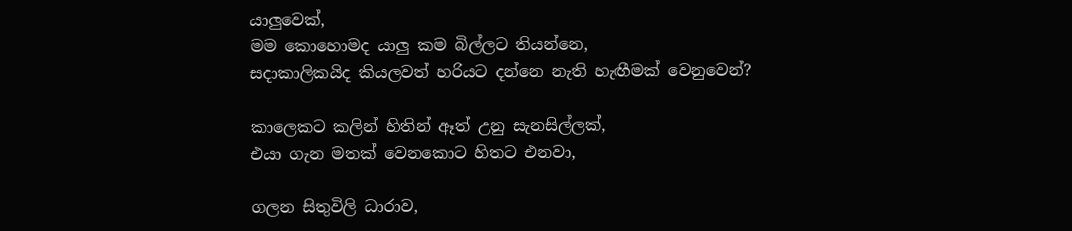යාලුවෙක්,
මම කොහොමද යාලු කම බිල්ලට තියන්නෙ,
සදාකාලිකයිද කියලවත් හරියට දන්නෙ නැති හැඟීමක් වෙනුවෙන්?

කාලෙකට කලින් හිතින් ඈත් උනු සැනසිල්ලක්,
එයා ගැන මතක් වෙනකොට හිතට එනවා,

ගලන සිතුවිලි ධාරාව,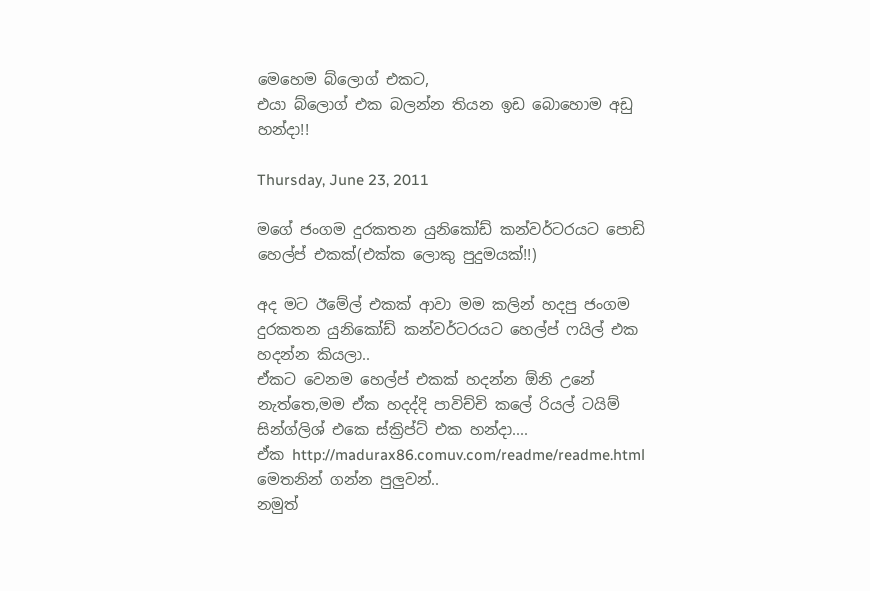මෙහෙම බ්ලොග් එකට,
එයා බ්ලොග් එක බලන්න තියන ඉඩ බොහොම අඩු හන්දා!!

Thursday, June 23, 2011

මගේ ජංගම දුරකතන යුනිකෝඩ් කන්වර්ටරයට පොඩි හෙල්ප් එකක්(එක්ක ලොකු පුදුමයක්!!)

අද මට ඊමේල් එකක් ආවා මම කලින් හදපු ජංගම දුරකතන යුනිකෝඩ් කන්වර්ටරයට හෙල්ප් ෆයිල් එක හදන්න කියලා..
ඒකට වෙනම හෙල්ප් එකක් හදන්න ඕනි උනේ නැත්තෙ,මම ඒක හදද්දි පාවිච්චි කලේ රියල් ටයිම් සින්ග්ලිශ් එකෙ ස්ක්‍රිප්ට් එක හන්දා....
ඒක http://madurax86.comuv.com/readme/readme.html මෙතනින් ගන්න පුලුවන්..
නමුත්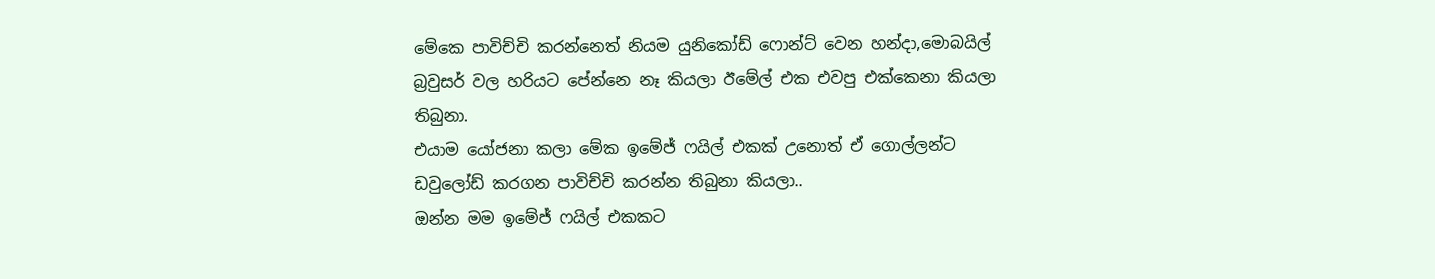මේකෙ පාවිච්චි කරන්නෙත් නියම යුනිකෝඩ් ෆොන්ට් වෙන හන්දා,මොබයිල් බ්‍රවුසර් වල හරියට පේන්නෙ නෑ කියලා ඊමේල් එක එවපු එක්කෙනා කියලා තිබුනා.
එයාම ‍යෝජනා කලා මේක ඉමේජ් ෆයිල් එකක් උනොත් ඒ ගොල්ලන්ට ඩවුලෝඩ් කරගන පාවිච්චි කරන්න තිබුනා කියලා..
ඔන්න මම ඉමේජ් ෆයිල් එකකට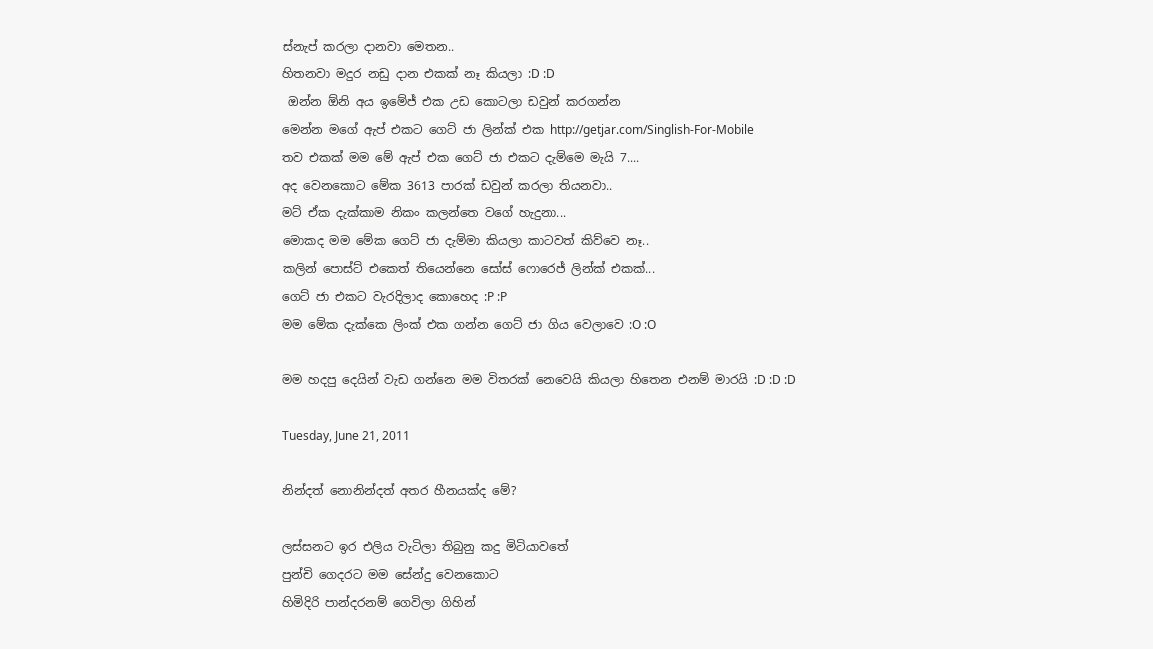ස්නැප් කරලා දානවා මෙතන..
හිතනවා මදුර නඩු දාන එකක් නෑ කියලා :D :D
 ඔන්න ඕනි අය ඉමේජ් එක උඩ කොටලා ඩවුන් කරගන්න
මෙන්න මගේ ඇප් එකට ගෙට් ජා ලින්ක් එක http://getjar.com/Singlish-For-Mobile
තව එකක් මම මේ ඇප් එක ගෙට් ජා එකට දැම්මෙ මැයි 7....
අද වෙනකොට මේක 3613 පාරක් ඩවුන් කරලා තියනවා..
මට් ඒක දැක්කාම නිකං කලන්තෙ වගේ හැදුනා...
මොකද මම මේක ගෙට් ජා දැම්මා කියලා කාටවත් කිව්වෙ නෑ..
කලින් පොස්ට් එකෙත් තියෙන්නෙ සෝස් ෆොරෙජ් ලින්ක් එකක්...
ගෙට් ජා එකට වැරදිලාද කොහෙද :P :P
මම මේක දැක්කෙ ලිංක් එක ගන්න ගෙට් ජා ගිය වෙලාවෙ :O :O

මම හදපු දෙයින් වැඩ ගන්නෙ මම විතරක් නෙවෙයි කියලා හිතෙන එනම් මාරයි :D :D :D

Tuesday, June 21, 2011

නින්දත් නොනින්දත් අතර හීනයක්ද මේ?

ලස්සනට ඉර එලිය වැටිලා තිබුනු කදු මිටියාවතේ
පුන්චි ගෙදරට මම සේන්දු වෙනකොට
හිමිදිරි පාන්දරනම් ගෙවිලා ගිහින්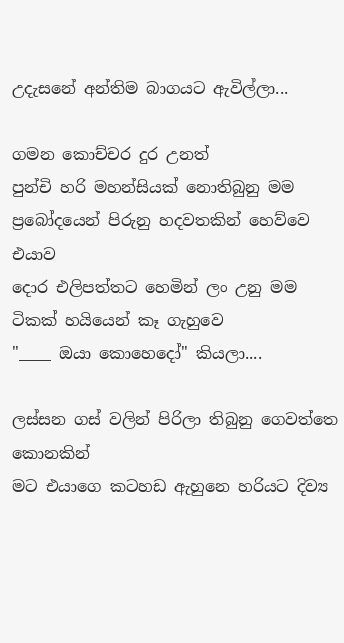උදැසනේ අන්තිම බාගයට ඇවිල්ලා...

ගමන කොච්චර දුර උනත්
පුන්චි හරි මහන්සියක් නොතිබුනු මම
ප්‍රබෝදයෙන් පිරුනු හදවතකින් හෙව්වෙ එයාව
දොර එලිපත්තට හෙමින් ලං උනු මම ටිකක් හයියෙන් කෑ ගැහුවෙ
"____ ඔයා කොහෙදෝ" කියලා....

ලස්සන ගස් වලින් පිරිලා තිබුනු ගෙවත්තෙ කොනකින්
මට එයාගෙ කටහඩ ඇහුනෙ හරියට දිව්‍ය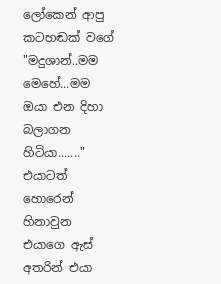ලෝකෙන් ආපු කටහඬක් වගේ
"මදුශාන්..මම මෙහේ...මම ඔයා එන දිහා බලාගන හිටියා......."
එයාටත් හොරෙන් හිනාවුන එයාගෙ ඇස් අතරින් එයා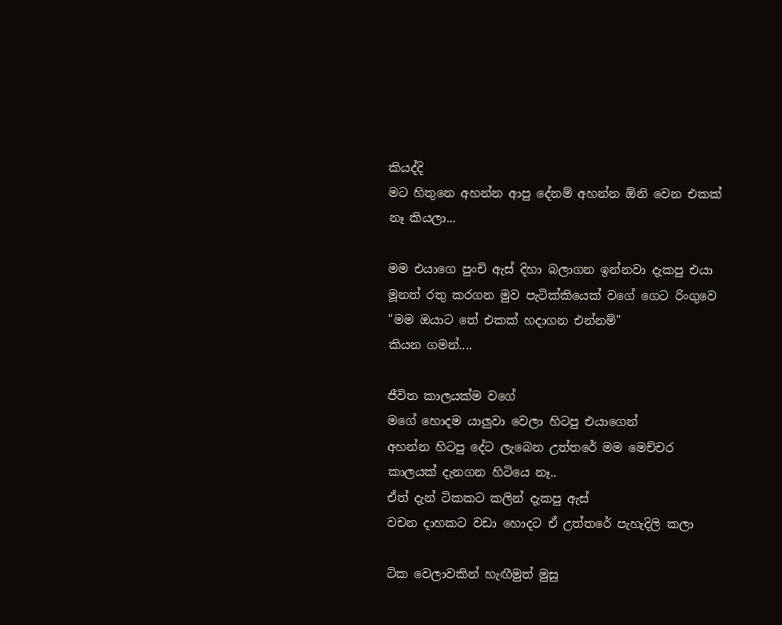කියද්දි
මට හිතුනෙ අහන්න ආපු දේනම් අහන්න ඕනි වෙන එකක් නෑ කියලා...

මම එයාගෙ පුංචි ඇස් දිහා බලාගන ඉන්නවා දැකපු එයා
මූනත් රතු කරගන මුව පැටික්කියෙක් වගේ ගෙට රිංගුවෙ
"මම ඔයාට තේ එකක් හදාගන එන්නම්"
කියන ගමන්....

ජීවිත කාලයක්ම වගේ
මගේ හොදම යාලුවා වෙලා හිටපු එයාගෙන්
අහන්න හිටපු දේට ලැබෙන උත්තරේ මම මෙච්චර කාලයක් දැනගන හිටියෙ නෑ..
ඒත් දැන් ටිකකට කලින් දැකපු ඇස්
වචන දාහකට වඩා හොදට ඒ උත්තරේ පැහැදිලි කලා

ටික වෙලාවකින් හැඟීමුත් මුසු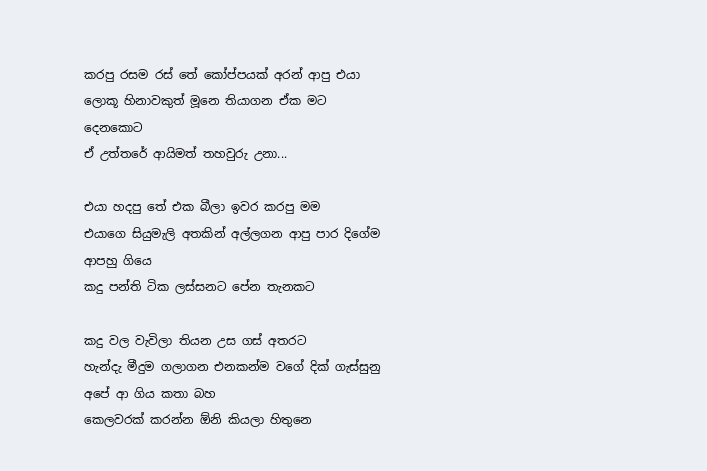කරපු රසම රස් තේ කෝප්පයක් අරන් ආපු එයා
ලොකූ හිනාවකුත් මූනෙ තියාගන ඒක මට දෙනකොට
ඒ උත්තරේ ආයිමත් තහවුරු උනා...

එයා හදපු තේ එක බීලා ඉවර කරපු මම
එයාගෙ සියුමැලි අතකින් අල්ලගන ආපු පාර දිගේම ආපහු ගියෙ
කදු පන්ති ටික ලස්සනට පේන තැනකට

කදු වල වැවිලා තියන උස ගස් අතරට
හැන්දැ මීදුම ගලාගන එනකන්ම වගේ දික් ගැස්සුනු
අපේ ආ ගිය කතා බහ
කෙලවරක් කරන්න ඕනි කියලා හිතුනෙ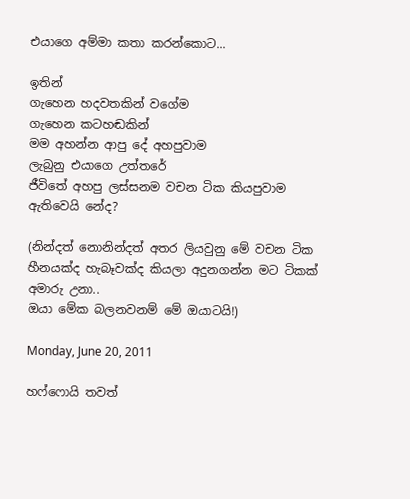එයාගෙ අම්මා කතා කරන්කොට...

ඉතින්
ගැහෙන හදවතකින් වගේම
ගැහෙන කටහඬකින්
මම අහන්න ආපු දේ අහපුවාම
ලැබුනු එයාගෙ උත්තරේ
ජීවිතේ අහපු ලස්සනම වචන ටික කියපුවාම ඇතිවෙයි නේද?

(නින්දත් නොනින්දත් අතර ලියවුනු මේ වචන ටික හීනයක්ද හැබෑවක්ද කියලා අදුනගන්න මට ටිකක් අමාරු උනා..
ඔයා මේක බලනවනම් මේ ඔයාටයි!)

Monday, June 20, 2011

හෆ්ෆොයි තවත්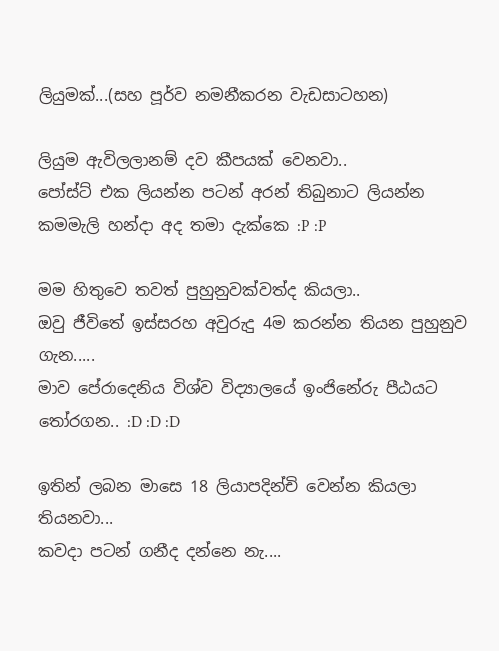ලියුමක්...(සහ පූර්ව නමනීකරන වැඩසාටහන)

ලියුම ඇවිලලානම් දව කීපයක් වෙනවා..
පෝස්ට් එක ලියන්න පටන් අරන් තිබුනාට ලියන්න කමමැලි හන්දා අද තමා දැක්කෙ :P :P

මම හිතුවෙ තවත් පුහුනුවක්වත්ද කියලා..
ඔවු ජීවිතේ ඉස්සරහ අවුරුදු 4ම කරන්න තියන පුහුනුව ගැන.....
මාව පේරාදෙනිය විශ්ව විද්‍යාලයේ ඉංජිනේරු පීඨයට තෝරගන.. :D :D :D

ඉතින් ලබන මාසෙ 18 ලියාපදින්චි වෙන්න කියලා තියනවා...
කවදා පටන් ගනීද දන්නෙ නැ....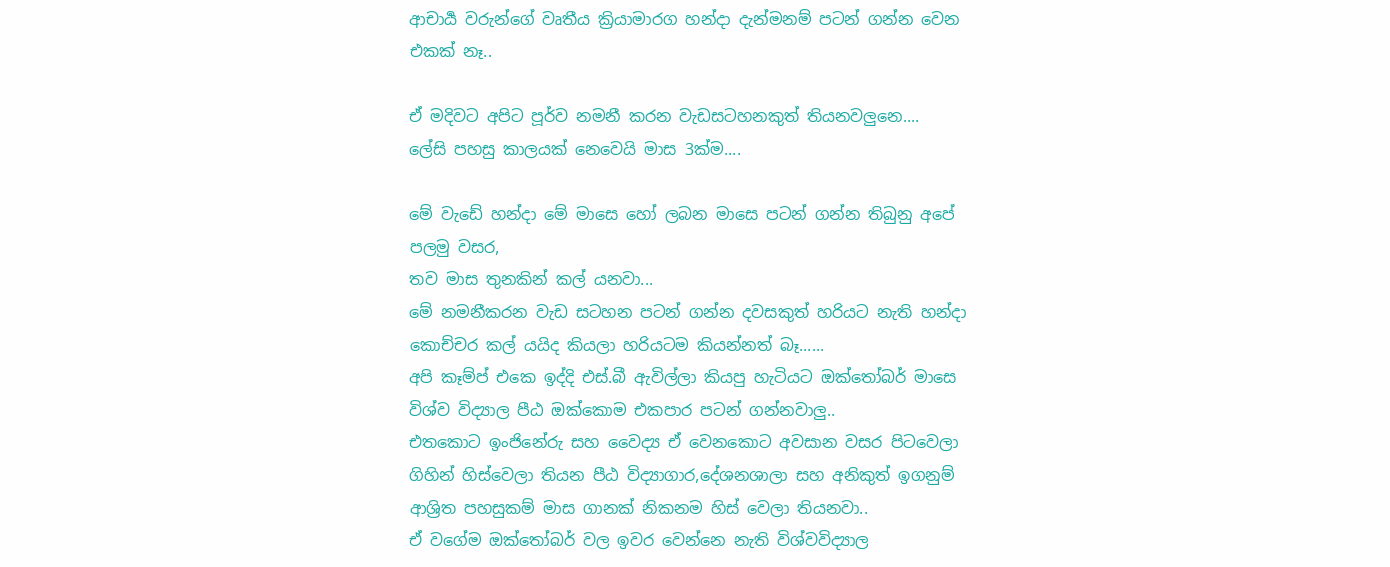ආචාර්‍ය වරුන්ගේ වෘතීය ක්‍රියාමාරග හන්දා දැන්මනම් පටන් ගන්න වෙන එකක් නෑ..

ඒ මදිවට අපිට පූර්ව නමනී කරන වැඩසටහනකුත් තියනවලුනෙ....
ලේසි පහසු කාලයක් නෙවෙයි මාස 3ක්ම....

මේ වැඩේ හන්දා මේ මාසෙ හෝ ලබන මාසෙ පටන් ගන්න තිබුනු අපේ පලමු වසර,
තව මාස තුනකින් කල් යනවා...
මේ නමනීකරන වැඩ සටහන පටන් ගන්න දවසකුත් හරියට නැති හන්දා කොච්චර කල් යයිද කියලා හරියටම කියන්නත් බෑ......
අපි කෑම්ප් එකෙ ඉද්දි එස්.බී ඇවිල්ලා කියපු හැටියට ඔක්තෝබර් මාසෙ විශ්ව විද්‍යාල පීඨ ඔක්කොම එකපාර පටන් ගන්නවාලු..
එතකොට ඉංජිනේරු සහ ‍වෛද්‍ය ඒ වෙනකොට අවසාන වසර පිටවෙලා ගිහින් හිස්වෙලා තියන පීඨ විද්‍යාගාර,දේශනශාලා සහ අනිකුත් ඉගනුම් ආශ්‍රිත පහසුකම් මාස ගානක් නිකනම හිස් වෙලා තියනවා..
ඒ වගේම ඔක්තෝබර් වල ඉවර වෙන්නෙ නැති විශ්වවිද්‍යාල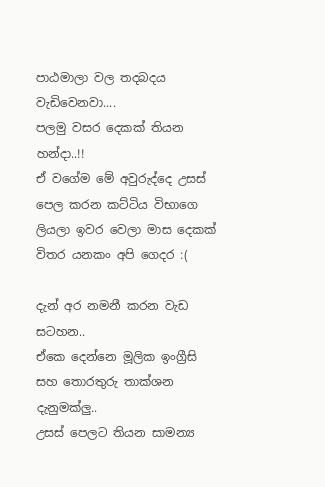පාඨමාලා වල තදබදය වැඩිවෙනවා....
පලමු වසර දෙකක් තියන හන්දා..!!
ඒ වගේම මේ අවුරුද්දෙ උසස් පෙල කරන කට්ටිය විභාගෙ ලියලා ඉවර වෙලා මාස දෙකක් විතර යනකං අපි ගෙදර :(

දැන් අර නමනී කරන වැඩ සටහන..
ඒකෙ දෙන්නෙ මූලික ඉංග්‍රීසි සහ තොරතුරු තාක්ශන දැනුමක්ලු..
උසස් පෙලට තියන සාමන්‍ය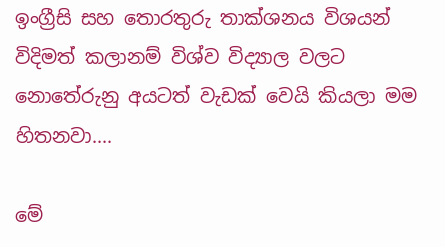ඉංග්‍රීසි සහ තොරතුරු තාක්ශනය විශයන් විදිමත් කලානම් විශ්ව විද්‍යාල වලට නොතේරුනු අයටත් වැඩක් වෙයි කියලා මම හිතනවා....

මේ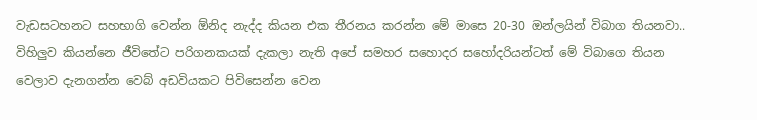වැඩසටහනට සහභාගි වෙන්න ඕනිද නැද්ද කියන එක තීරනය කරන්න මේ මාසෙ 20-30 ඔන්ලයින් විබාග තියනවා..
විහිලුව කියන්නෙ ජීවිතේට පරිගනකයක් දැකලා නැති අපේ සමහර සහොදර සහෝදරියන්ටත් මේ විබාගෙ තියන වෙලාව දැනගන්න වෙබ් අඩවියකට පිවිසෙන්න වෙන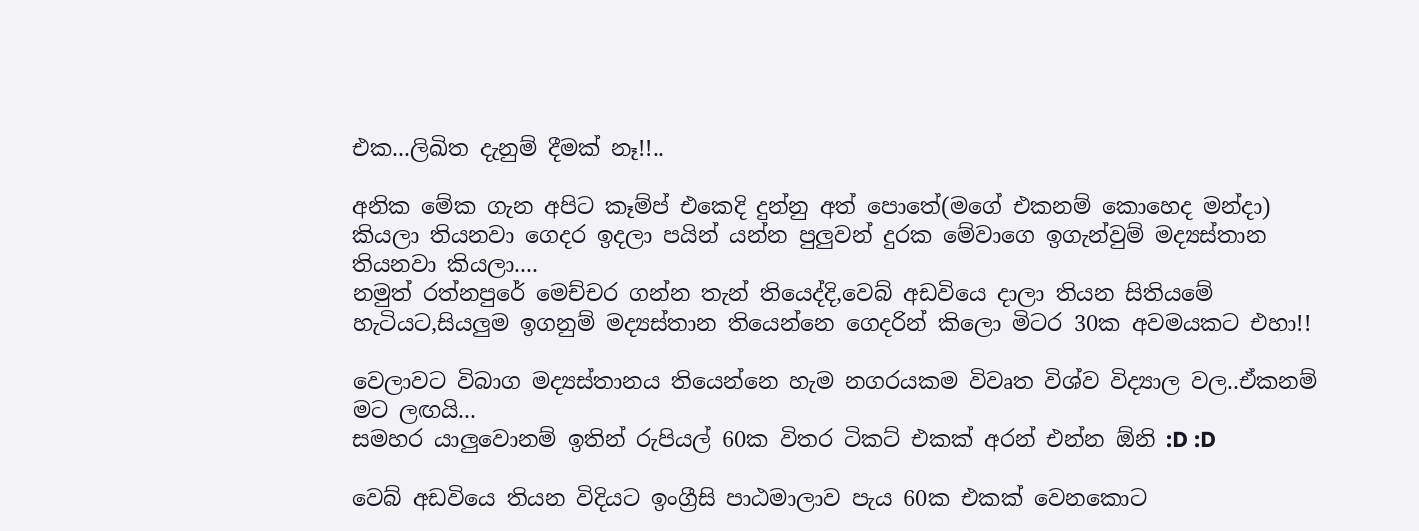එක...ලිඛිත දැනුම් දීමක් නෑ!!..

අනික මේක ගැන අපිට කෑම්ප් එකෙදි දුන්නු අත් පොතේ(මගේ එකනම් කොහෙද මන්දා) කියලා තියනවා ගෙදර ඉදලා පයින් යන්න පුලුවන් දුරක මේවාගෙ ඉගැන්වුම් මද්‍යස්තාන තියනවා කියලා....
නමුත් රත්නපුරේ මෙච්චර ගන්න තැන් තියෙද්දි,වෙබ් අඩවියෙ දාලා තියන සිතියමේ හැටියට,සියලුම ඉගනුම් මද්‍යස්තාන තියෙන්නෙ ගෙදරින් කිලො මිටර 30ක අවමයකට එහා!!

වෙලාවට විබාග මද්‍යස්තානය තියෙන්නෙ හැම නගරයකම විවෘත විශ්ව විද්‍යාල වල..ඒකනම් මට ලඟයි...
සමහර යාලුවොනම් ඉතින් රුපියල් 60ක විතර ටිකට් එකක් අරන් එන්න ඕනි :D :D

වෙබ් අඩවියෙ තියන විදියට ඉංග්‍රීසි පාඨමාලාව පැය 60ක එකක් වෙනකොට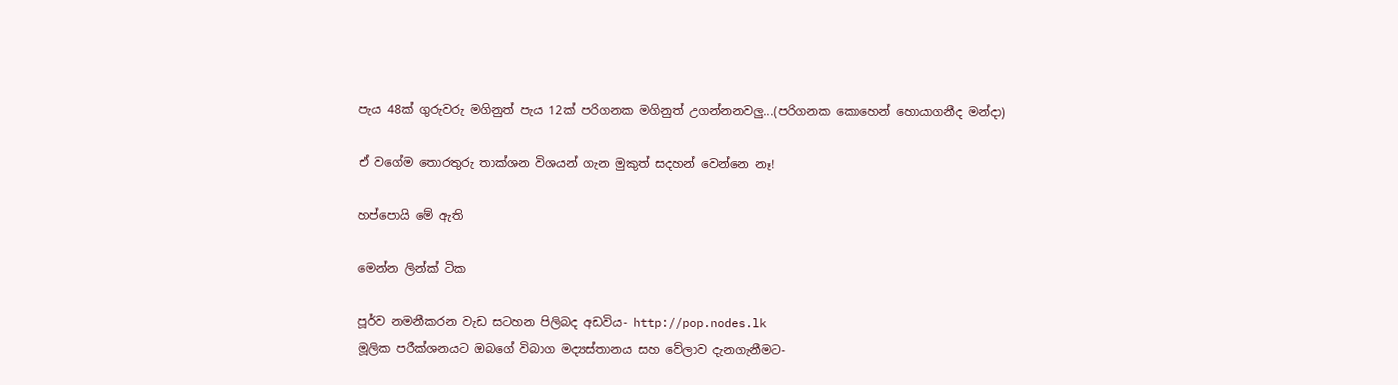පැය 48ක් ගුරුවරු මගිනුත් පැය 12ක් පරිගනක මගිනුත් උගන්නනවලු...(පරිගනක කොහෙන් හොයාගනීද මන්දා)

ඒ වගේම තොරතුරු තාක්ශන විශයන් ගැන මුකුත් සදහන් වෙන්නෙ නෑ!

හප්පොයි මේ ඇති

මෙන්න ලින්ක් ටික

පූර්ව නමනීකරන වැඩ සටහන පිලිබද අඩවිය- http://pop.nodes.lk
මූලික පරීක්ශනයට ඔබගේ විබාග මද්‍යස්තානය සහ වේලාව දැනගැනීමට-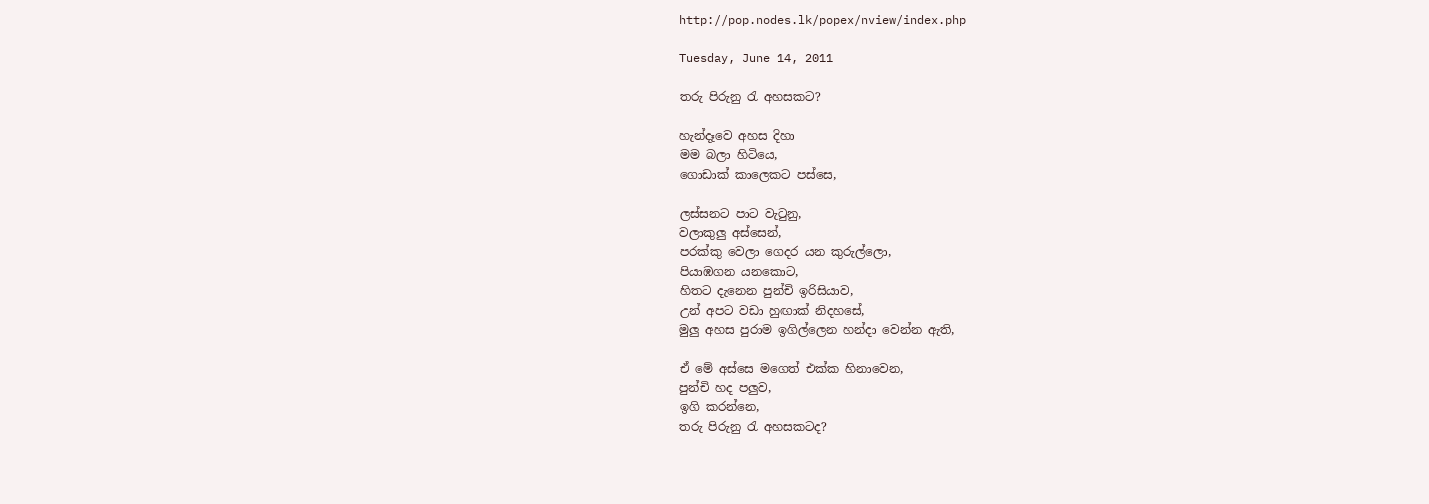http://pop.nodes.lk/popex/nview/index.php

Tuesday, June 14, 2011

තරු පිරුනු රැ අහසකට?

හැන්දෑවෙ අහස දිහා
මම බලා හිටියෙ,
ගොඩාක් කාලෙකට පස්සෙ,

ලස්සනට පාට වැටුනු,
වලාකුලු අස්සෙන්,
පරක්කු වෙලා ගෙදර යන කුරුල්ලො,
පියාඹගන යනකොට,
හිතට දැනෙන පුන්චි ඉරිසියාව,
උන් අපට වඩා හුඟාක් නිදහසේ,
මුලු අහස පුරාම ඉගිල්ලෙන හන්දා වෙන්න ඇති,

ඒ මේ අස්සෙ මගෙත් එක්ක හිනාවෙන,
පුන්චි හද පලුව,
ඉගි කරන්නෙ,
තරු පිරුනු රැ අහසකටද?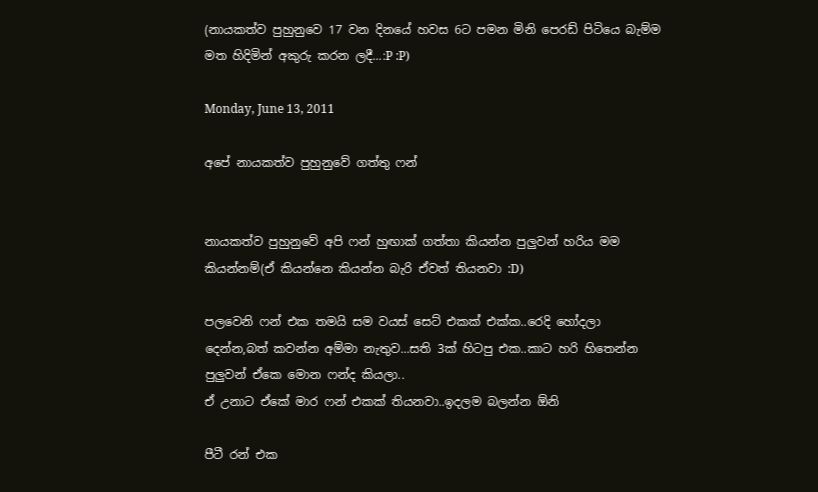(නායකත්ව පුහුනුවෙ 17 වන දිනයේ හවස 6ට පමන මිනි පෙරඩ් පිටියෙ බැම්ම මත හිදිමින් අකුරු කරන ලදී...:P :P)

Monday, June 13, 2011

අපේ නායකත්ව පුහුනුවේ ගත්තු ෆන්


නායකත්ව පුහුනුවේ අපි ෆන් හුඟාක් ගත්තා කියන්න පුලුවන් හරිය මම කියන්නම්(ඒ කියන්නෙ කියන්න බැරි ඒවත් තියනවා :D)

පලවෙනි ෆන් එක තමයි සම වයස් සෙට් එකක් එක්ක..රෙදි හෝදලා දෙන්න,බත් කවන්න අම්මා නැතුව...සති 3ක් හිටපු එක..කාට හරි හිතෙන්න පුලුවන් ඒකෙ මොන ෆන්ද කියලා..
ඒ උනාට ඒකේ මාර ෆන් එකක් තියනවා..ඉදලම බලන්න ඕනි

පීටී රන් එක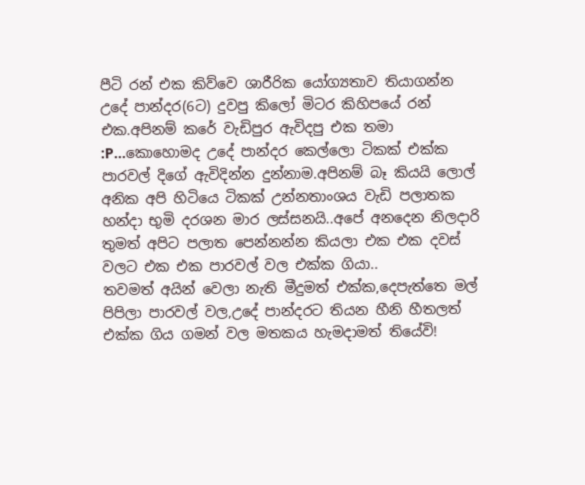පීටි රන් එක කිව්වෙ ශාරීරික යෝග්‍යතාව තියාගන්න උදේ පාන්දර(6ට) දුවපු කිලෝ මිටර කිහිපයේ රන් එක.අපිනම් කරේ වැඩිපුර ඇවිදපු එක තමා :P...කොහොමද උදේ පාන්දර කෙල්ලො ටිකක් එක්ක පාරවල් දිගේ ඇවිදින්න දුන්නාම.අපිනම් බෑ කියයි ලොල්
අනික අපි හිටියෙ ටිකක් උන්නතාංශය වැඩි පලාතක හන්දා භුමි දරශන මාර ලස්සනයි..අපේ අනදෙන නිලදාරි තුමත් අපිට පලාත පෙන්නන්න කියලා එක එක දවස් වලට එක එක පාරවල් වල එක්ක ගියා..
තවමත් අයින් වෙලා නැති මීදුමත් එක්ක,දෙපැත්තෙ මල් පිපිලා පාරවල් වල,උදේ පාන්දරට තියන හීනි හීතලත් එක්ක ගිය ගමන් වල මතකය හැමදාමත් තියේවි!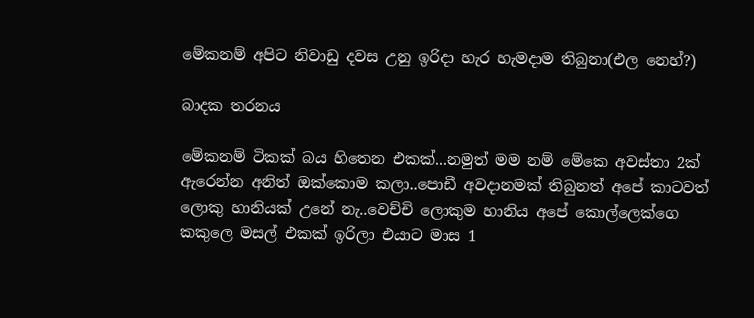මේකනම් අපිට නිවාඩු දවස උනු ඉරිදා හැර හැමදාම තිබුනා(එල නෙහ්?)

බාදක තරනය

මේකනම් ටිකක් බය හිතෙන එකක්...නමුත් මම නම් මේකෙ අවස්තා 2ක් ඇරෙන්න අනිත් ඔක්කොම කලා..පොඩී අවදානමක් තිබුනත් අපේ කාටවත් ලොකු හානියක් උනේ නැ..වෙච්චි ලොකුම හානිය අපේ කොල්ලෙක්ගෙ කකුලෙ මසල් එකක් ඉරිලා එයාට මාස 1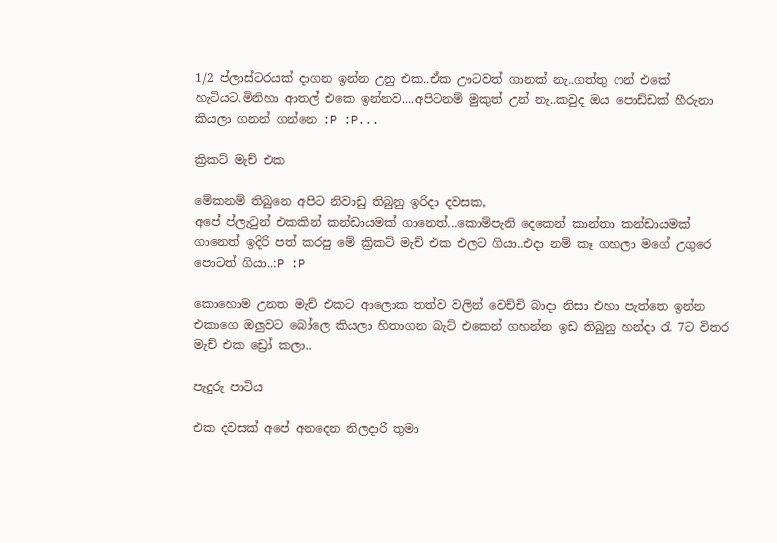1/2 ප්ලාස්ටරයක් දාගන ඉන්න උනු එක..ඒක ඌටවත් ගානක් නැ..ගත්තු ෆන් එකේ හැටියට.මිනිහා ආතල් එකෙ ඉන්නව....අපිටනම් මුකුත් උන් නැ..කවුද ඔය පොඩ්ඩක් හීරුනා කියලා ගනන් ගන්නෙ :P :P...

ක්‍රිකට් මැච් එක

මේකනම් තිබුනෙ අපිට නිවාඩු තිබුනු ඉරිදා දවසක,
අපේ ප්ලැටුන් එකකින් කන්ඩායමක් ගානෙත්...කොම්පැනි දෙකෙන් කාන්තා කන්ඩායමක් ගානෙත් ඉදිරි පත් කරපු මේ ක්‍රිකට් මැච් එක එලට ගියා..එදා නම් කෑ ගහලා මගේ උගුරෙ පොටත් ගියා..:P :P

කොහොම උනත මැච් එකට ආලොක තත්ව වලින් වෙච්චි බාදා නිසා එහා පැත්තෙ ඉන්න එකාගෙ ඔලුවට බෝලෙ කියලා හිතාගන බැට් එකෙන් ගහන්න ඉඩ තිබුනු හන්දා රැ 7ට විතර මැච් එක ඩ්‍රෝ කලා..

පැදුරු පාටිය

එක දවසක් අපේ අනදෙන නිලදාරි තුමා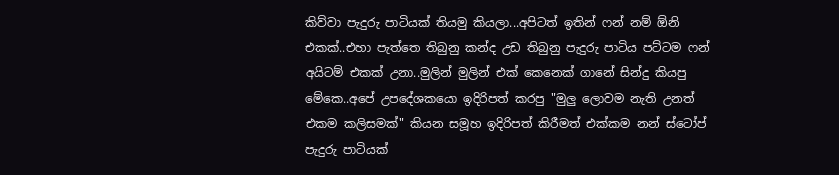කිව්වා පැදුරු පාටියක් තියමු කියලා...අපිටත් ඉතින් ෆන් නම් ඕනි එකක්..එහා පැත්තෙ තිබුනු කන්ද උඩ තිබුනු පැදුරු පාටිය පට්ටම ෆන් අයිටම් එකක් උනා..මුලින් මුලින් එක් කෙනෙක් ගානේ සින්දු කියපු මේකෙ..අපේ උපදේශකයො ඉදිරිපත් කරපු "මුලු ලොවම නැති උනත් එකම කලිසමක්" කියන සමූහ ඉදිරිපත් කිරීමත් එක්කම නන් ස්ටෝප් පැදුරු පාටියක්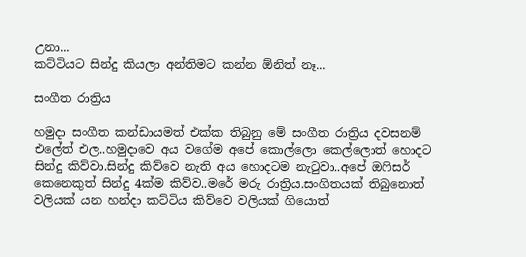උනා...
කට්ටියට සින්දු කියලා අන්තිමට කන්න ඕනිත් නෑ...

සංගීත රාත්‍රිය

හමුදා සංගීත කන්ඩායමත් එක්ක තිබුනු මේ සංගීත රාත්‍රිය දවසනම් එලේත් එල..හමුදාවෙ අය වගේම අපේ කොල්ලො කෙල්ලොත් හොදට සින්දු කිව්වා.සින්දු කිව්වෙ නැති අය හොදටම නැටුවා..අපේ ඔෆිසර් කෙනෙකුත් සින්දු 4ක්ම කිව්ව..මරේ මරු රාත්‍රිය.සංගිතයක් තිබුනොත් වලියක් යන හන්දා කට්ටිය කිව්වෙ වලියක් ගියොත්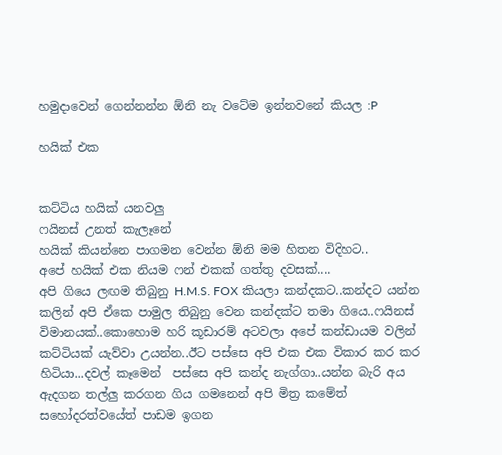හමුදාවෙන් ගෙන්නන්න ඕනි නැ වටේම ඉන්නවනේ කියල :P

හයික් එක


කට්ටිය හයික් යනවලු
ෆයිනස් උනත් කැලෑනේ
හයික් කියන්නෙ පාගමන වෙන්න ඕනි මම හිතන විදිහට..
අපේ හයික් එක නියම ෆන් එකක් ගත්තු දවසක්....
අපි ගියෙ ලඟම තිබුනු H.M.S. FOX කියලා කන්දකට..කන්දට යන්න කලින් අපි ඒකෙ පාමුල තිබුනු වෙන කන්දක්ට තමා ගියෙ..ෆයිනස් විමානයක්..කොහොම හරි කූඩාරම් අටවලා අපේ කන්ඩායම වලින් කට්ටියක් යැව්වා උයන්න..ඊට පස්සෙ අපි එක එක විකාර කර කර හිටියා...දවල් කෑමෙන්  පස්සෙ අපි කන්ද නැග්ගා..යන්න බැරි අය ඇදගන තල්ලු කරගන ගිය ගමනෙන් අපි මිත්‍ර කමේත් සහෝදරත්වයේත් පාඩම ඉගන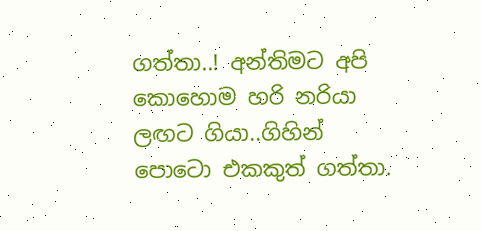ගත්තා..! අන්තිමට අපි කොහොම හරි නරියා ලඟට ගියා..ගිහින් පොටො එකකුත් ගත්තා.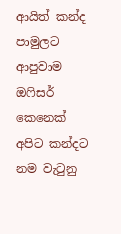ආයිත් කන්ද පාමුලට ආපුවාම ඔෆිසර් කෙනෙක් අපිට කන්දට නම වැටුනු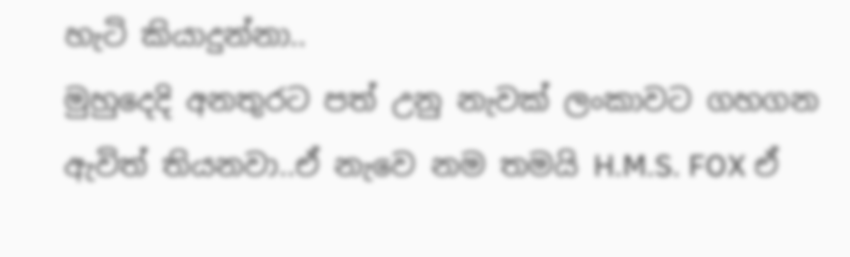හැටි කියාදුන්නා..
මුහුදෙදි අනතුරට පත් උනු නැවක් ලංකාවට ගහගන ඇවිත් තියනවා..ඒ නැවෙ නම තමයි H.M.S. FOX ඒ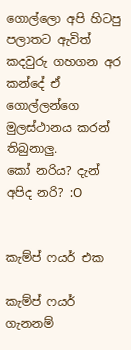ගොල්ලො අපි හිටපු පලාතට ඇවිත් කදවුරු ගහගන අර කන්දේ ඒ ගොල්ලන්ගෙ මුලස්ථානය කරන් තිබුනාලු.
කෝ නරිය? දැන් අපිද නරි? :O


කැම්ප් ෆයර් එක

කැම්ප් ෆයර් ගැනනම්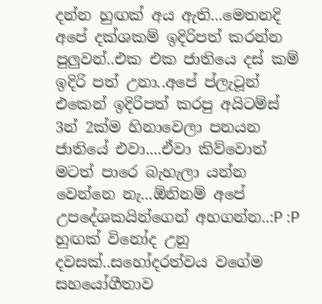දන්න හුඟක් අය ඇති...මෙතනදි අපේ දක්ශකම් ඉදිරිපත් කරන්න පුලුවන්..එක එක ජාතියෙ දස් කම් ඉදිරි පත් උනා..අපේ ප්ලැටූන් එකෙන් ඉදිරිපත් කරපු අයිටම්ස් 3න් 2ක්ම හිනාවෙලා පනයන ජාතියේ එවා....ඒවා කිව්වොත් මටත් පාරෙ බැහැලා යන්න වෙන්නෙ නැ...ඕනිනම් අපේ උපදේශකයින්ගෙන් අහගන්න..:P :P හුඟක් විනෝද උනු දවසක්..සහෝදරත්වය වගේම සහයෝගීතාව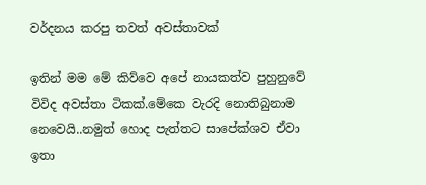වර්දනය කරපු තවත් අවස්තාවක්

ඉතින් මම මේ කිව්වෙ අපේ නායකත්ව පුහුනුවේ විවිද අවස්තා ටිකක්.මේකෙ වැරදි නොතිබුනාම නෙවෙයි..නමුත් හොද පැත්තට සාපේක්ශව ඒවා ඉතා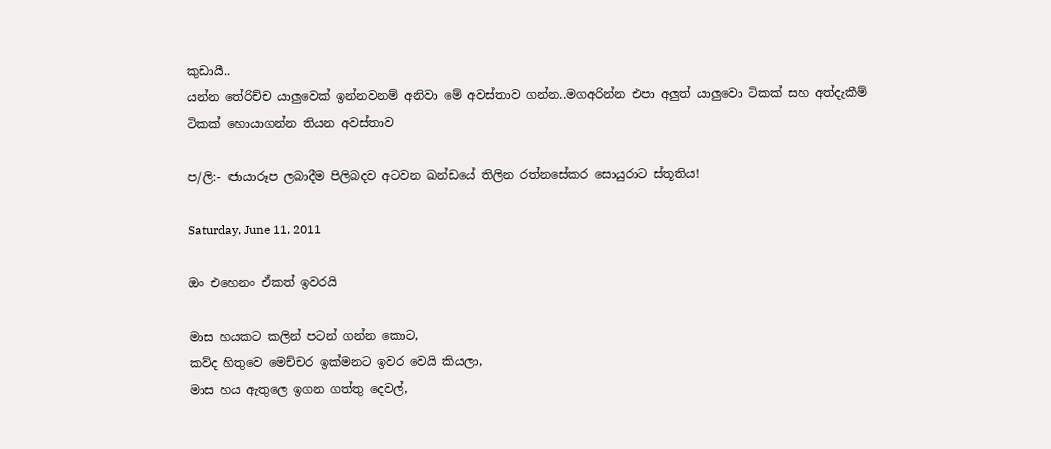කුඩායී..
යන්න තේරිච්ච යාලුවෙක් ඉන්නවනම් අනිවා මේ අවස්තාව ගන්න..මගඅරින්න එපා අලුත් යාලුවො ටිකක් සහ අත්දැකීම් ටිකක් හොයාගන්න තියන අවස්තාව

ප/ලි:- ඦායාරූප ලබාදීම පිලිබදව අටවන ඛන්ඩයේ තිලින රත්නසේකර සොයුරාට ස්තූතිය!

Saturday, June 11, 2011

ඔං එහෙනං ඒකත් ඉවරයි

මාස හයකට කලින් පටන් ගන්න කොට,
කව්ද හිතුවෙ මෙච්චර ඉක්මනට ඉවර වෙයි කියලා,
මාස හය ඇතුලෙ ඉගන ගත්තු දෙවල්,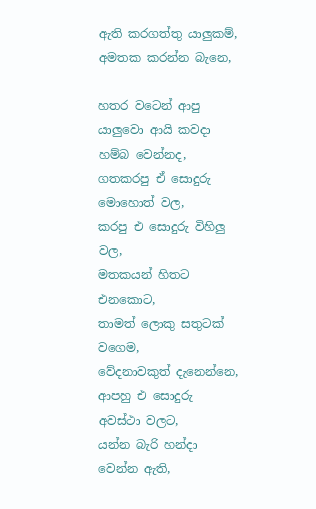ඇති කරගත්තු යාලුකම්,
අමතක කරන්න බැනෙ,

හතර වටෙන් ආපු යාලුවො ආයි කවදා හම්බ වෙන්නද,
ගතකරපු ඒ සොදුරු මොහොත් වල,
කරපු එ සොදුරු විහිලු වල,
මතකයන් හිතට එනකොට,
තාමත් ලොකු සතුටක් වගෙම,
වේදනාවකුත් දැනෙන්නෙ,
ආපහු එ සොදුරු අවස්ථා වලට,
යන්න බැරි හන්දා වෙන්න ඇති,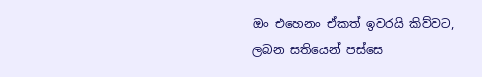ඔං එහෙනං ඒකත් ඉවරයි කිව්වට,
ලබන සතියෙන් පස්සෙ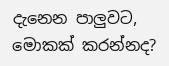දැනෙන පාලුවට,
මොකක් කරන්නද?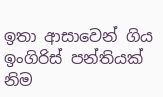ඉතා ආසාවෙන් ගිය ඉංගිරිස් පන්තියක් නිම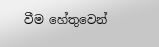වීම හේතුවෙන්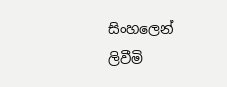සිංහලෙන් ලිවීමි